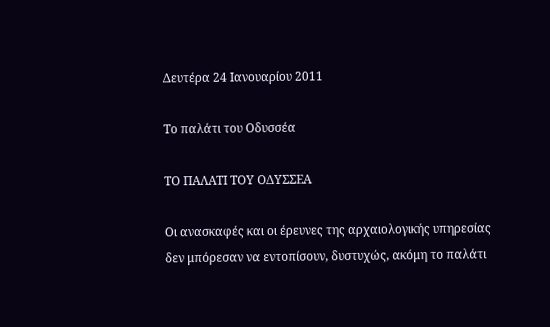Δευτέρα 24 Ιανουαρίου 2011

Το παλάτι του Οδυσσέα

ΤΟ ΠΑΛΑΤΙ ΤΟΥ ΟΔΥΣΣΕΑ

Οι ανασκαφές και οι έρευνες της αρχαιολογικής υπηρεσίας δεν μπόρεσαν να εντοπίσουν, δυστυχώς, ακόμη το παλάτι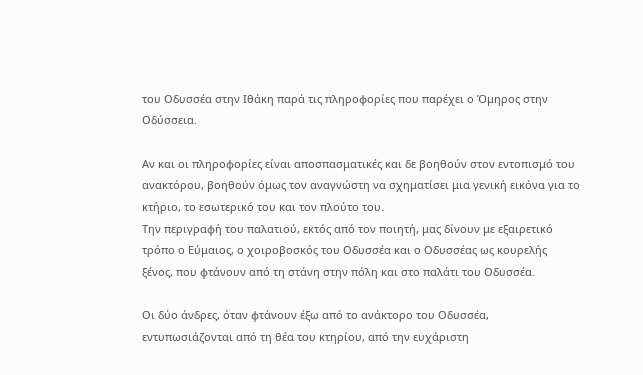του Οδυσσέα στην Ιθάκη παρά τις πληροφορίες που παρέχει ο Όμηρος στην Οδύσσεια.

Αν και οι πληροφορίες είναι αποσπασματικές και δε βοηθούν στον εντοπισμό του ανακτόρου, βοηθούν όμως τον αναγνώστη να σχηματίσει μια γενική εικόνα για το κτήριο, το εσωτερικό του και τον πλούτο του.
Την περιγραφή του παλατιού, εκτός από τον ποιητή, μας δίνουν με εξαιρετικό τρόπο ο Εύμαιος, ο χοιροβοσκός του Οδυσσέα και ο Οδυσσέας ως κουρελής ξένος, που φτάνουν από τη στάνη στην πόλη και στο παλάτι του Οδυσσέα.

Οι δύο άνδρες, όταν φτάνουν έξω από το ανάκτορο του Οδυσσέα, εντυπωσιάζονται από τη θέα του κτηρίου, από την ευχάριστη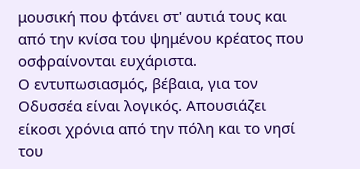μουσική που φτάνει στ' αυτιά τους και από την κνίσα του ψημένου κρέατος που οσφραίνονται ευχάριστα.
Ο εντυπωσιασμός, βέβαια, για τον Οδυσσέα είναι λογικός. Απουσιάζει είκοσι χρόνια από την πόλη και το νησί του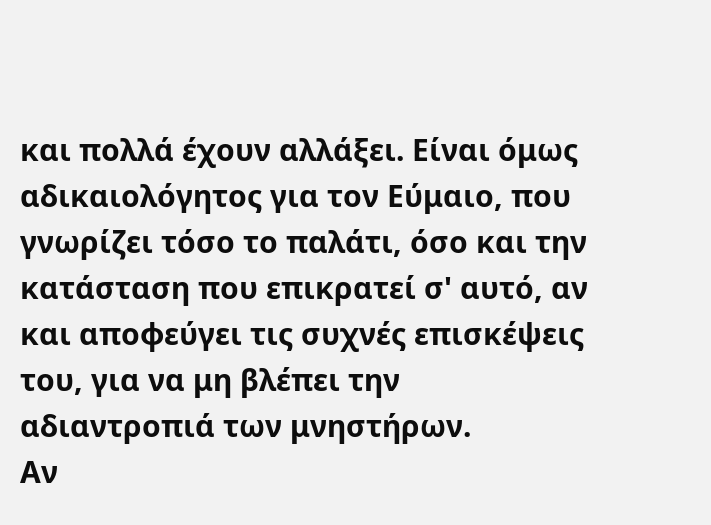και πολλά έχουν αλλάξει. Είναι όμως αδικαιολόγητος για τον Εύμαιο, που γνωρίζει τόσο το παλάτι, όσο και την κατάσταση που επικρατεί σ' αυτό, αν και αποφεύγει τις συχνές επισκέψεις του, για να μη βλέπει την αδιαντροπιά των μνηστήρων.
Αν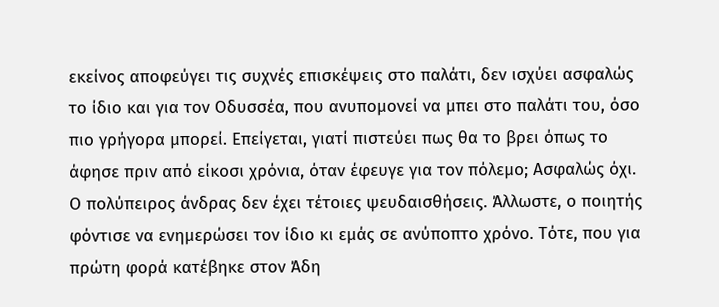εκείνος αποφεύγει τις συχνές επισκέψεις στο παλάτι, δεν ισχύει ασφαλώς το ίδιο και για τον Οδυσσέα, που ανυπομονεί να μπει στο παλάτι του, όσο πιο γρήγορα μπορεί. Επείγεται, γιατί πιστεύει πως θα το βρει όπως το άφησε πριν από είκοσι χρόνια, όταν έφευγε για τον πόλεμο; Ασφαλώς όχι. Ο πολύπειρος άνδρας δεν έχει τέτοιες ψευδαισθήσεις. Άλλωστε, ο ποιητής φόντισε να ενημερώσει τον ίδιο κι εμάς σε ανύποπτο χρόνο. Τότε, που για πρώτη φορά κατέβηκε στον Άδη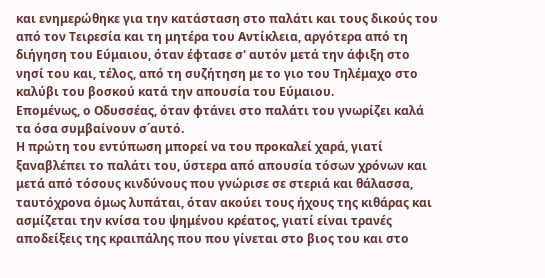και ενημερώθηκε για την κατάσταση στο παλάτι και τους δικούς του από τον Τειρεσία και τη μητέρα του Αντίκλεια, αργότερα από τη διήγηση του Εύμαιου, όταν έφτασε σ' αυτόν μετά την άφιξη στο νησί του και, τέλος, από τη συζήτηση με το γιο του Τηλέμαχο στο καλύβι του βοσκού κατά την απουσία του Εύμαιου.
Επομένως, ο Οδυσσέας, όταν φτάνει στο παλάτι του γνωρίζει καλά τα όσα συμβαίνουν σ΄αυτό.
Η πρώτη του εντύπωση μπορεί να του προκαλεί χαρά, γιατί ξαναβλέπει το παλάτι του, ύστερα από απουσία τόσων χρόνων και μετά από τόσους κινδύνους που γνώρισε σε στεριά και θάλασσα, ταυτόχρονα όμως λυπάται, όταν ακούει τους ήχους της κιθάρας και ασμίζεται την κνίσα του ψημένου κρέατος, γιατί είναι τρανές αποδείξεις της κραιπάλης που που γίνεται στο βιος του και στο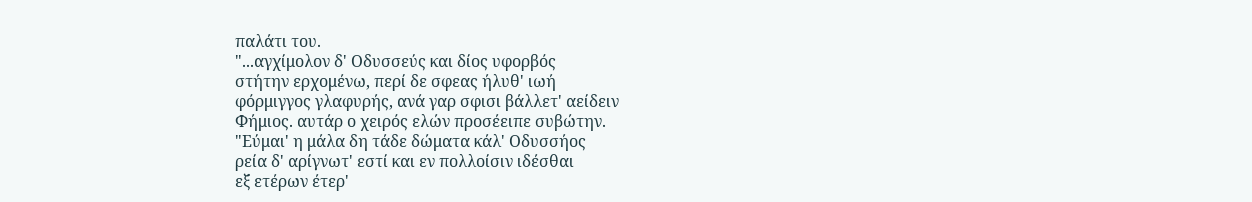παλάτι του.
"...αγχίμολον δ' Οδυσσεύς και δίος υφορβός
στήτην ερχομένω, περί δε σφεας ήλυθ' ιωή
φόρμιγγος γλαφυρής, ανά γαρ σφισι βάλλετ' αείδειν
Φήμιος. αυτάρ ο χειρός ελών προσέειπε συβώτην.
"Εύμαι' η μάλα δη τάδε δώματα κάλ' Οδυσσήος
ρεία δ' αρίγνωτ' εστί και εν πολλοίσιν ιδέσθαι
εξ ετέρων έτερ'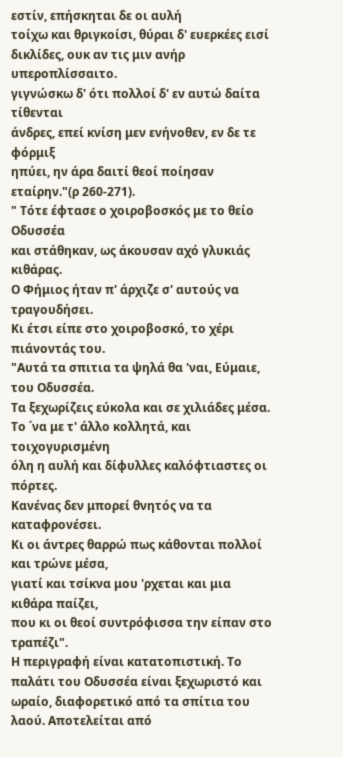εστίν, επήσκηται δε οι αυλή
τοίχω και θριγκοίσι, θύραι δ' ευερκέες εισί
δικλίδες, ουκ αν τις μιν ανήρ υπεροπλίσσαιτο.
γιγνώσκω δ' ότι πολλοί δ' εν αυτώ δαίτα τίθενται
άνδρες, επεί κνίση μεν ενήνοθεν, εν δε τε φόρμιξ
ηπύει, ην άρα δαιτί θεοί ποίησαν εταίρην."(ρ 260-271).
" Τότε έφτασε ο χοιροβοσκός με το θείο Οδυσσέα
και στάθηκαν, ως άκουσαν αχό γλυκιάς κιθάρας.
Ο Φήμιος ήταν π' άρχιζε σ' αυτούς να τραγουδήσει.
Κι έτσι είπε στο χοιροβοσκό, το χέρι πιάνοντάς του.
"Αυτά τα σπιτια τα ψηλά θα 'ναι, Εύμαιε, του Οδυσσέα.
Τα ξεχωρίζεις εύκολα και σε χιλιάδες μέσα.
Το ΄να με τ' άλλο κολλητά, και τοιχογυρισμένη
όλη η αυλή και δίφυλλες καλόφτιαστες οι πόρτες.
Κανένας δεν μπορεί θνητός να τα καταφρονέσει.
Κι οι άντρες θαρρώ πως κάθονται πολλοί και τρώνε μέσα,
γιατί και τσίκνα μου 'ρχεται και μια κιθάρα παίζει,
που κι οι θεοί συντρόφισσα την είπαν στο τραπέζι".
Η περιγραφή είναι κατατοπιστική. Το παλάτι του Οδυσσέα είναι ξεχωριστό και ωραίο, διαφορετικό από τα σπίτια του λαού. Αποτελείται από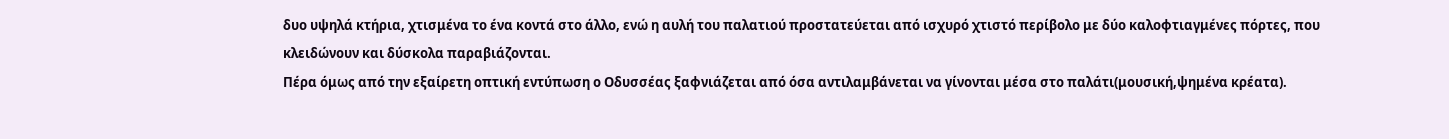δυο υψηλά κτήρια, χτισμένα το ένα κοντά στο άλλο, ενώ η αυλή του παλατιού προστατεύεται από ισχυρό χτιστό περίβολο με δύο καλοφτιαγμένες πόρτες, που κλειδώνουν και δύσκολα παραβιάζονται.
Πέρα όμως από την εξαίρετη οπτική εντύπωση ο Οδυσσέας ξαφνιάζεται από όσα αντιλαμβάνεται να γίνονται μέσα στο παλάτι(μουσική,ψημένα κρέατα).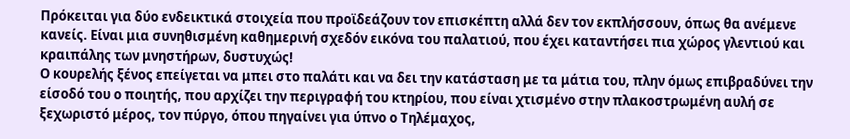Πρόκειται για δύο ενδεικτικά στοιχεία που προϊδεάζουν τον επισκέπτη αλλά δεν τον εκπλήσσουν, όπως θα ανέμενε κανείς. Είναι μια συνηθισμένη καθημερινή σχεδόν εικόνα του παλατιού, που έχει καταντήσει πια χώρος γλεντιού και κραιπάλης των μνηστήρων, δυστυχώς!
Ο κουρελής ξένος επείγεται να μπει στο παλάτι και να δει την κατάσταση με τα μάτια του, πλην όμως επιβραδύνει την είσοδό του ο ποιητής, που αρχίζει την περιγραφή του κτηρίου, που είναι χτισμένο στην πλακοστρωμένη αυλή σε ξεχωριστό μέρος, τον πύργο, όπου πηγαίνει για ύπνο ο Τηλέμαχος,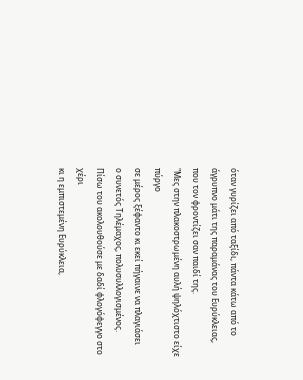όταν γυρίζει από ταξίδι, πάντα κάτω από το άγρυπνο μάτι της παραμάνας του Ευρύκλειας, που τον φροντίζει σαν παιδί της.
"Μες στην πλακοστρωμένη αυλή ψηλόχτιστο είχε πύργο
σε μέρος ξέφαντο κι εκεί πήγαινε να πλαγιάσει
ο συνετός Τηλέμαχος, πολυσυλλογισμένος.
Πίσω του ακολουθούσε με δαδί φλογόφεγγο στο χέρι
κι η εμπιστεμένη Ευρύκλεια,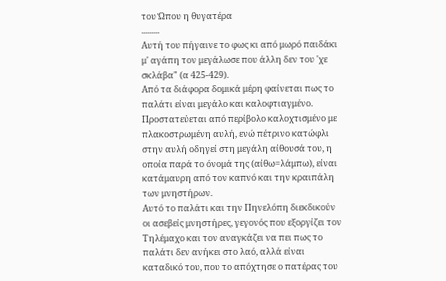του Ώπου η θυγατέρα
.........
Αυτή του πήγαινε το φως κι από μωρό παιδάκι
μ' αγάπη τον μεγάλωσε που άλλη δεν του 'χε σκλάβα" (α 425-429).
Από τα διάφορα δομικά μέρη φαίνεται πως το παλάτι είναι μεγάλο και καλοφτιαγμένο. Προστατεύεται από περίβολο καλοχτισμένο με πλακοστρωμένη αυλή, ενώ πέτρινο κατώφλι στην αυλή οδηγεί στη μεγάλη αίθουσά του, η οποία παρά το όνομά της (αίθω=λάμπω), είναι κατάμαυρη από τον καπνό και την κραιπάλη των μνηστήρων.
Αυτό το παλάτι και την Πηνελόπη διεκδικούν οι ασεβείς μνηστήρες, γεγονός που εξοργίζει τον Τηλέμαχο και τον αναγκάζει να πει πως το παλάτι δεν ανήκει στο λαό, αλλά είναι καταδικό του, που το απόχτησε ο πατέρας του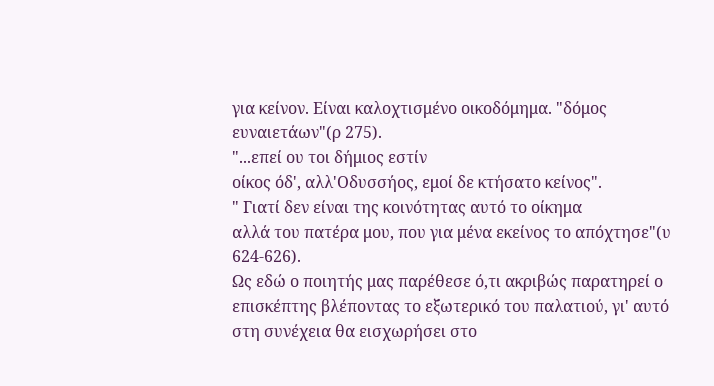για κείνον. Είναι καλοχτισμένο οικοδόμημα. "δόμος ευναιετάων"(ρ 275).
"...επεί ου τοι δήμιος εστίν
οίκος όδ', αλλ'Οδυσσήος, εμοί δε κτήσατο κείνος".
" Γιατί δεν είναι της κοινότητας αυτό το οίκημα
αλλά του πατέρα μου, που για μένα εκείνος το απόχτησε"(υ 624-626).
Ως εδώ ο ποιητής μας παρέθεσε ό,τι ακριβώς παρατηρεί ο επισκέπτης βλέποντας το εξωτερικό του παλατιού, γι' αυτό στη συνέχεια θα εισχωρήσει στο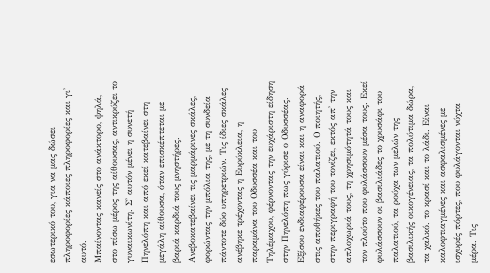εσωτερικό του, για να μας δώσει πληροφορίες κάποιες πληροφορίες και γι' αυτό.
Μπαίνοντας κανείς στο ανάκτορο, ψηλά, στο πίσω μέρος της αίθουσας, αντικρύζει το γυναικωνίτη. Σ' αυτόν μένει η συνετή Πηνελόπη και από εκεί κατεβαίνει στη μεγάλη αίθουσα, όταν επισκέπτεται με βαριά καρδιά τους μνηστήρες. Ανεβοκατεβαίνει τις μαρμάρινες σκάλες, φορώντας την μπόλια της, με τη συνδεία πάντοτε δύο υπηρετριών. Τις ίδιες σκάλες ανέβηκε τρέχοντας η Ευρύκλεια, η παραμάνα του Οδυσσέα και του Τηλέμαχου, φέρνοντας την ευχάριστη είδηση στην Πηνελόπη πως γύρισε ο Οδυσσέας.
Εξίσου ενδιαφέρουσα είναι και η αναφορά στις αποθήκες του παλατιού. Ο ποιητής, στην περιγραφή του τονίζει, εκτός απ' την απλοχωριά τους, τη χρησιμότητά τους και τον πλούτο που φυλάσσουν μέσα τους. Εκεί φυλάσσουν οι βασιλιάδες το χρυσάφι του παλατιού, τα ρούχα των μελών της βασιλικής οικογένειας, τα πολύτιμα δώρα, τα χαλκό. το κρασί και το λάδι. Είναι καλοφτιαγμένες και ασφαλισμένες με ισχυρές πόρτες, που φυλάγονται νύχτα μέρα. Τις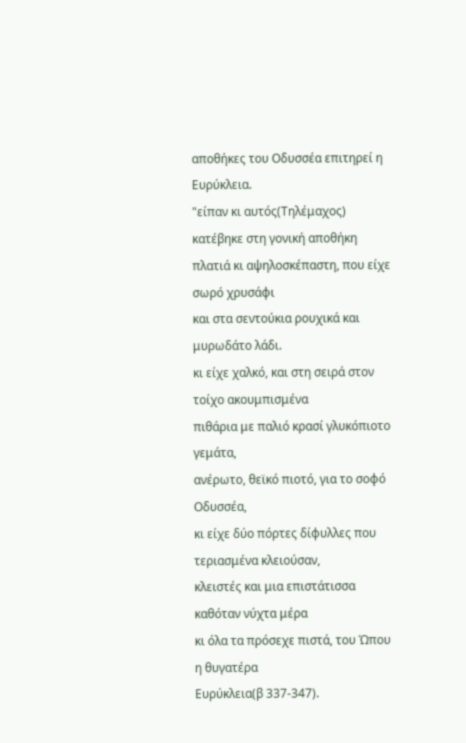αποθήκες του Οδυσσέα επιτηρεί η Ευρύκλεια.
"είπαν κι αυτός(Τηλέμαχος) κατέβηκε στη γονική αποθήκη
πλατιά κι αψηλοσκέπαστη, που είχε σωρό χρυσάφι
και στα σεντούκια ρουχικά και μυρωδάτο λάδι.
κι είχε χαλκό, και στη σειρά στον τοίχο ακουμπισμένα
πιθάρια με παλιό κρασί γλυκόπιοτο γεμάτα,
ανέρωτο, θεϊκό πιοτό, για το σοφό Οδυσσέα,
κι είχε δύο πόρτες δίφυλλες που τεριασμένα κλειούσαν,
κλειστές και μια επιστάτισσα καθόταν νύχτα μέρα
κι όλα τα πρόσεχε πιστά, του Ώπου η θυγατέρα
Ευρύκλεια(β 337-347).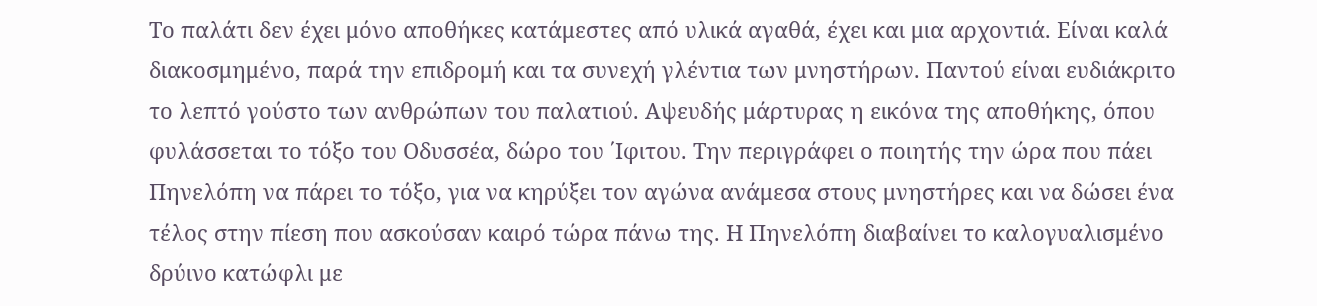Το παλάτι δεν έχει μόνο αποθήκες κατάμεστες από υλικά αγαθά, έχει και μια αρχοντιά. Είναι καλά διακοσμημένο, παρά την επιδρομή και τα συνεχή γλέντια των μνηστήρων. Παντού είναι ευδιάκριτο το λεπτό γούστο των ανθρώπων του παλατιού. Αψευδής μάρτυρας η εικόνα της αποθήκης, όπου φυλάσσεται το τόξο του Οδυσσέα, δώρο του ΄Ιφιτου. Την περιγράφει ο ποιητής την ώρα που πάει Πηνελόπη να πάρει το τόξο, για να κηρύξει τον αγώνα ανάμεσα στους μνηστήρες και να δώσει ένα τέλος στην πίεση που ασκούσαν καιρό τώρα πάνω της. Η Πηνελόπη διαβαίνει το καλογυαλισμένο δρύινο κατώφλι με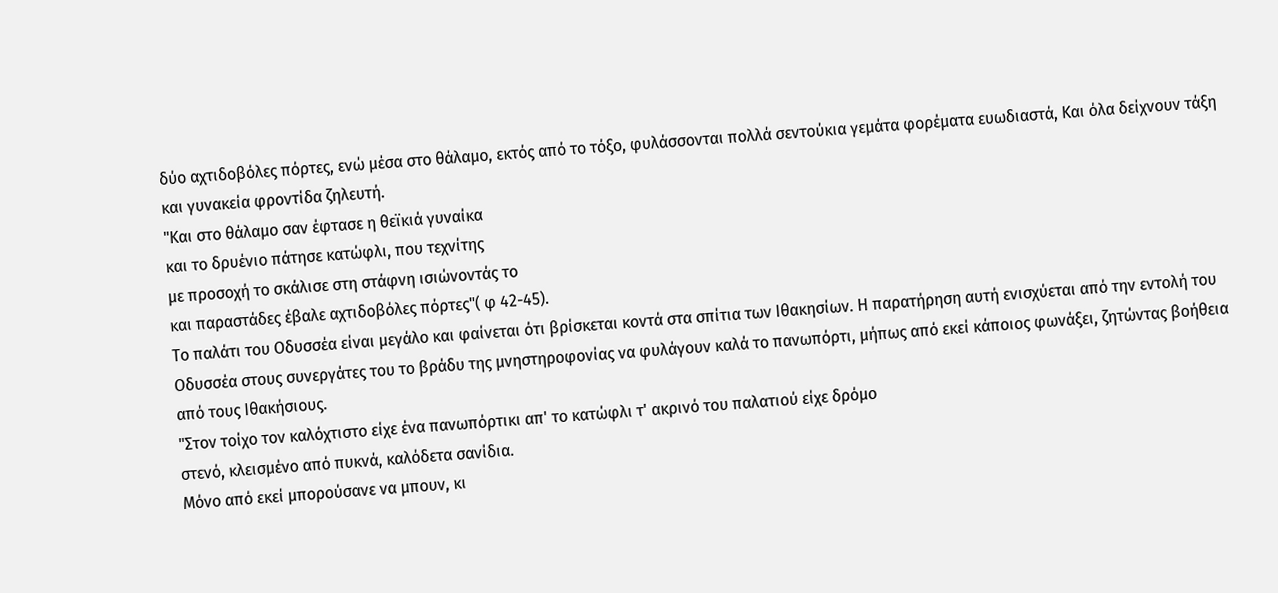δύο αχτιδοβόλες πόρτες, ενώ μέσα στο θάλαμο, εκτός από το τόξο, φυλάσσονται πολλά σεντούκια γεμάτα φορέματα ευωδιαστά, Και όλα δείχνουν τάξη και γυνακεία φροντίδα ζηλευτή.
"Και στο θάλαμο σαν έφτασε η θεϊκιά γυναίκα
και το δρυένιο πάτησε κατώφλι, που τεχνίτης
με προσοχή το σκάλισε στη στάφνη ισιώνοντάς το
και παραστάδες έβαλε αχτιδοβόλες πόρτες"( φ 42-45).
Το παλάτι του Οδυσσέα είναι μεγάλο και φαίνεται ότι βρίσκεται κοντά στα σπίτια των Ιθακησίων. Η παρατήρηση αυτή ενισχύεται από την εντολή του Οδυσσέα στους συνεργάτες του το βράδυ της μνηστηροφονίας να φυλάγουν καλά το πανωπόρτι, μήπως από εκεί κάποιος φωνάξει, ζητώντας βοήθεια από τους Ιθακήσιους.
"Στον τοίχο τον καλόχτιστο είχε ένα πανωπόρτικι απ' το κατώφλι τ' ακρινό του παλατιού είχε δρόμο
στενό, κλεισμένο από πυκνά, καλόδετα σανίδια.
Μόνο από εκεί μπορούσανε να μπουν, κι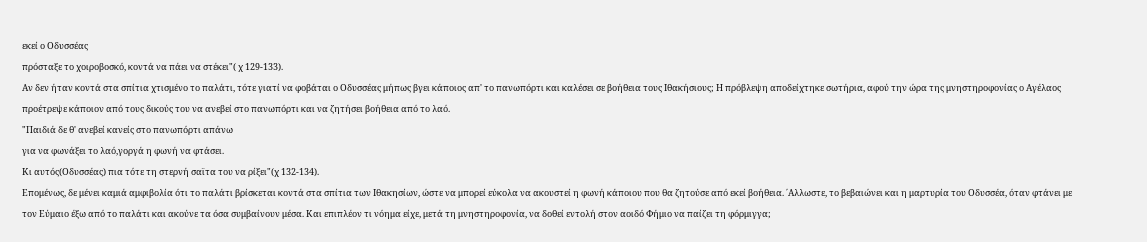εκεί ο Οδυσσέας
πρόσταξε το χοιροβοσκό, κοντά να πάει να στέκει"( χ 129-133).
Αν δεν ήταν κοντά στα σπίτια χτισμένο το παλάτι, τότε γιατί να φοβάται ο Οδυσσέας μήπως βγει κάποιος απ' το πανωπόρτι και καλέσει σε βοήθεια τους Ιθακήσιους; Η πρόβλεψη αποδείχτηκε σωτήρια, αφού την ώρα της μνηστηροφονίας ο Αγέλαος προέτρεψε κάποιον από τους δικούς του να ανεβεί στο πανωπόρτι και να ζητήσει βοήθεια από το λαό.
"Παιδιά δε θ' ανεβεί κανείς στο πανωπόρτι απάνω
για να φωνάξει το λαό,γοργά η φωνή να φτάσει.
Κι αυτός(Οδυσσέας) πια τότε τη στερνή σαϊτα του να ρίξει"(χ 132-134).
Επομένως, δε μένει καμιά αμφιβολία ότι το παλάτι βρίσκεται κοντά στα σπίτια των Ιθακησίων, ώστε να μπορεί εύκολα να ακουστεί η φωνή κάποιου που θα ζητούσε από εκεί βοήθεια. ΄Αλλωστε, το βεβαιώνει και η μαρτυρία του Οδυσσέα, όταν φτάνει με τον Εύμαιο έξω από το παλάτι και ακούνε τα όσα συμβαίνουν μέσα. Και επιπλέον τι νόημα είχε, μετά τη μνηστηροφονία, να δοθεί εντολή στον αοιδό Φήμιο να παίζει τη φόρμιγγα;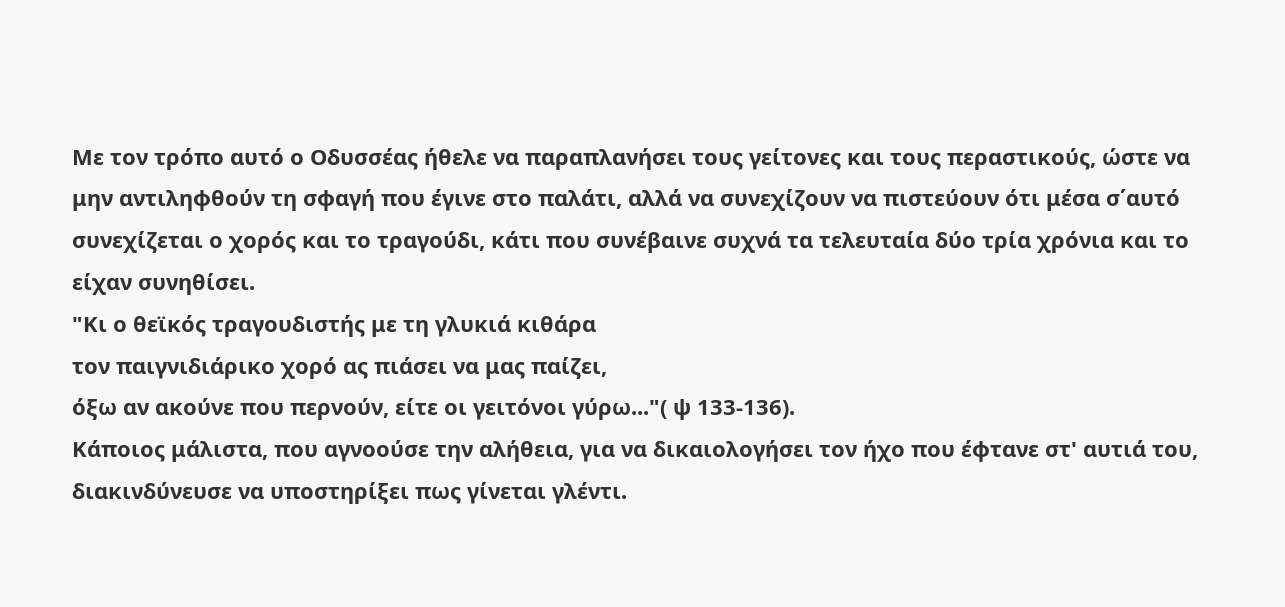Με τον τρόπο αυτό ο Οδυσσέας ήθελε να παραπλανήσει τους γείτονες και τους περαστικούς, ώστε να μην αντιληφθούν τη σφαγή που έγινε στο παλάτι, αλλά να συνεχίζουν να πιστεύουν ότι μέσα σ΄αυτό συνεχίζεται ο χορός και το τραγούδι, κάτι που συνέβαινε συχνά τα τελευταία δύο τρία χρόνια και το είχαν συνηθίσει.
"Κι ο θεϊκός τραγουδιστής με τη γλυκιά κιθάρα
τον παιγνιδιάρικο χορό ας πιάσει να μας παίζει,
όξω αν ακούνε που περνούν, είτε οι γειτόνοι γύρω..."( ψ 133-136).
Κάποιος μάλιστα, που αγνοούσε την αλήθεια, για να δικαιολογήσει τον ήχο που έφτανε στ' αυτιά του, διακινδύνευσε να υποστηρίξει πως γίνεται γλέντι.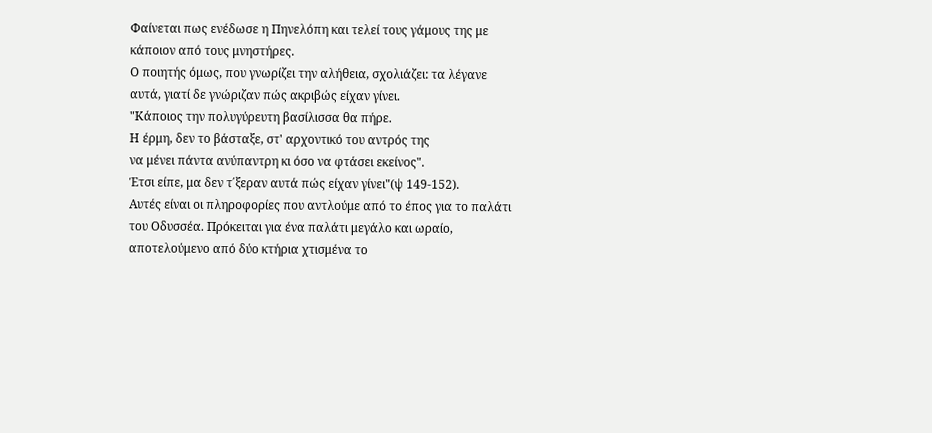Φαίνεται πως ενέδωσε η Πηνελόπη και τελεί τους γάμους της με κάποιον από τους μνηστήρες.
Ο ποιητής όμως, που γνωρίζει την αλήθεια, σχολιάζει: τα λέγανε αυτά, γιατί δε γνώριζαν πώς ακριβώς είχαν γίνει.
"Κάποιος την πολυγύρευτη βασίλισσα θα πήρε.
Η έρμη, δεν το βάσταξε, στ' αρχοντικό του αντρός της
να μένει πάντα ανύπαντρη κι όσο να φτάσει εκείνος".
Έτσι είπε, μα δεν τ΄ξεραν αυτά πώς είχαν γίνει"(ψ 149-152).
Αυτές είναι οι πληροφορίες που αντλούμε από το έπος για το παλάτι του Οδυσσέα. Πρόκειται για ένα παλάτι μεγάλο και ωραίο, αποτελούμενο από δύο κτήρια χτισμένα το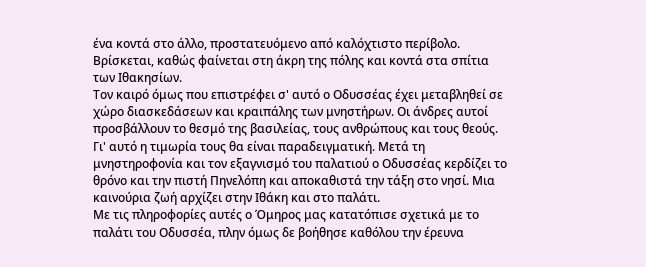ένα κοντά στο άλλο, προστατευόμενο από καλόχτιστο περίβολο. Βρίσκεται, καθώς φαίνεται στη άκρη της πόλης και κοντά στα σπίτια των Ιθακησίων.
Τον καιρό όμως που επιστρέφει σ' αυτό ο Οδυσσέας έχει μεταβληθεί σε χώρο διασκεδάσεων και κραιπάλης των μνηστήρων. Οι άνδρες αυτοί προσβάλλουν το θεσμό της βασιλείας, τους ανθρώπους και τους θεούς. Γι' αυτό η τιμωρία τους θα είναι παραδειγματική. Μετά τη μνηστηροφονία και τον εξαγνισμό του παλατιού ο Οδυσσέας κερδίζει το θρόνο και την πιστή Πηνελόπη και αποκαθιστά την τάξη στο νησί. Μια καινούρια ζωή αρχίζει στην Ιθάκη και στο παλάτι.
Με τις πληροφορίες αυτές ο Όμηρος μας κατατόπισε σχετικά με το παλάτι του Οδυσσέα, πλην όμως δε βοήθησε καθόλου την έρευνα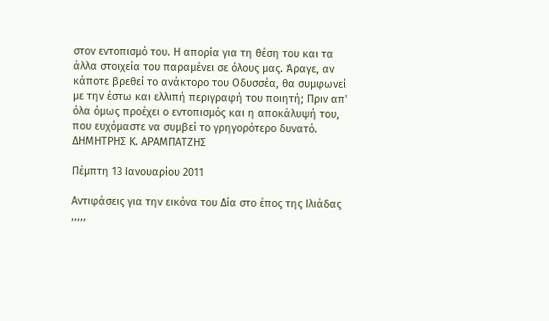στον εντοπισμό του. Η απορία για τη θέση του και τα άλλα στοιχεία του παραμένει σε όλους μας. Άραγε, αν κάποτε βρεθεί το ανάκτορο του Οδυσσέα, θα συμφωνεί με την έστω και ελλιπή περιγραφή του ποιητή; Πριν απ' όλα όμως προέχει ο εντοπισμός και η αποκάλυψή του, που ευχόμαστε να συμβεί το γρηγορότερο δυνατό.
ΔΗΜΗΤΡΗΣ Κ. ΑΡΑΜΠΑΤΖΗΣ

Πέμπτη 13 Ιανουαρίου 2011

Αντιφάσεις για την εικόνα του Δία στο έπος της Ιλιάδας
,,,,,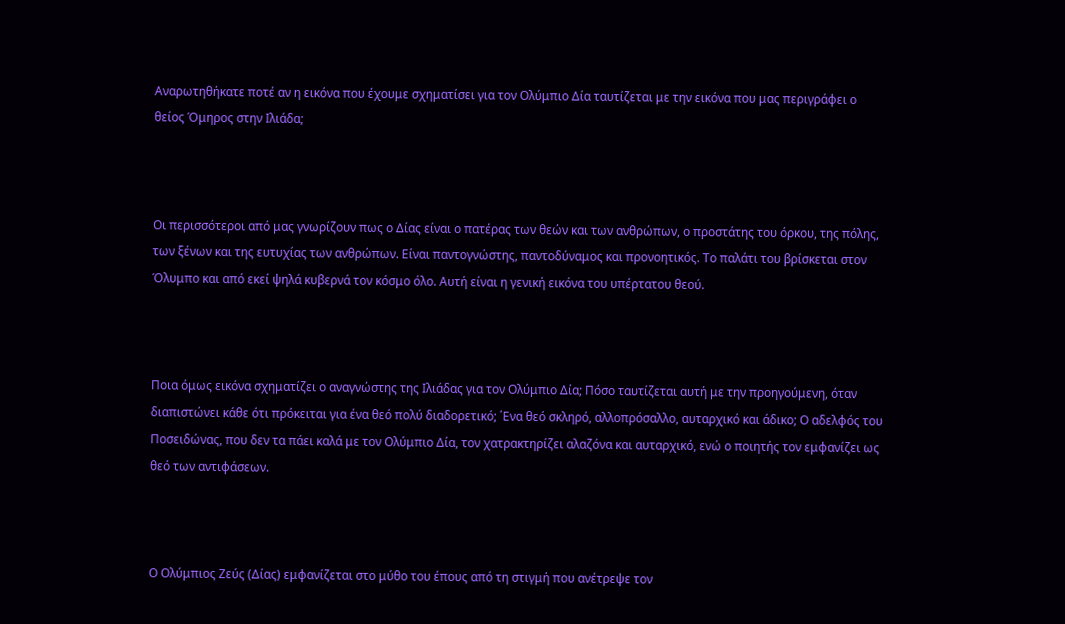Αναρωτηθήκατε ποτέ αν η εικόνα που έχουμε σχηματίσει για τον Ολύμπιο Δία ταυτίζεται με την εικόνα που μας περιγράφει ο θείος Όμηρος στην Ιλιάδα;



Οι περισσότεροι από μας γνωρίζουν πως ο Δίας είναι ο πατέρας των θεών και των ανθρώπων, ο προστάτης του όρκου, της πόλης, των ξένων και της ευτυχίας των ανθρώπων. Είναι παντογνώστης, παντοδύναμος και προνοητικός. Το παλάτι του βρίσκεται στον Όλυμπο και από εκεί ψηλά κυβερνά τον κόσμο όλο. Αυτή είναι η γενική εικόνα του υπέρτατου θεού.



Ποια όμως εικόνα σχηματίζει ο αναγνώστης της Ιλιάδας για τον Ολύμπιο Δία; Πόσο ταυτίζεται αυτή με την προηγούμενη, όταν διαπιστώνει κάθε ότι πρόκειται για ένα θεό πολύ διαδορετικό; ΄Ενα θεό σκληρό, αλλοπρόσαλλο, αυταρχικό και άδικο; Ο αδελφός του Ποσειδώνας, που δεν τα πάει καλά με τον Ολύμπιο Δία, τον χατρακτηρίζει αλαζόνα και αυταρχικό, ενώ ο ποιητής τον εμφανίζει ως θεό των αντιφάσεων.



Ο Ολύμπιος Ζεύς (Δίας) εμφανίζεται στο μύθο του έπους από τη στιγμή που ανέτρεψε τον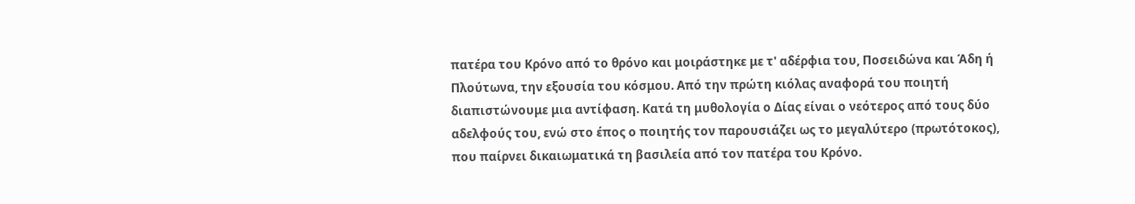πατέρα του Κρόνο από το θρόνο και μοιράστηκε με τ' αδέρφια του, Ποσειδώνα και Άδη ή Πλούτωνα, την εξουσία του κόσμου. Από την πρώτη κιόλας αναφορά του ποιητή διαπιστώνουμε μια αντίφαση. Κατά τη μυθολογία ο Δίας είναι ο νεότερος από τους δύο αδελφούς του, ενώ στο έπος ο ποιητής τον παρουσιάζει ως το μεγαλύτερο (πρωτότοκος), που παίρνει δικαιωματικά τη βασιλεία από τον πατέρα του Κρόνο.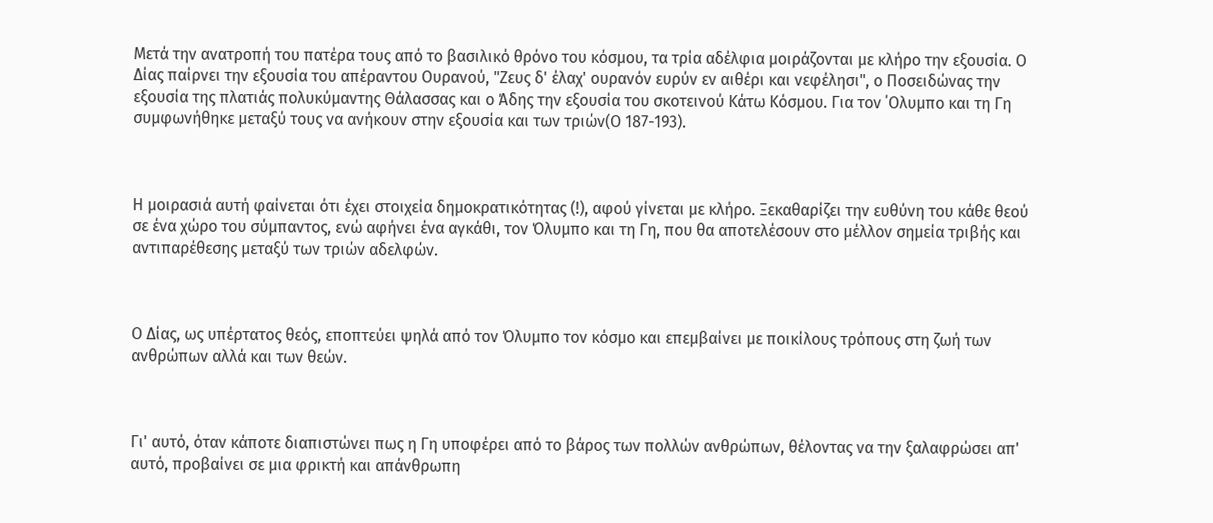Μετά την ανατροπή του πατέρα τους από το βασιλικό θρόνο του κόσμου, τα τρία αδέλφια μοιράζονται με κλήρο την εξουσία. Ο Δίας παίρνει την εξουσία του απέραντου Ουρανού, "Ζευς δ' έλαχ' ουρανόν ευρύν εν αιθέρι και νεφέλησι", ο Ποσειδώνας την εξουσία της πλατιάς πολυκύμαντης Θάλασσας και ο Άδης την εξουσία του σκοτεινού Κάτω Κόσμου. Για τον ΄Ολυμπο και τη Γη συμφωνήθηκε μεταξύ τους να ανήκουν στην εξουσία και των τριών(Ο 187-193).



Η μοιρασιά αυτή φαίνεται ότι έχει στοιχεία δημοκρατικότητας (!), αφού γίνεται με κλήρο. Ξεκαθαρίζει την ευθύνη του κάθε θεού σε ένα χώρο του σύμπαντος, ενώ αφήνει ένα αγκάθι, τον Όλυμπο και τη Γη, που θα αποτελέσουν στο μέλλον σημεία τριβής και αντιπαρέθεσης μεταξύ των τριών αδελφών.



Ο Δίας, ως υπέρτατος θεός, εποπτεύει ψηλά από τον Όλυμπο τον κόσμο και επεμβαίνει με ποικίλους τρόπους στη ζωή των ανθρώπων αλλά και των θεών.



Γι' αυτό, όταν κάποτε διαπιστώνει πως η Γη υποφέρει από το βάρος των πολλών ανθρώπων, θέλοντας να την ξαλαφρώσει απ' αυτό, προβαίνει σε μια φρικτή και απάνθρωπη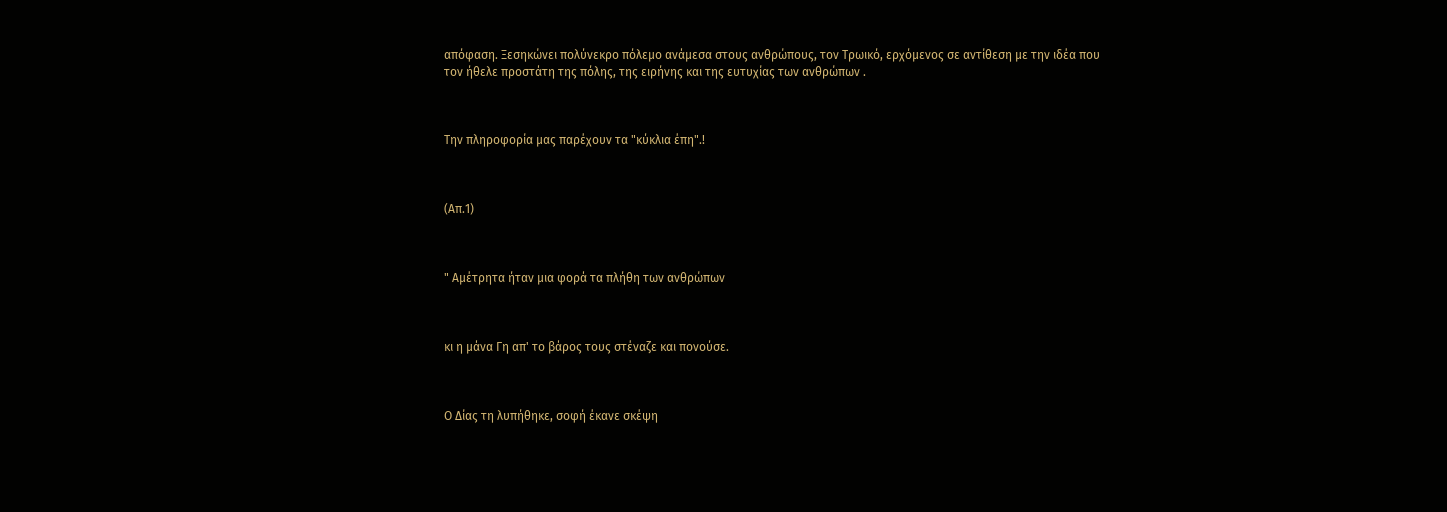απόφαση. Ξεσηκώνει πολύνεκρο πόλεμο ανάμεσα στους ανθρώπους, τον Τρωικό, ερχόμενος σε αντίθεση με την ιδέα που τον ήθελε προστάτη της πόλης, της ειρήνης και της ευτυχίας των ανθρώπων .



Την πληροφορία μας παρέχουν τα "κύκλια έπη".!



(Απ.1)



" Αμέτρητα ήταν μια φορά τα πλήθη των ανθρώπων



κι η μάνα Γη απ' το βάρος τους στέναζε και πονούσε.



Ο Δίας τη λυπήθηκε, σοφή έκανε σκέψη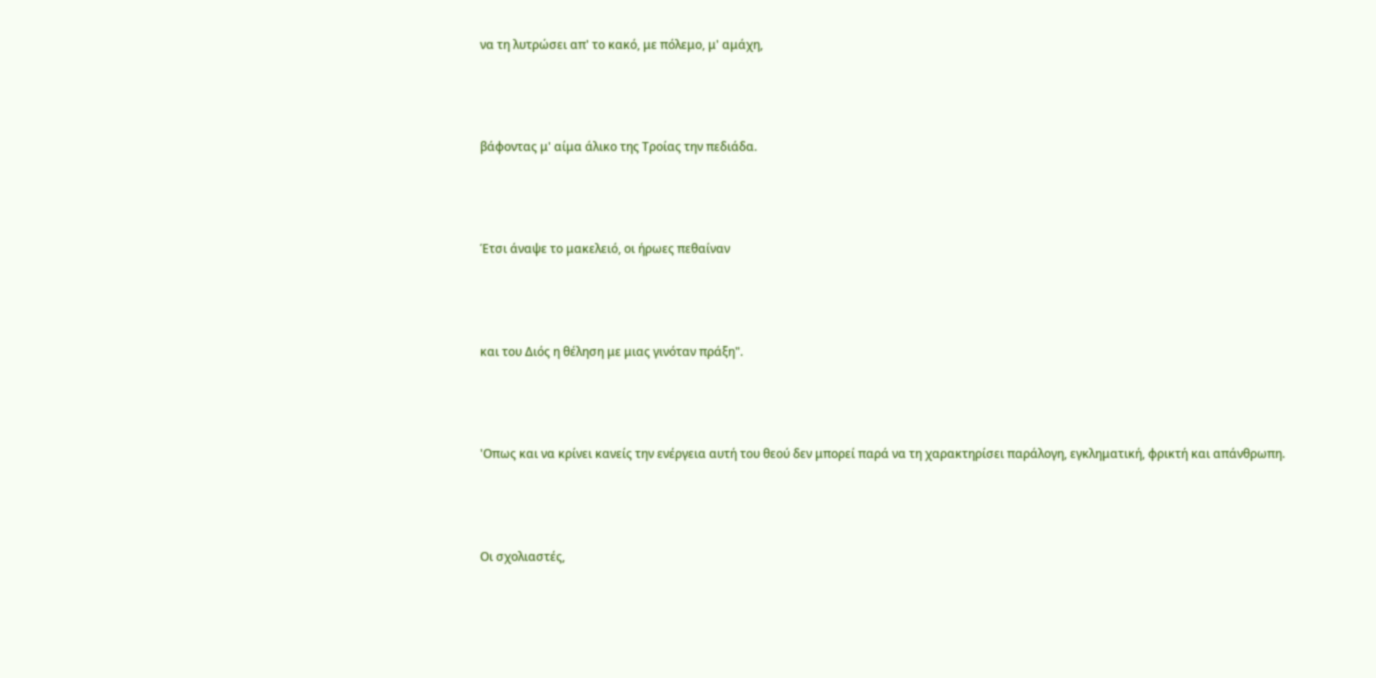να τη λυτρώσει απ' το κακό, με πόλεμο, μ' αμάχη,



βάφοντας μ' αίμα άλικο της Τροίας την πεδιάδα.



Έτσι άναψε το μακελειό, οι ήρωες πεθαίναν



και του Διός η θέληση με μιας γινόταν πράξη".



'Οπως και να κρίνει κανείς την ενέργεια αυτή του θεού δεν μπορεί παρά να τη χαρακτηρίσει παράλογη, εγκληματική, φρικτή και απάνθρωπη.



Οι σχολιαστές,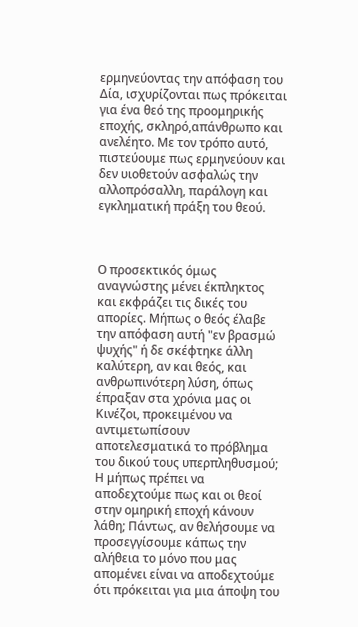ερμηνεύοντας την απόφαση του Δία, ισχυρίζονται πως πρόκειται για ένα θεό της προομηρικής εποχής, σκληρό,απάνθρωπο και ανελέητο. Με τον τρόπο αυτό, πιστεύουμε πως ερμηνεύουν και δεν υιοθετούν ασφαλώς την αλλοπρόσαλλη, παράλογη και εγκληματική πράξη του θεού.



Ο προσεκτικός όμως αναγνώστης μένει έκπληκτος και εκφράζει τις δικές του απορίες. Μήπως ο θεός έλαβε την απόφαση αυτή "εν βρασμώ ψυχής" ή δε σκέφτηκε άλλη καλύτερη, αν και θεός, και ανθρωπινότερη λύση, όπως έπραξαν στα χρόνια μας οι Κινέζοι, προκειμένου να αντιμετωπίσουν αποτελεσματικά το πρόβλημα του δικού τους υπερπληθυσμού; Η μήπως πρέπει να αποδεχτούμε πως και οι θεοί στην ομηρική εποχή κάνουν λάθη; Πάντως, αν θελήσουμε να προσεγγίσουμε κάπως την αλήθεια το μόνο που μας απομένει είναι να αποδεχτούμε ότι πρόκειται για μια άποψη του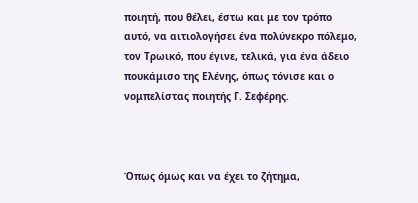ποιητή, που θέλει, έστω και με τον τρόπο αυτό, να αιτιολογήσει ένα πολύνεκρο πόλεμο, τον Τρωικό, που έγινε, τελικά, για ένα άδειο πουκάμισο της Ελένης, όπως τόνισε και ο νομπελίστας ποιητής Γ. Σεφέρης.



Όπως όμως και να έχει το ζήτημα,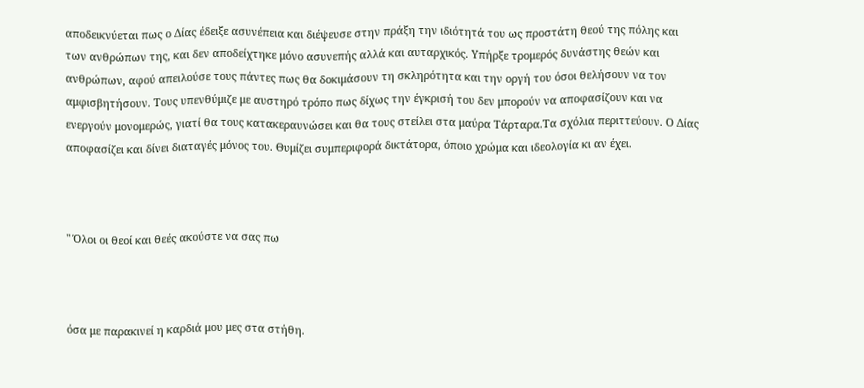αποδεικνύεται πως ο Δίας έδειξε ασυνέπεια και διέψευσε στην πράξη την ιδιότητά του ως προστάτη θεού της πόλης και των ανθρώπων της, και δεν αποδείχτηκε μόνο ασυνεπής αλλά και αυταρχικός. Υπήρξε τρομερός δυνάστης θεών και ανθρώπων, αφού απειλούσε τους πάντες πως θα δοκιμάσουν τη σκληρότητα και την οργή του όσοι θελήσουν να τον αμφισβητήσουν. Τους υπενθύμιζε με αυστηρό τρόπο πως δίχως την έγκρισή του δεν μπορούν να αποφασίζουν και να ενεργούν μονομερώς, γιατί θα τους κατακεραυνώσει και θα τους στείλει στα μαύρα Τάρταρα.Τα σχόλια περιττεύουν. Ο Δίας αποφασίζει και δίνει διαταγές μόνος του. Θυμίζει συμπεριφορά δικτάτορα, όποιο χρώμα και ιδεολογία κι αν έχει.



" Όλοι οι θεοί και θεές ακούστε να σας πω



όσα με παρακινεί η καρδιά μου μες στα στήθη.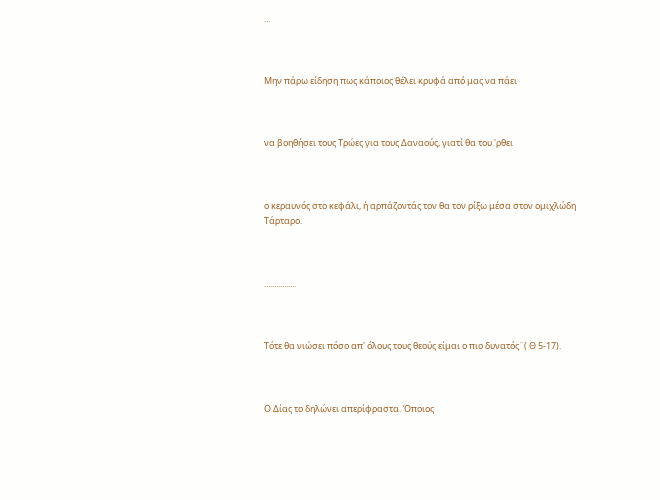...



Μην πάρω είδηση πως κάποιος θέλει κρυφά από μας να πάει



να βοηθήσει τους Τρώες για τους Δαναούς, γιατί θα του 'ρθει



ο κεραυνός στο κεφάλι, ή αρπάζοντάς τον θα τον ρίξω μέσα στον ομιχλώδη Τάρταρο.



................



Τότε θα νιώσει πόσο απ' όλους τους θεούς είμαι ο πιο δυνατός¨( Θ 5-17).



Ο Δίας το δηλώνει απερίφραστα. Όποιος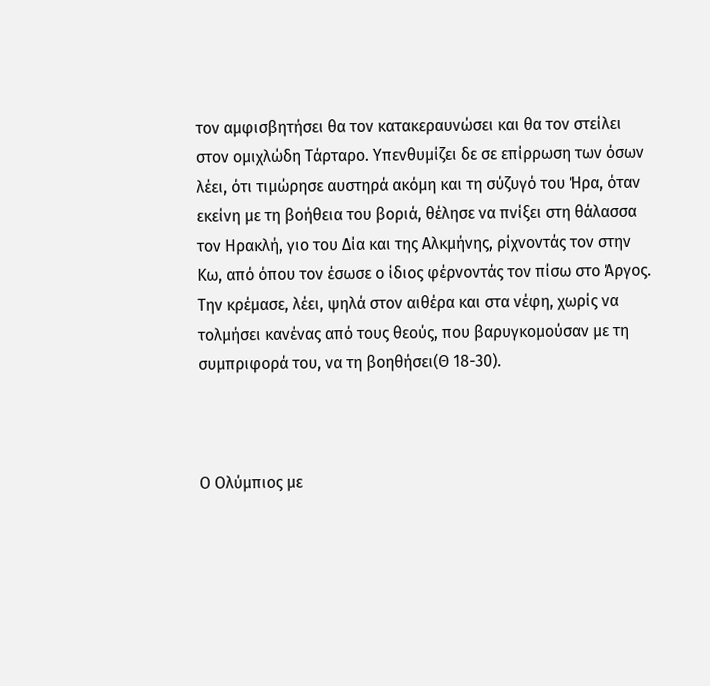τον αμφισβητήσει θα τον κατακεραυνώσει και θα τον στείλει στον ομιχλώδη Τάρταρο. Υπενθυμίζει δε σε επίρρωση των όσων λέει, ότι τιμώρησε αυστηρά ακόμη και τη σύζυγό του Ήρα, όταν εκείνη με τη βοήθεια του βοριά, θέλησε να πνίξει στη θάλασσα τον Ηρακλή, γιο του Δία και της Αλκμήνης, ρίχνοντάς τον στην Κω, από όπου τον έσωσε ο ίδιος φέρνοντάς τον πίσω στο Άργος. Την κρέμασε, λέει, ψηλά στον αιθέρα και στα νέφη, χωρίς να τολμήσει κανένας από τους θεούς, που βαρυγκομούσαν με τη συμπριφορά του, να τη βοηθήσει(Θ 18-30).



Ο Ολύμπιος με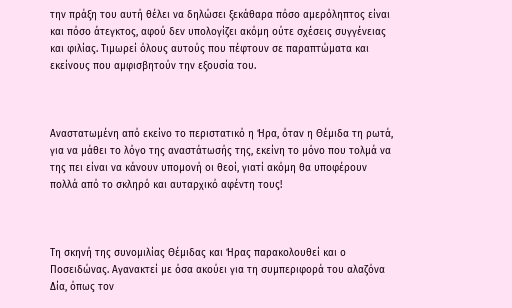την πράξη του αυτή θέλει να δηλώσει ξεκάθαρα πόσο αμερόληπτος είναι και πόσο άτεγκτος, αφού δεν υπολογίζει ακόμη ούτε σχέσεις συγγένειας και φιλίας. Τιμωρεί όλους αυτούς που πέφτουν σε παραπτώματα και εκείνους που αμφισβητούν την εξουσία του.



Αναστατωμένη από εκείνο το περιστατικό η Ήρα, όταν η Θέμιδα τη ρωτά, για να μάθει το λόγο της αναστάτωσής της, εκείνη το μόνο που τολμά να της πει είναι να κάνουν υπομονή οι θεοί, γιατί ακόμη θα υποφέρουν πολλά από το σκληρό και αυταρχικό αφέντη τους!



Τη σκηνή της συνομιλίας Θέμιδας και Ήρας παρακολουθεί και ο Ποσειδώνας. Αγανακτεί με όσα ακούει για τη συμπεριφορά του αλαζόνα Δία, όπως τον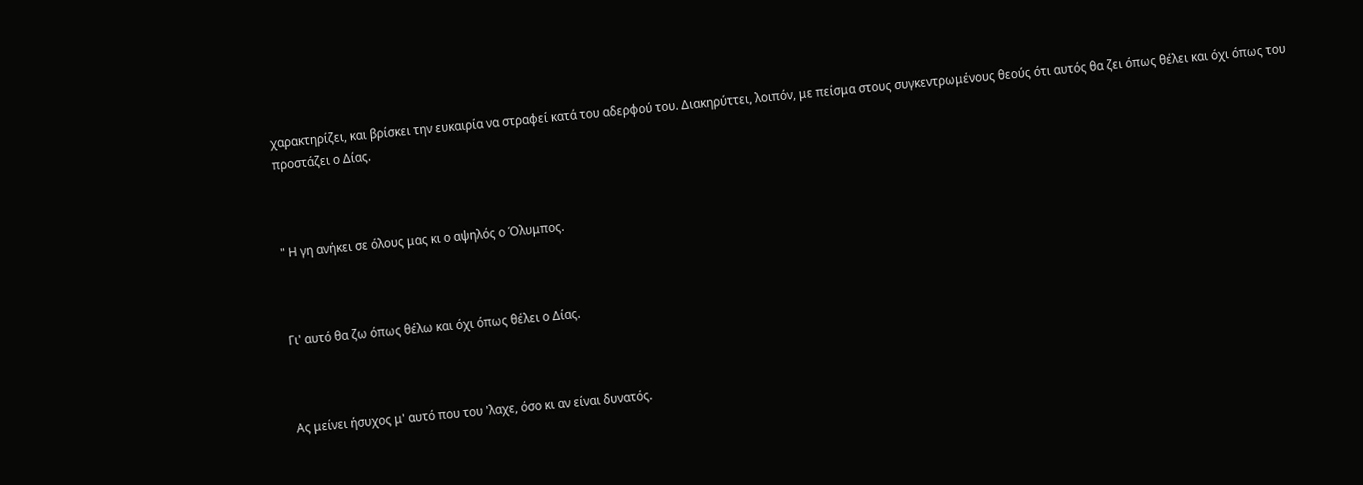χαρακτηρίζει, και βρίσκει την ευκαιρία να στραφεί κατά του αδερφού του. Διακηρύττει, λοιπόν, με πείσμα στους συγκεντρωμένους θεούς ότι αυτός θα ζει όπως θέλει και όχι όπως του προστάζει ο Δίας.



" Η γη ανήκει σε όλους μας κι ο αψηλός ο Όλυμπος.



Γι' αυτό θα ζω όπως θέλω και όχι όπως θέλει ο Δίας.



Ας μείνει ήσυχος μ' αυτό που του 'λαχε, όσο κι αν είναι δυνατός.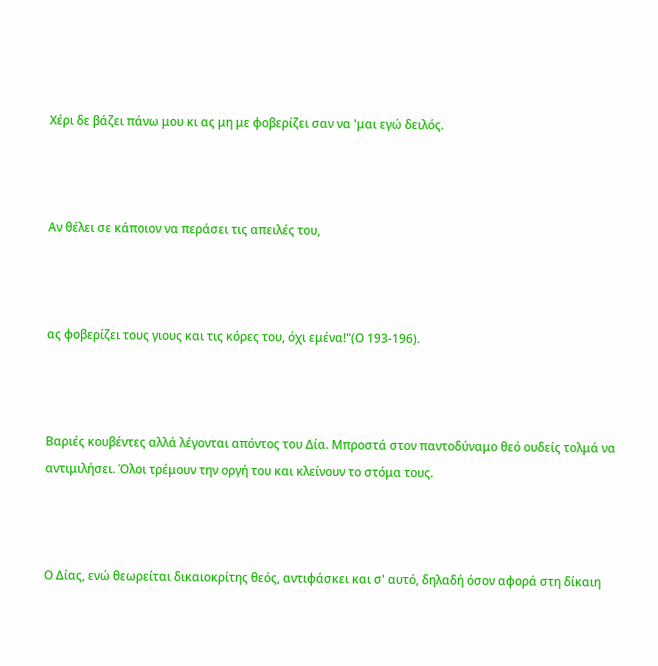Χέρι δε βάζει πάνω μου κι ας μη με φοβερίζει σαν να 'μαι εγώ δειλός.



Αν θέλει σε κάποιον να περάσει τις απειλές του,



ας φοβερίζει τους γιους και τις κόρες του, όχι εμένα!"(Ο 193-196).



Βαριές κουβέντες αλλά λέγονται απόντος του Δία. Μπροστά στον παντοδύναμο θεό ουδείς τολμά να αντιμιλήσει. Όλοι τρέμουν την οργή του και κλείνουν το στόμα τους.



Ο Δίας, ενώ θεωρείται δικαιοκρίτης θεός, αντιφάσκει και σ' αυτό, δηλαδή όσον αφορά στη δίκαιη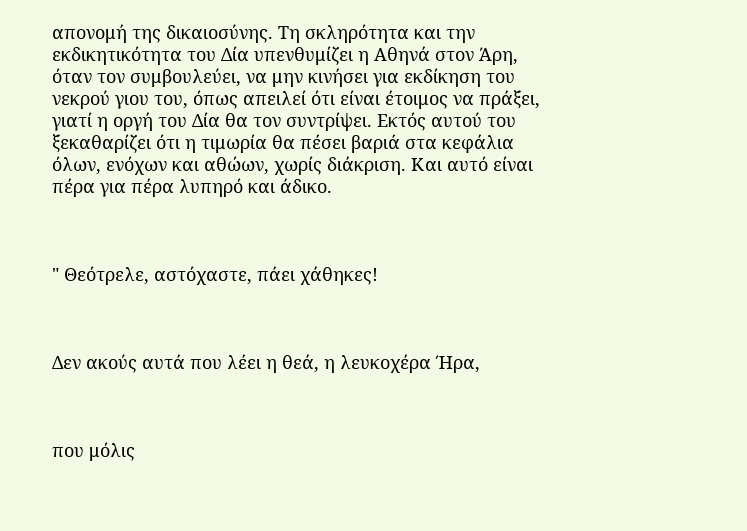απονομή της δικαιοσύνης. Τη σκληρότητα και την εκδικητικότητα του Δία υπενθυμίζει η Αθηνά στον Άρη, όταν τον συμβουλεύει, να μην κινήσει για εκδίκηση του νεκρού γιου του, όπως απειλεί ότι είναι έτοιμος να πράξει, γιατί η οργή του Δία θα τον συντρίψει. Εκτός αυτού του ξεκαθαρίζει ότι η τιμωρία θα πέσει βαριά στα κεφάλια όλων, ενόχων και αθώων, χωρίς διάκριση. Και αυτό είναι πέρα για πέρα λυπηρό και άδικο.



" Θεότρελε, αστόχαστε, πάει χάθηκες!



Δεν ακούς αυτά που λέει η θεά, η λευκοχέρα Ήρα,



που μόλις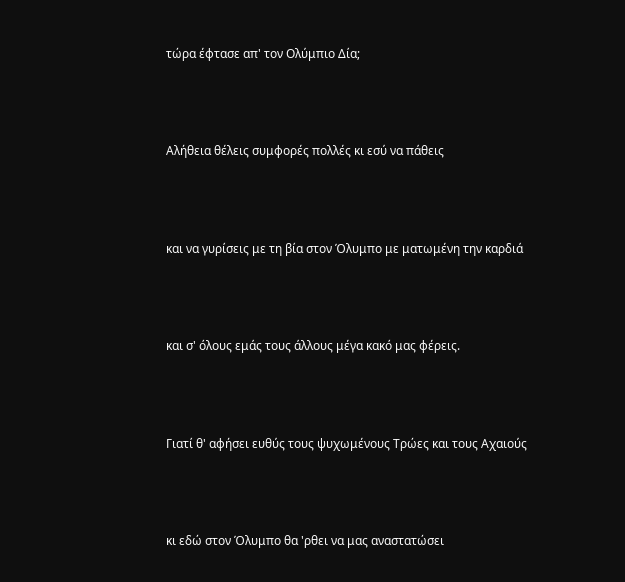τώρα έφτασε απ' τον Ολύμπιο Δία;



Αλήθεια θέλεις συμφορές πολλές κι εσύ να πάθεις



και να γυρίσεις με τη βία στον Όλυμπο με ματωμένη την καρδιά



και σ' όλους εμάς τους άλλους μέγα κακό μας φέρεις.



Γιατί θ' αφήσει ευθύς τους ψυχωμένους Τρώες και τους Αχαιούς



κι εδώ στον Όλυμπο θα 'ρθει να μας αναστατώσει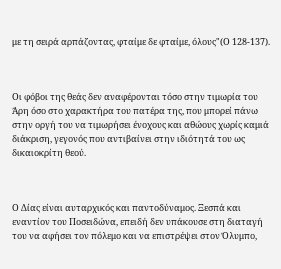με τη σειρά αρπάζοντας, φταίμε δε φταίμε, όλους"(Ο 128-137).



Οι φόβοι της θεάς δεν αναφέρονται τόσο στην τιμωρία του Άρη όσο στο χαρακτήρα του πατέρα της, που μπορεί πάνω στην οργή του να τιμωρήσει ένοχους και αθώους χωρίς καμιά διάκριση, γεγονός που αντιβαίνει στην ιδιότητά του ως δικαιοκρίτη θεού.



Ο Δίας είναι αυταρχικός και παντοδύναμος. Ξεσπά και εναντίον του Ποσειδώνα, επειδή δεν υπάκουσε στη διαταγή του να αφήσει τον πόλεμο και να επιστρέψει στον Όλυμπο,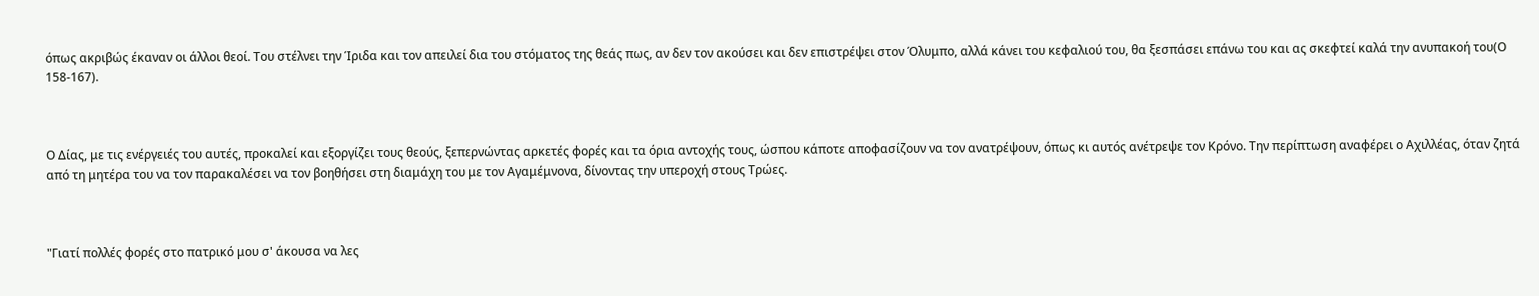όπως ακριβώς έκαναν οι άλλοι θεοί. Του στέλνει την Ίριδα και τον απειλεί δια του στόματος της θεάς πως, αν δεν τον ακούσει και δεν επιστρέψει στον Όλυμπο, αλλά κάνει του κεφαλιού του, θα ξεσπάσει επάνω του και ας σκεφτεί καλά την ανυπακοή του(Ο 158-167).



Ο Δίας, με τις ενέργειές του αυτές, προκαλεί και εξοργίζει τους θεούς, ξεπερνώντας αρκετές φορές και τα όρια αντοχής τους, ώσπου κάποτε αποφασίζουν να τον ανατρέψουν, όπως κι αυτός ανέτρεψε τον Κρόνο. Την περίπτωση αναφέρει ο Αχιλλέας, όταν ζητά από τη μητέρα του να τον παρακαλέσει να τον βοηθήσει στη διαμάχη του με τον Αγαμέμνονα, δίνοντας την υπεροχή στους Τρώες.



"Γιατί πολλές φορές στο πατρικό μου σ' άκουσα να λες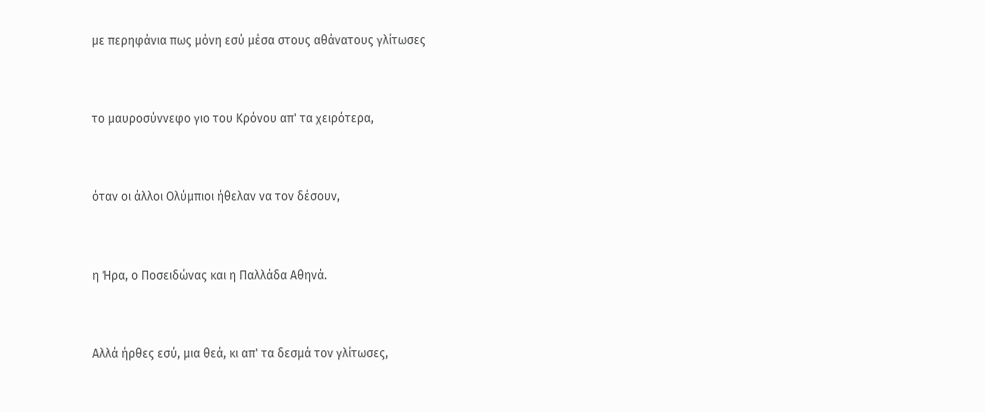με περηφάνια πως μόνη εσύ μέσα στους αθάνατους γλίτωσες



το μαυροσύννεφο γιο του Κρόνου απ' τα χειρότερα,



όταν οι άλλοι Ολύμπιοι ήθελαν να τον δέσουν,



η Ήρα, ο Ποσειδώνας και η Παλλάδα Αθηνά.



Αλλά ήρθες εσύ, μια θεά, κι απ' τα δεσμά τον γλίτωσες,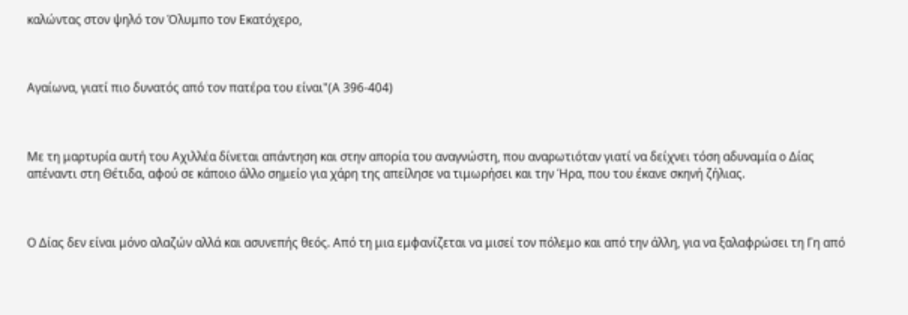καλώντας στον ψηλό τον Όλυμπο τον Εκατόχερο,



Αγαίωνα, γιατί πιο δυνατός από τον πατέρα του είναι"(Α 396-404)



Με τη μαρτυρία αυτή του Αχιλλέα δίνεται απάντηση και στην απορία του αναγνώστη, που αναρωτιόταν γιατί να δείχνει τόση αδυναμία ο Δίας απέναντι στη Θέτιδα, αφού σε κάποιο άλλο σημείο για χάρη της απείλησε να τιμωρήσει και την Ήρα, που του έκανε σκηνή ζήλιας.



Ο Δίας δεν είναι μόνο αλαζών αλλά και ασυνεπής θεός. Από τη μια εμφανίζεται να μισεί τον πόλεμο και από την άλλη, για να ξαλαφρώσει τη Γη από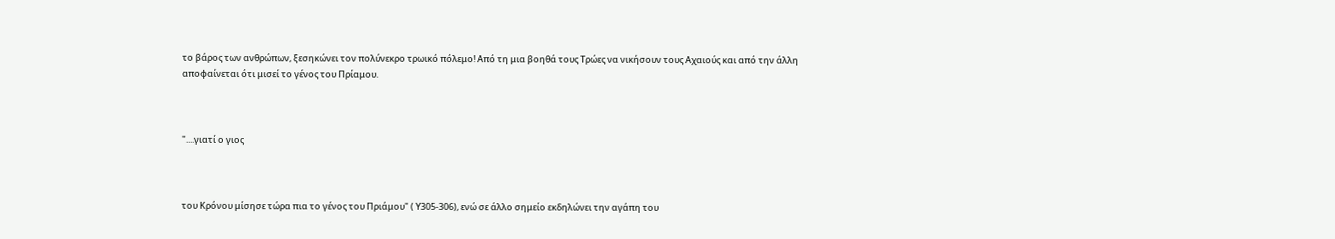το βάρος των ανθρώπων, ξεσηκώνει τον πολύνεκρο τρωικό πόλεμο! Από τη μια βοηθά τους Τρώες να νικήσουν τους Αχαιούς και από την άλλη αποφαίνεται ότι μισεί το γένος του Πρίαμου.



"....γιατί ο γιος



του Κρόνου μίσησε τώρα πια το γένος του Πριάμου" ( Υ305-306), ενώ σε άλλο σημείο εκδηλώνει την αγάπη του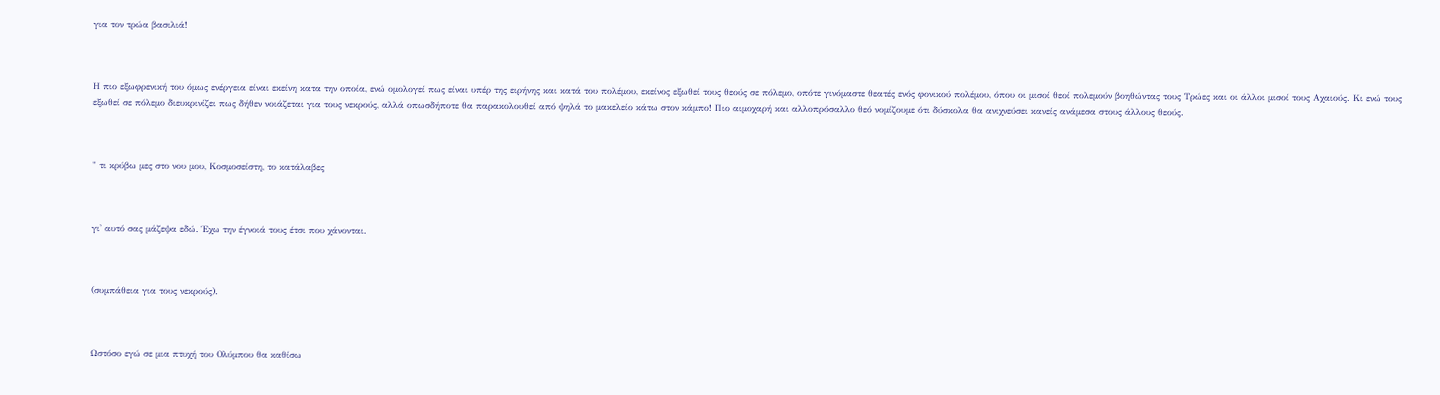για τον τρώα βασιλιά!



Η πιο εξωφρενική του όμως ενέργεια είναι εκείνη κατα την οποία, ενώ ομολογεί πως είναι υπέρ της ειρήνης και κατά του πολέμου, εκείνος εξωθεί τους θεούς σε πόλεμο, οπότε γινόμαστε θεατές ενός φονικού πολέμου, όπου οι μισοί θεοί πολεμούν βοηθώντας τους Τρώες και οι άλλοι μισοί τους Αχαιούς. Κι ενώ τους εξωθεί σε πόλεμο διευκρινίζει πως δήθεν νοιάζεται για τους νεκρούς, αλλά οπωσδήποτε θα παρακολουθεί από ψηλά το μακελείο κάτω στον κάμπο! Πιο αιμοχαρή και αλλοπρόσαλλο θεό νομίζουμε ότι δύσκολα θα ανιχνεύσει κανείς ανάμεσα στους άλλους θεούς.



" τι κρύβω μες στο νου μου, Κοσμοσείστη, το κατάλαβες



γι' αυτό σας μάζεψα εδώ. Έχω την έγνοιά τους έτσι που χάνονται.



(συμπάθεια για τους νεκρούς).



Ωστόσο εγώ σε μια πτυχή του Ολύμπου θα καθίσω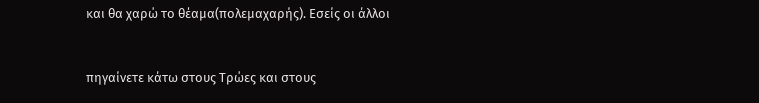και θα χαρώ το θέαμα(πολεμαχαρής). Εσείς οι άλλοι



πηγαίνετε κάτω στους Τρώες και στους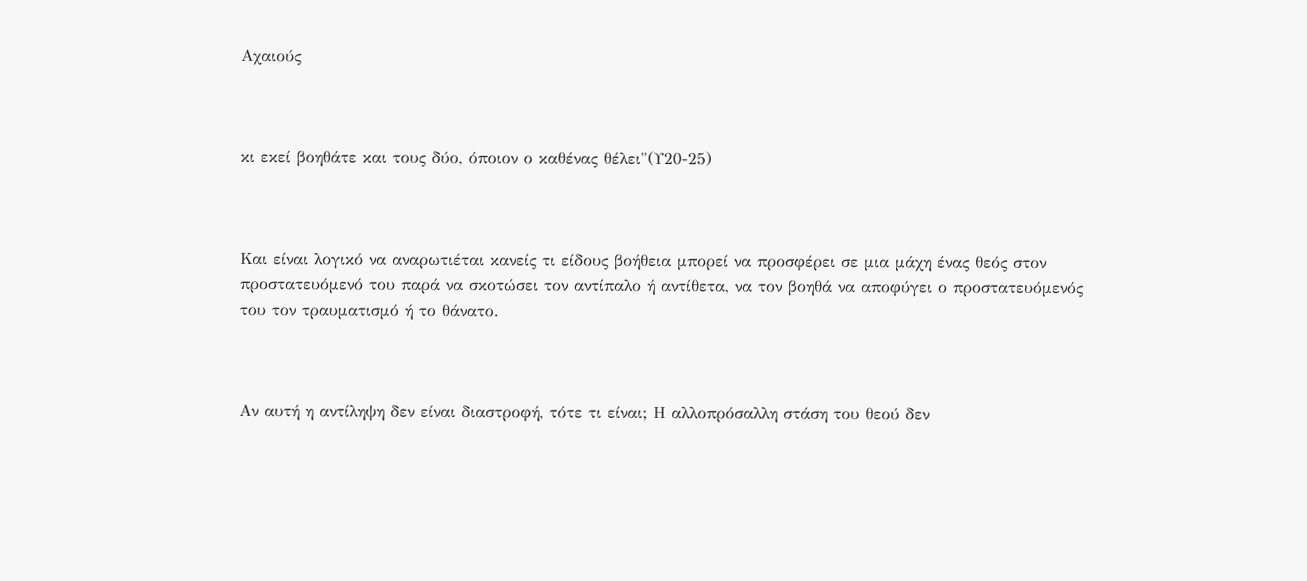Αχαιούς



κι εκεί βοηθάτε και τους δύο, όποιον ο καθένας θέλει"(Υ20-25)



Και είναι λογικό να αναρωτιέται κανείς τι είδους βοήθεια μπορεί να προσφέρει σε μια μάχη ένας θεός στον προστατευόμενό του παρά να σκοτώσει τον αντίπαλο ή αντίθετα, να τον βοηθά να αποφύγει ο προστατευόμενός του τον τραυματισμό ή το θάνατο.



Αν αυτή η αντίληψη δεν είναι διαστροφή, τότε τι είναι; Η αλλοπρόσαλλη στάση του θεού δεν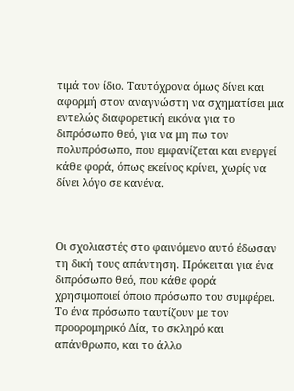τιμά τον ίδιο. Ταυτόχρονα όμως δίνει και αφορμή στον αναγνώστη να σχηματίσει μια εντελώς διαφορετική εικόνα για το διπρόσωπο θεό, για να μη πω τον πολυπρόσωπο, που εμφανίζεται και ενεργεί κάθε φορά, όπως εκείνος κρίνει, χωρίς να δίνει λόγο σε κανένα.



Οι σχολιαστές στο φαινόμενο αυτό έδωσαν τη δική τους απάντηση. Πρόκειται για ένα διπρόσωπο θεό, που κάθε φορά χρησιμοποιεί όποιο πρόσωπο του συμφέρει. Το ένα πρόσωπο ταυτίζουν με τον προορομηρικό Δία, το σκληρό και απάνθρωπο, και το άλλο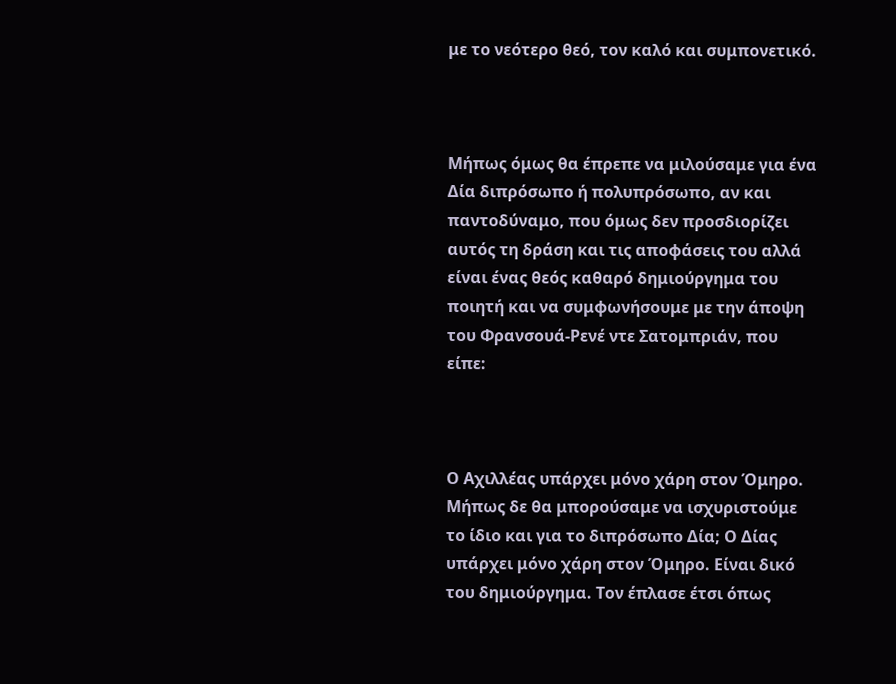με το νεότερο θεό, τον καλό και συμπονετικό.



Μήπως όμως θα έπρεπε να μιλούσαμε για ένα Δία διπρόσωπο ή πολυπρόσωπο, αν και παντοδύναμο, που όμως δεν προσδιορίζει αυτός τη δράση και τις αποφάσεις του αλλά είναι ένας θεός καθαρό δημιούργημα του ποιητή και να συμφωνήσουμε με την άποψη του Φρανσουά-Ρενέ ντε Σατομπριάν, που είπε:



Ο Αχιλλέας υπάρχει μόνο χάρη στον Όμηρο. Μήπως δε θα μπορούσαμε να ισχυριστούμε το ίδιο και για το διπρόσωπο Δία; Ο Δίας υπάρχει μόνο χάρη στον Όμηρο. Είναι δικό του δημιούργημα. Τον έπλασε έτσι όπως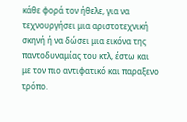κάθε φορά τον ήθελε, για να τεχνουργήσει μια αριστοτεχνική σκηνή ή να δώσει μια εικόνα της παντοδυναμίας του κτλ, έστω και με τον πιο αντιφατικό και παραξενο τρόπο.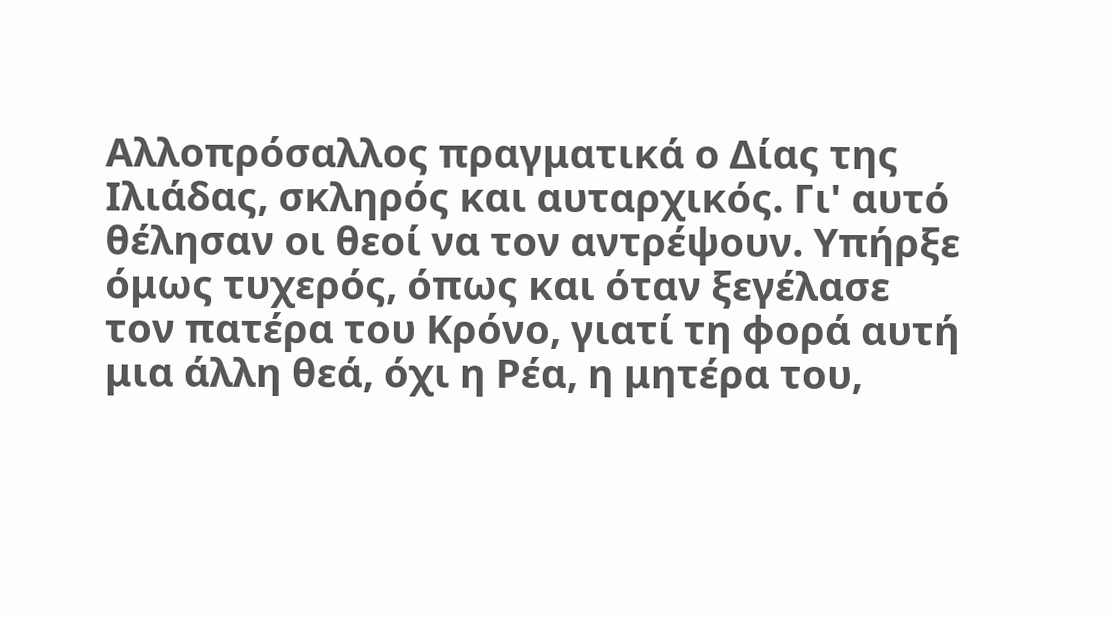Αλλοπρόσαλλος πραγματικά ο Δίας της Ιλιάδας, σκληρός και αυταρχικός. Γι' αυτό θέλησαν οι θεοί να τον αντρέψουν. Υπήρξε όμως τυχερός, όπως και όταν ξεγέλασε τον πατέρα του Κρόνο, γιατί τη φορά αυτή μια άλλη θεά, όχι η Ρέα, η μητέρα του,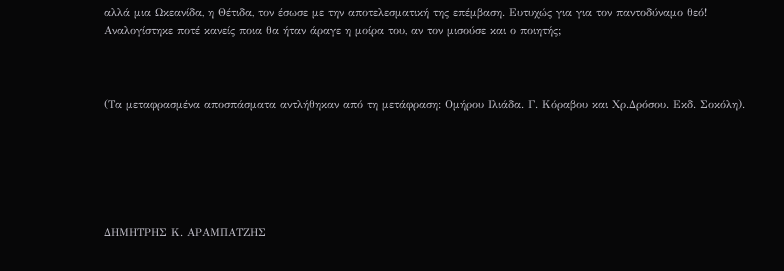αλλά μια Ωκεανίδα, η Θέτιδα, τον έσωσε με την αποτελεσματική της επέμβαση. Ευτυχώς για για τον παντοδύναμο θεό! Αναλογίστηκε ποτέ κανείς ποια θα ήταν άραγε η μοίρα του, αν τον μισούσε και ο ποιητής;



(Τα μεταφρασμένα αποσπάσματα αντλήθηκαν από τη μετάφραση: Ομήρου Ιλιάδα. Γ. Κόραβου και Χρ.Δρόσου. Εκδ. Σοκόλη).






ΔΗΜΗΤΡΗΣ Κ. ΑΡΑΜΠΑΤΖΗΣ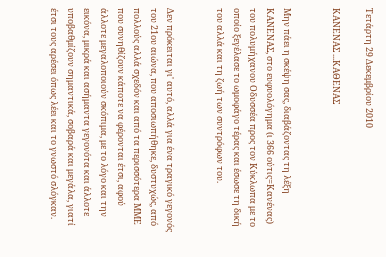Τετάρτη 29 Δεκεμβρίου 2010

ΚΑΝΕΝΑΣ ...ΚΑΘΕΝΑΣ


Μην πάει η σκέψη σας, διαβάζοντας τη λέξη ΚΑΝΕΝΑΣ, στο ευφυολόγημα (ι 366 ούτις=Κανένας) του πολυμήχανου Οδυσσέα προς τον Κύκλωπα με το οποίο ξεγέλασε το ωμοφάγο τέρας και έσωσε τη δική του αλλά και τη ζωή των συντρόφων του.


Δεν πρόκειται γι' αυτό, αλλά για ένα τραγικό γεγονός του 21ου αιώνα, που αποσιωπήθηκε, δυστυχώς, από πολλούς αλλά σχεδόν και από τα περισσότερα ΜΜΕ που συνηθίζουν κάποτε να φέρονται έτσι, αφού άλλοτε μεγαλοποιούν σκόπιμα, με το λόγο και την εικόνα, μικρά και ασήμαντα γεγονότα και άλλοτε υποβαθμίζουν σημαντικά, σοβαρά και μεγάλα, γιατί έτσι τους αρέσει όπως λέει και το γνωστό σλόγκαν.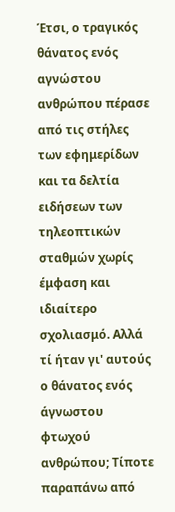Έτσι, ο τραγικός θάνατος ενός αγνώστου ανθρώπου πέρασε από τις στήλες των εφημερίδων και τα δελτία ειδήσεων των τηλεοπτικών σταθμών χωρίς έμφαση και ιδιαίτερο σχολιασμό. Αλλά τί ήταν γι' αυτούς ο θάνατος ενός άγνωστου φτωχού ανθρώπου; Τίποτε παραπάνω από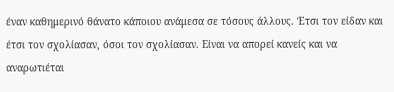έναν καθημερινό θάνατο κάποιου ανάμεσα σε τόσους άλλους. Έτσι τον είδαν και έτσι τον σχολίασαν, όσοι τον σχολίασαν. Είναι να απορεί κανείς και να αναρωτιέται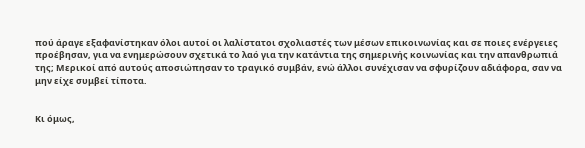πού άραγε εξαφανίστηκαν όλοι αυτοί οι λαλίστατοι σχολιαστές των μέσων επικοινωνίας και σε ποιες ενέργειες προέβησαν, για να ενημερώσουν σχετικά το λαό για την κατάντια της σημερινής κοινωνίας και την απανθρωπιά της; Μερικοί από αυτούς αποσιώπησαν το τραγικό συμβάν, ενώ άλλοι συνέχισαν να σφυρίζουν αδιάφορα, σαν να μην είχε συμβεί τίποτα.


Κι όμως,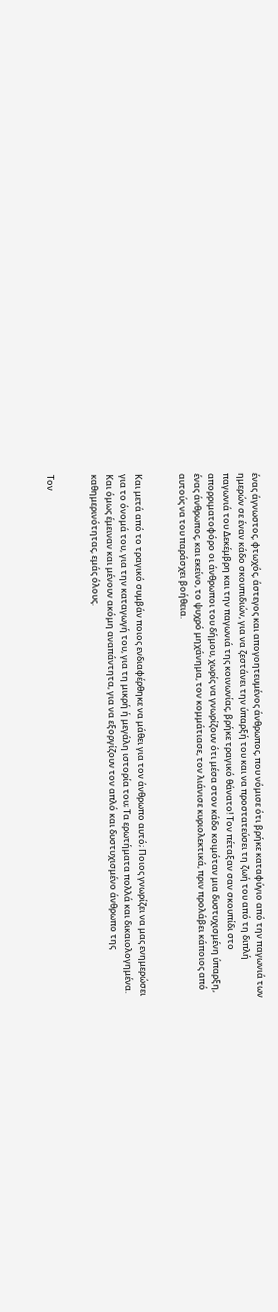ένας άγνωστος, φτωχός, άστεγος και απογοητευμένος άνθρωπος, που νόμισε ότι βρήκε καταφύγιο από την παγωνιά των ημερών σε έναν κάδο σκουπιδιών, για να ζεστάνει την ύπαρξή του και να προστατεύσει τη ζωή του από τη διπλή παγωνιά του Δεκέμβρη και την παγωνιά της κοινωνίας, βρήκε τραγικό θάνατο! Τον πέταξαν σαν σκουπίδι στο απορριματοφόρο οι άνθρωποι του δήμου, χωρίς να γνωρίζουν ότι μέσα στον κάδο κοιμόταν μια δυστυχισμένη ύπαρξη, ένας άνθρωπος, και εκείνο, το ψυχρό μηχάνημα, τον κομμάτιασε, τον λιάνισε κυριολεκτικά, πριν προλάβει κάποιος από αυτούς να του παράσχει βοήθεια.


Και μετά από το τραγικό συμβάν ποιος ενδιαφέρθηκε να μάθει για τον άνθρωπο αυτό; Ποιος γνωρίζει να μας ενημερώσει για το όνομά του, για την καταγωγή του, για τη μικρή ή μεγάλη ιστορία του; Τα ερωτήματα πολλά και δικαιολογημένα. Και όμως έμειναν και μένουν ακόμη αναπάντητα, για να εξοργίζουν τον απλό και δυστυχισμένο άνθρωπο της καθημερινότητας, εμάς όλους.


Τον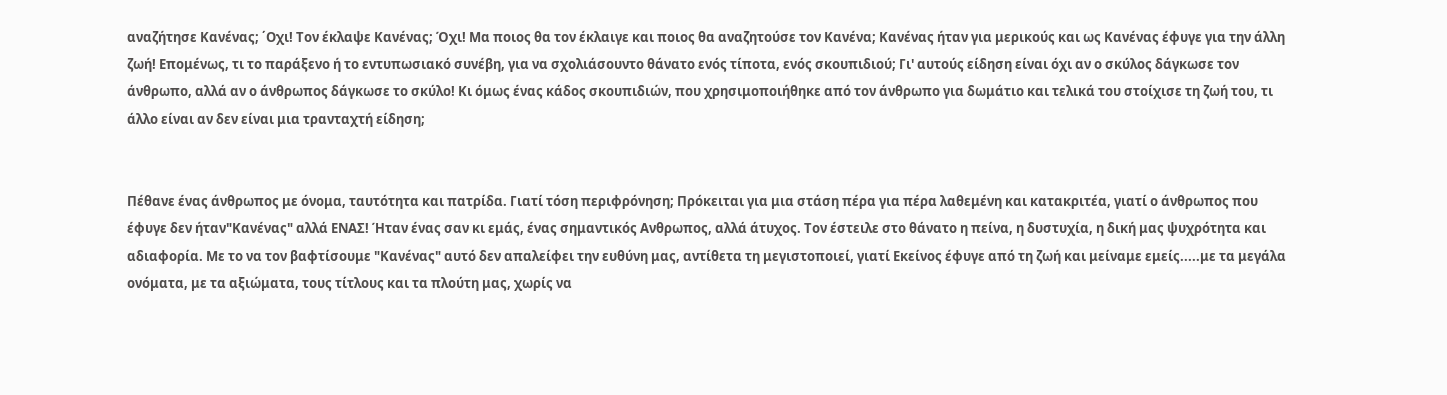αναζήτησε Κανένας; ΄Οχι! Τον έκλαψε Κανένας; Όχι! Μα ποιος θα τον έκλαιγε και ποιος θα αναζητούσε τον Κανένα; Κανένας ήταν για μερικούς και ως Κανένας έφυγε για την άλλη ζωή! Επομένως, τι το παράξενο ή το εντυπωσιακό συνέβη, για να σχολιάσουντο θάνατο ενός τίποτα, ενός σκουπιδιού; Γι' αυτούς είδηση είναι όχι αν ο σκύλος δάγκωσε τον άνθρωπο, αλλά αν ο άνθρωπος δάγκωσε το σκύλο! Κι όμως ένας κάδος σκουπιδιών, που χρησιμοποιήθηκε από τον άνθρωπο για δωμάτιο και τελικά του στοίχισε τη ζωή του, τι άλλο είναι αν δεν είναι μια τρανταχτή είδηση;


Πέθανε ένας άνθρωπος με όνομα, ταυτότητα και πατρίδα. Γιατί τόση περιφρόνηση; Πρόκειται για μια στάση πέρα για πέρα λαθεμένη και κατακριτέα, γιατί ο άνθρωπος που έφυγε δεν ήταν"Κανένας" αλλά ΕΝΑΣ! Ήταν ένας σαν κι εμάς, ένας σημαντικός Ανθρωπος, αλλά άτυχος. Τον έστειλε στο θάνατο η πείνα, η δυστυχία, η δική μας ψυχρότητα και αδιαφορία. Με το να τον βαφτίσουμε "Κανένας" αυτό δεν απαλείφει την ευθύνη μας, αντίθετα τη μεγιστοποιεί, γιατί Εκείνος έφυγε από τη ζωή και μείναμε εμείς.....με τα μεγάλα ονόματα, με τα αξιώματα, τους τίτλους και τα πλούτη μας, χωρίς να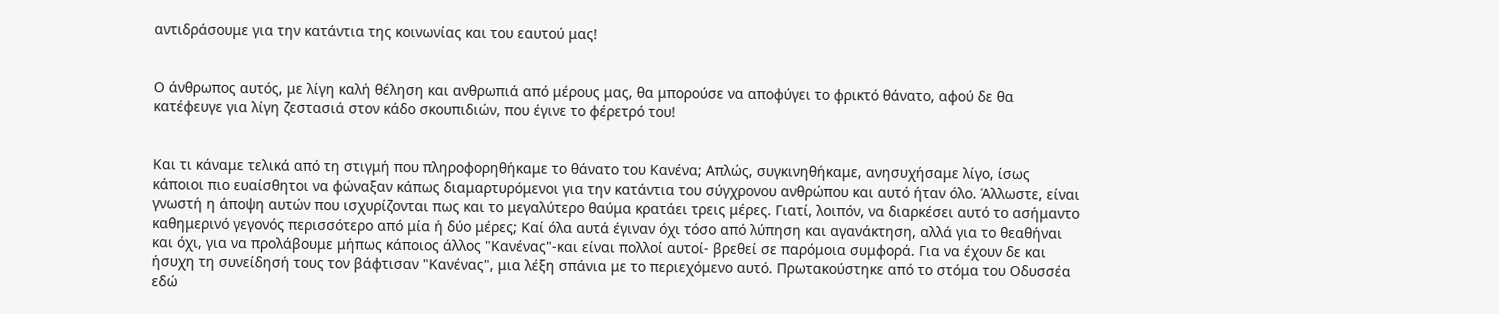αντιδράσουμε για την κατάντια της κοινωνίας και του εαυτού μας!


Ο άνθρωπος αυτός, με λίγη καλή θέληση και ανθρωπιά από μέρους μας, θα μπορούσε να αποφύγει το φρικτό θάνατο, αφού δε θα κατέφευγε για λίγη ζεστασιά στον κάδο σκουπιδιών, που έγινε το φέρετρό του!


Και τι κάναμε τελικά από τη στιγμή που πληροφορηθήκαμε το θάνατο του Κανένα; Απλώς, συγκινηθήκαμε, ανησυχήσαμε λίγο, ίσως κάποιοι πιο ευαίσθητοι να φώναξαν κάπως διαμαρτυρόμενοι για την κατάντια του σύγχρονου ανθρώπου και αυτό ήταν όλο. Άλλωστε, είναι γνωστή η άποψη αυτών που ισχυρίζονται πως και το μεγαλύτερο θαύμα κρατάει τρεις μέρες. Γιατί, λοιπόν, να διαρκέσει αυτό το ασήμαντο καθημερινό γεγονός περισσότερο από μία ή δύο μέρες; Καί όλα αυτά έγιναν όχι τόσο από λύπηση και αγανάκτηση, αλλά για το θεαθήναι και όχι, για να προλάβουμε μήπως κάποιος άλλος "Κανένας"-και είναι πολλοί αυτοί- βρεθεί σε παρόμοια συμφορά. Για να έχουν δε και ήσυχη τη συνείδησή τους τον βάφτισαν "Κανένας", μια λέξη σπάνια με το περιεχόμενο αυτό. Πρωτακούστηκε από το στόμα του Οδυσσέα εδώ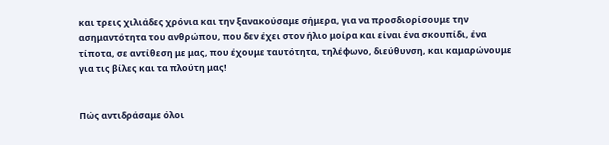και τρεις χιλιάδες χρόνια και την ξανακούσαμε σήμερα, για να προσδιορίσουμε την ασημαντότητα του ανθρώπου, που δεν έχει στον ήλιο μοίρα και είναι ένα σκουπίδι, ένα τίποτα, σε αντίθεση με μας, που έχουμε ταυτότητα, τηλέφωνο, διεύθυνση, και καμαρώνουμε για τις βίλες και τα πλούτη μας!


Πώς αντιδράσαμε όλοι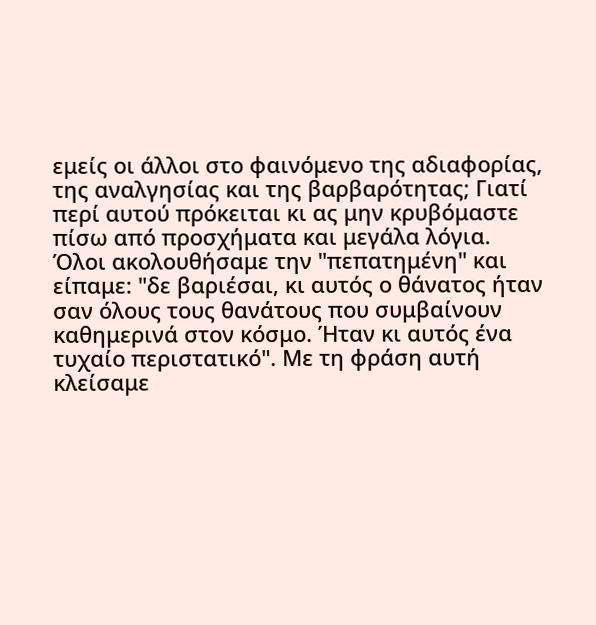εμείς οι άλλοι στο φαινόμενο της αδιαφορίας, της αναλγησίας και της βαρβαρότητας; Γιατί περί αυτού πρόκειται κι ας μην κρυβόμαστε πίσω από προσχήματα και μεγάλα λόγια. Όλοι ακολουθήσαμε την "πεπατημένη" και είπαμε: "δε βαριέσαι, κι αυτός ο θάνατος ήταν σαν όλους τους θανάτους που συμβαίνουν καθημερινά στον κόσμο. Ήταν κι αυτός ένα τυχαίο περιστατικό". Με τη φράση αυτή κλείσαμε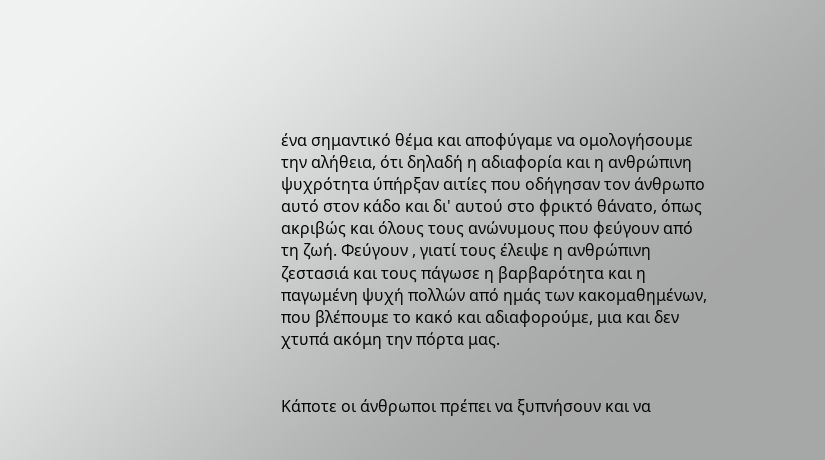ένα σημαντικό θέμα και αποφύγαμε να ομολογήσουμε την αλήθεια, ότι δηλαδή η αδιαφορία και η ανθρώπινη ψυχρότητα ύπήρξαν αιτίες που οδήγησαν τον άνθρωπο αυτό στον κάδο και δι' αυτού στο φρικτό θάνατο, όπως ακριβώς και όλους τους ανώνυμους που φεύγουν από τη ζωή. Φεύγουν , γιατί τους έλειψε η ανθρώπινη ζεστασιά και τους πάγωσε η βαρβαρότητα και η παγωμένη ψυχή πολλών από ημάς των κακομαθημένων, που βλέπουμε το κακό και αδιαφορούμε, μια και δεν χτυπά ακόμη την πόρτα μας.


Κάποτε οι άνθρωποι πρέπει να ξυπνήσουν και να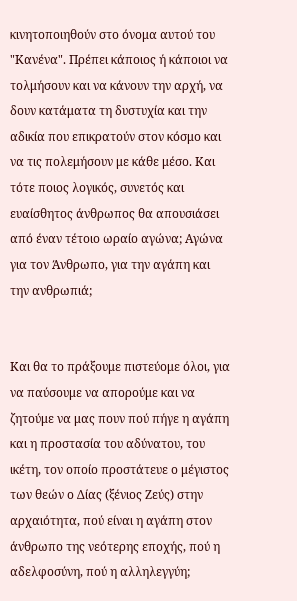κινητοποιηθούν στο όνομα αυτού του "Κανένα". Πρέπει κάποιος ή κάποιοι να τολμήσουν και να κάνουν την αρχή, να δουν κατάματα τη δυστυχία και την αδικία που επικρατούν στον κόσμο και να τις πολεμήσουν με κάθε μέσο. Και τότε ποιος λογικός, συνετός και ευαίσθητος άνθρωπος θα απουσιάσει από έναν τέτοιο ωραίο αγώνα; Αγώνα για τον Άνθρωπο, για την αγάπη και την ανθρωπιά;


Και θα το πράξουμε πιστεύομε όλοι, για να παύσουμε να απορούμε και να ζητούμε να μας πουν πού πήγε η αγάπη και η προστασία του αδύνατου, του ικέτη, τον οποίο προστάτευε ο μέγιστος των θεών ο Δίας (ξένιος Ζεύς) στην αρχαιότητα, πού είναι η αγάπη στον άνθρωπο της νεότερης εποχής, πού η αδελφοσύνη, πού η αλληλεγγύη;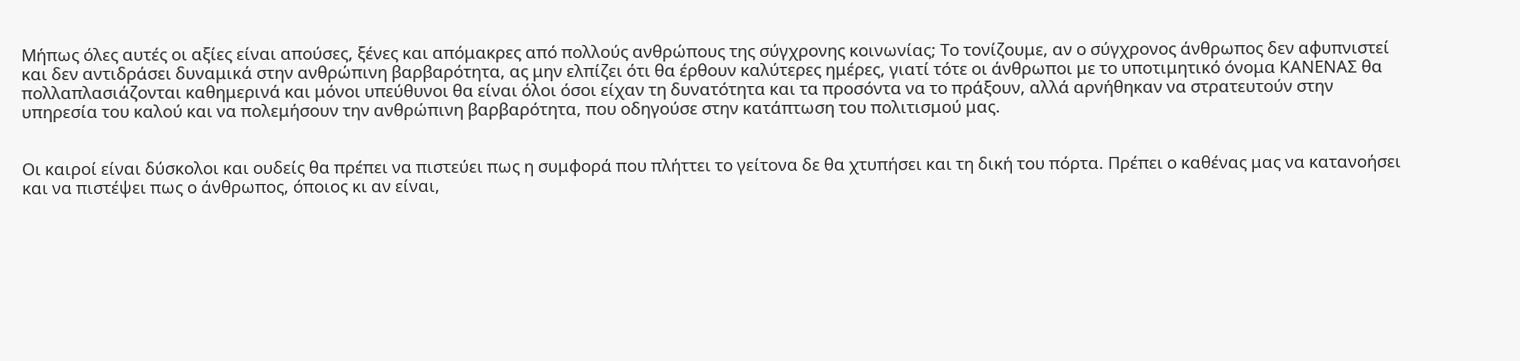Μήπως όλες αυτές οι αξίες είναι απούσες, ξένες και απόμακρες από πολλούς ανθρώπους της σύγχρονης κοινωνίας; Το τονίζουμε, αν ο σύγχρονος άνθρωπος δεν αφυπνιστεί και δεν αντιδράσει δυναμικά στην ανθρώπινη βαρβαρότητα, ας μην ελπίζει ότι θα έρθουν καλύτερες ημέρες, γιατί τότε οι άνθρωποι με το υποτιμητικό όνομα ΚΑΝΕΝΑΣ θα πολλαπλασιάζονται καθημερινά και μόνοι υπεύθυνοι θα είναι όλοι όσοι είχαν τη δυνατότητα και τα προσόντα να το πράξουν, αλλά αρνήθηκαν να στρατευτούν στην υπηρεσία του καλού και να πολεμήσουν την ανθρώπινη βαρβαρότητα, που οδηγούσε στην κατάπτωση του πολιτισμού μας.


Οι καιροί είναι δύσκολοι και ουδείς θα πρέπει να πιστεύει πως η συμφορά που πλήττει το γείτονα δε θα χτυπήσει και τη δική του πόρτα. Πρέπει ο καθένας μας να κατανοήσει και να πιστέψει πως ο άνθρωπος, όποιος κι αν είναι,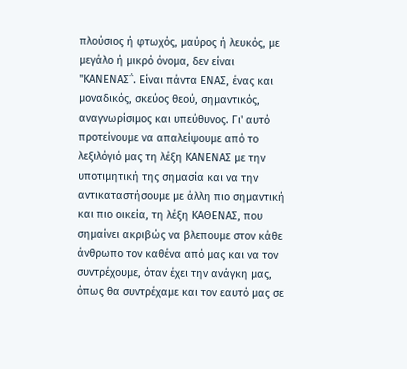πλούσιος ή φτωχός, μαύρος ή λευκός, με μεγάλο ή μικρό όνομα, δεν είναι "ΚΑΝΕΝΑΣ΅. Είναι πάντα ΕΝΑΣ, ένας και μοναδικός, σκεύος θεού, σημαντικός, αναγνωρίσιμος και υπεύθυνος. Γι' αυτό προτείνουμε να απαλείψουμε από το λεξιλόγιό μας τη λέξη ΚΑΝΕΝΑΣ με την υποτιμητική της σημασία και να την αντικαταστήσουμε με άλλη πιο σημαντική και πιο οικεία, τη λέξη ΚΑΘΕΝΑΣ, που σημαίνει ακριβώς να βλεπουμε στον κάθε άνθρωπο τον καθένα από μας και να τον συντρέχουμε, όταν έχει την ανάγκη μας, όπως θα συντρέχαμε και τον εαυτό μας σε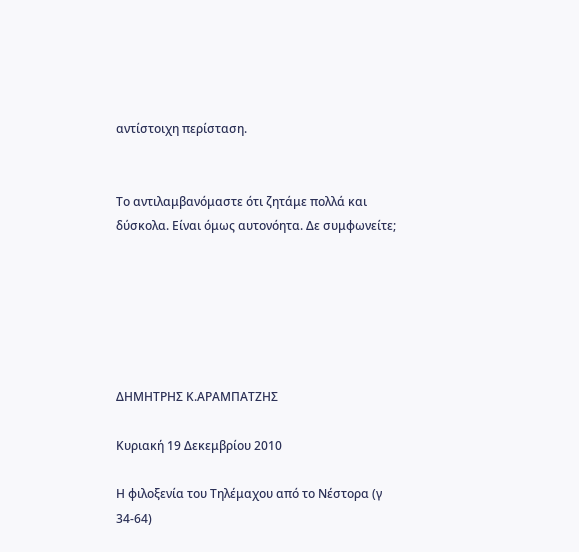αντίστοιχη περίσταση.


Το αντιλαμβανόμαστε ότι ζητάμε πολλά και δύσκολα. Είναι όμως αυτονόητα. Δε συμφωνείτε;






ΔΗΜΗΤΡΗΣ Κ.ΑΡΑΜΠΑΤΖΗΣ

Κυριακή 19 Δεκεμβρίου 2010

Η φιλοξενία του Τηλέμαχου από το Νέστορα (γ 34-64)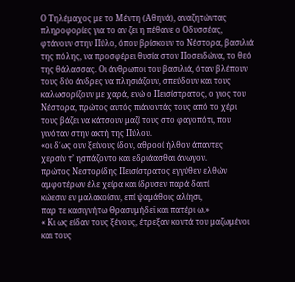Ο Τηλέμαχος με το Μέντη (Αθηνά), αναζητώντας πληροφορίες για το αν ζει η πέθανε ο Οδυσσέας, φτάνουν στην Πύλο, όπου βρίσκουν το Νέστορα, βασιλιά της πόλης, να προσφέρει θυσία στον Ποσειδώνα, το θεό της θάλασσας. Οι άνθρωποι του βασιλιά, όταν βλέπουν τους δύο άνδρες να πλησιάζουν, σπεύδουν και τους καλωσορίζουν με χαρά, ενώ ο Πεισίστρατος, ο γιος του Νέστορα, πρώτος αυτός πιάνοντάς τους από το χέρι τους βάζει να κάτσουν μαζί τους στο φαγοπότι, που γινόταν στην ακτή της Πύλου.
«οι δ΄ως ουν ξείνους ίδον, αθροοί ήλθον άπαντες
χερσίν τ’ ησπάζοντο και εδριάασθαι άνωγον.
πρώτος Νεστορίδης Πεισίστρατος εγγύθεν ελθών
αμφοτέρων έλε χείρα και ίδρυσεν παρά δαιτί
κώεσιν εν μαλακοίσιν, επί ψαμάθοις αλίησι,
παρ τε κασιγνήτω Θρασυμήδεϊ και πατέρι ω.»
« Κι ως είδαν τους ξένους, έτρεξαν κοντά του μαζωμένοι
και τους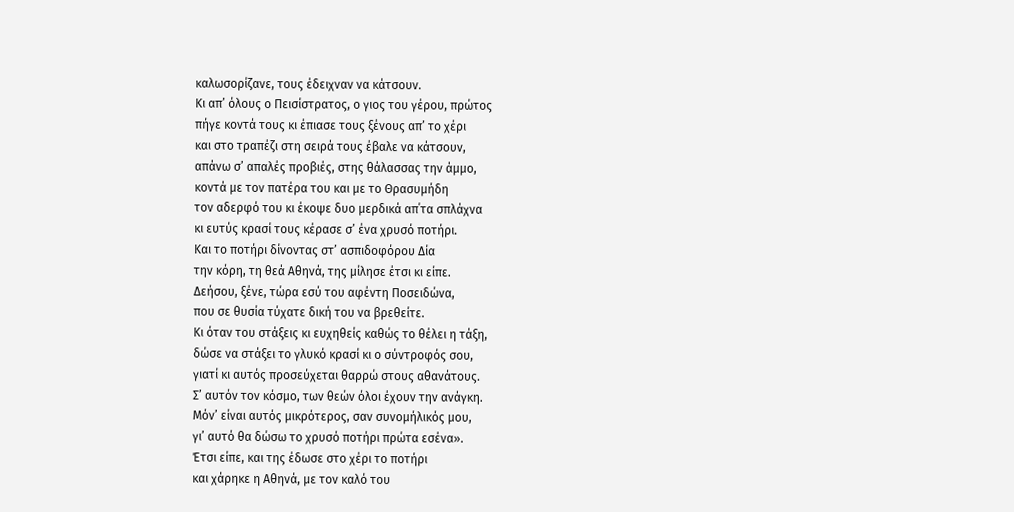καλωσορίζανε, τους έδειχναν να κάτσουν.
Κι απ’ όλους ο Πεισίστρατος, ο γιος του γέρου, πρώτος
πήγε κοντά τους κι έπιασε τους ξένους απ’ το χέρι
και στο τραπέζι στη σειρά τους έβαλε να κάτσουν,
απάνω σ’ απαλές προβιές, στης θάλασσας την άμμο,
κοντά με τον πατέρα του και με το Θρασυμήδη
τον αδερφό του κι έκοψε δυο μερδικά απ΄τα σπλάχνα
κι ευτύς κρασί τους κέρασε σ’ ένα χρυσό ποτήρι.
Και το ποτήρι δίνοντας στ’ ασπιδοφόρου Δία
την κόρη, τη θεά Αθηνά, της μίλησε έτσι κι είπε.
Δεήσου, ξένε, τώρα εσύ του αφέντη Ποσειδώνα,
που σε θυσία τύχατε δική του να βρεθείτε.
Κι όταν του στάξεις κι ευχηθείς καθώς το θέλει η τάξη,
δώσε να στάξει το γλυκό κρασί κι ο σύντροφός σου,
γιατί κι αυτός προσεύχεται θαρρώ στους αθανάτους.
Σ’ αυτόν τον κόσμο, των θεών όλοι έχουν την ανάγκη.
Μόν’ είναι αυτός μικρότερος, σαν συνομήλικός μου,
γι’ αυτό θα δώσω το χρυσό ποτήρι πρώτα εσένα».
Έτσι είπε, και της έδωσε στο χέρι το ποτήρι
και χάρηκε η Αθηνά, με τον καλό του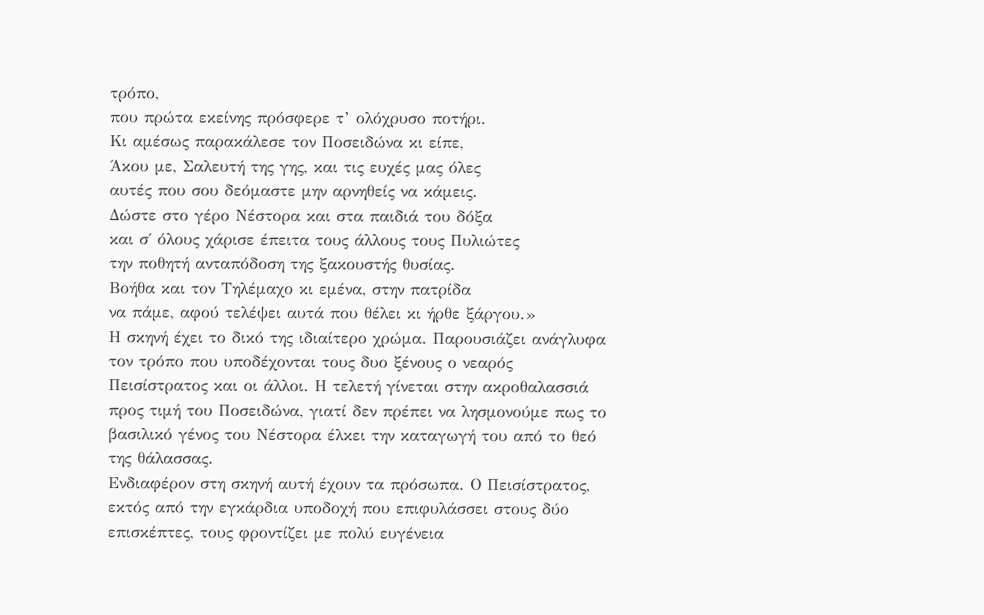τρόπο,
που πρώτα εκείνης πρόσφερε τ’ ολόχρυσο ποτήρι.
Κι αμέσως παρακάλεσε τον Ποσειδώνα κι είπε,
Άκου με, Σαλευτή της γης, και τις ευχές μας όλες
αυτές που σου δεόμαστε μην αρνηθείς να κάμεις.
Δώστε στο γέρο Νέστορα και στα παιδιά του δόξα
και σ΄ όλους χάρισε έπειτα τους άλλους τους Πυλιώτες
την ποθητή ανταπόδοση της ξακουστής θυσίας.
Βοήθα και τον Τηλέμαχο κι εμένα, στην πατρίδα
να πάμε, αφού τελέψει αυτά που θέλει κι ήρθε ξάργου.»
Η σκηνή έχει το δικό της ιδιαίτερο χρώμα. Παρουσιάζει ανάγλυφα τον τρόπο που υποδέχονται τους δυο ξένους ο νεαρός Πεισίστρατος και οι άλλοι. Η τελετή γίνεται στην ακροθαλασσιά προς τιμή του Ποσειδώνα, γιατί δεν πρέπει να λησμονούμε πως το βασιλικό γένος του Νέστορα έλκει την καταγωγή του από το θεό της θάλασσας.
Ενδιαφέρον στη σκηνή αυτή έχουν τα πρόσωπα. Ο Πεισίστρατος, εκτός από την εγκάρδια υποδοχή που επιφυλάσσει στους δύο επισκέπτες, τους φροντίζει με πολύ ευγένεια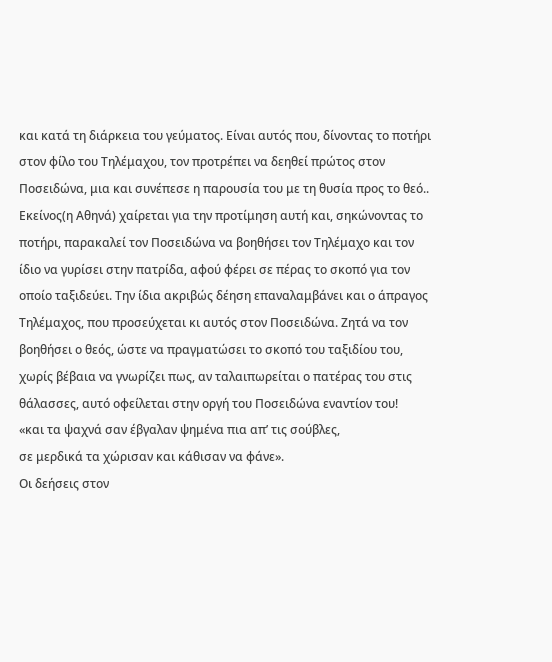και κατά τη διάρκεια του γεύματος. Είναι αυτός που, δίνοντας το ποτήρι στον φίλο του Τηλέμαχου, τον προτρέπει να δεηθεί πρώτος στον Ποσειδώνα, μια και συνέπεσε η παρουσία του με τη θυσία προς το θεό.. Εκείνος(η Αθηνά) χαίρεται για την προτίμηση αυτή και, σηκώνοντας το ποτήρι, παρακαλεί τον Ποσειδώνα να βοηθήσει τον Τηλέμαχο και τον ίδιο να γυρίσει στην πατρίδα, αφού φέρει σε πέρας το σκοπό για τον οποίο ταξιδεύει. Την ίδια ακριβώς δέηση επαναλαμβάνει και ο άπραγος Τηλέμαχος, που προσεύχεται κι αυτός στον Ποσειδώνα. Ζητά να τον βοηθήσει ο θεός, ώστε να πραγματώσει το σκοπό του ταξιδίου του, χωρίς βέβαια να γνωρίζει πως, αν ταλαιπωρείται ο πατέρας του στις θάλασσες, αυτό οφείλεται στην οργή του Ποσειδώνα εναντίον του!
«και τα ψαχνά σαν έβγαλαν ψημένα πια απ’ τις σούβλες,
σε μερδικά τα χώρισαν και κάθισαν να φάνε».
Οι δεήσεις στον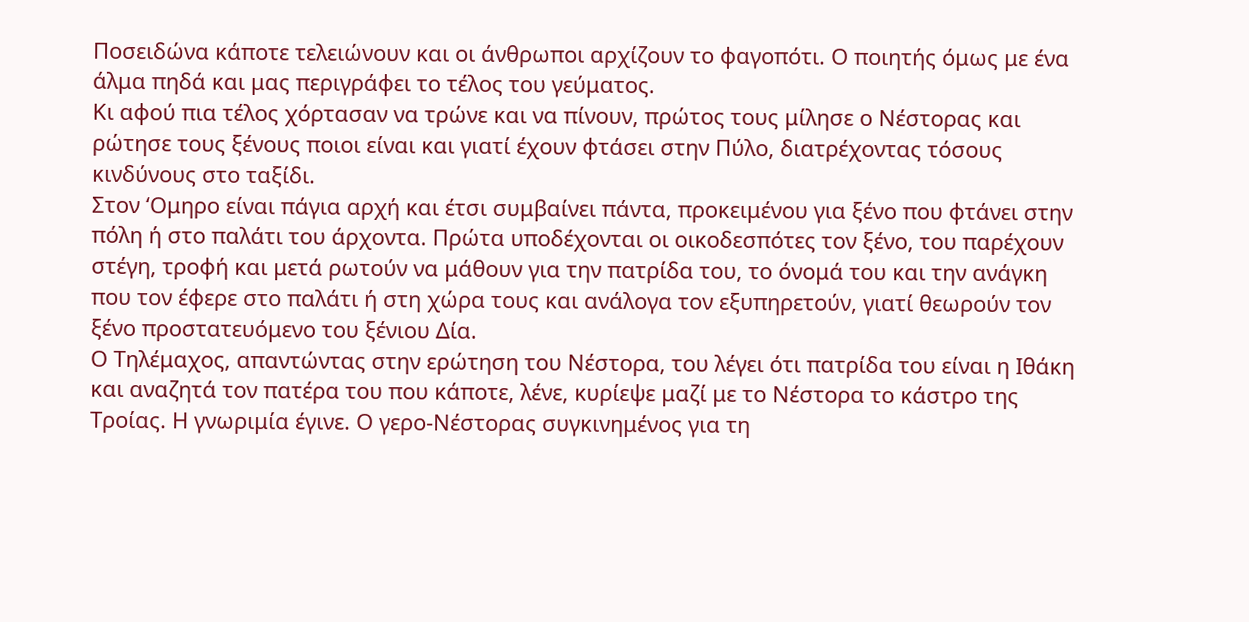Ποσειδώνα κάποτε τελειώνουν και οι άνθρωποι αρχίζουν το φαγοπότι. Ο ποιητής όμως με ένα άλμα πηδά και μας περιγράφει το τέλος του γεύματος.
Κι αφού πια τέλος χόρτασαν να τρώνε και να πίνουν, πρώτος τους μίλησε ο Νέστορας και ρώτησε τους ξένους ποιοι είναι και γιατί έχουν φτάσει στην Πύλο, διατρέχοντας τόσους κινδύνους στο ταξίδι.
Στον ‘Ομηρο είναι πάγια αρχή και έτσι συμβαίνει πάντα, προκειμένου για ξένο που φτάνει στην πόλη ή στο παλάτι του άρχοντα. Πρώτα υποδέχονται οι οικοδεσπότες τον ξένο, του παρέχουν στέγη, τροφή και μετά ρωτούν να μάθουν για την πατρίδα του, το όνομά του και την ανάγκη που τον έφερε στο παλάτι ή στη χώρα τους και ανάλογα τον εξυπηρετούν, γιατί θεωρούν τον ξένο προστατευόμενο του ξένιου Δία.
Ο Τηλέμαχος, απαντώντας στην ερώτηση του Νέστορα, του λέγει ότι πατρίδα του είναι η Ιθάκη και αναζητά τον πατέρα του που κάποτε, λένε, κυρίεψε μαζί με το Νέστορα το κάστρο της Τροίας. Η γνωριμία έγινε. Ο γερο-Νέστορας συγκινημένος για τη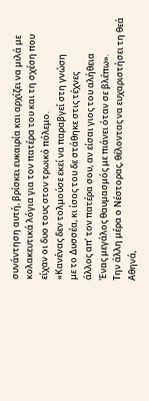συνάντηση αυτή, βρίσκει ευκαιρία και αρχίζει να μιλά με κολακευτικά λόγια για τον πατέρα του και τη σχέση που είχαν οι δυο τους στον τρωικό πόλεμο.
«Κανένας δεν τολμούσε εκεί να παραβγεί στη γνώση
με το Δυσσέα, κι ίσος του δε στάθηκε στις τέχνες
άλλος απ’ τον πατέρα σου, αν είσαι γιος του αλήθεια
Ένας μεγάλος θαυμασμός με πιάνει όταν σε βλέπω».
Την άλλη μέρα ο Νέστορας, θέλοντας να ευχαριστήσει τη θεά Αθηνά,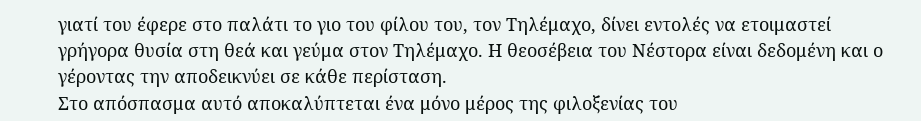γιατί του έφερε στο παλάτι το γιο του φίλου του, τον Τηλέμαχο, δίνει εντολές να ετοιμαστεί γρήγορα θυσία στη θεά και γεύμα στον Τηλέμαχο. Η θεοσέβεια του Νέστορα είναι δεδομένη και ο γέροντας την αποδεικνύει σε κάθε περίσταση.
Στο απόσπασμα αυτό αποκαλύπτεται ένα μόνο μέρος της φιλοξενίας του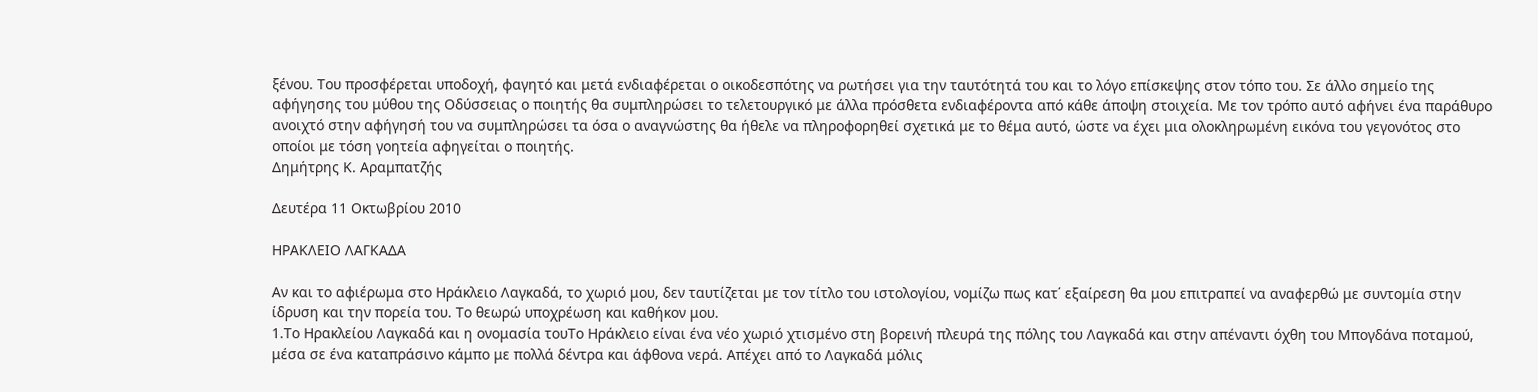ξένου. Του προσφέρεται υποδοχή, φαγητό και μετά ενδιαφέρεται ο οικοδεσπότης να ρωτήσει για την ταυτότητά του και το λόγο επίσκεψης στον τόπο του. Σε άλλο σημείο της αφήγησης του μύθου της Οδύσσειας ο ποιητής θα συμπληρώσει το τελετουργικό με άλλα πρόσθετα ενδιαφέροντα από κάθε άποψη στοιχεία. Με τον τρόπο αυτό αφήνει ένα παράθυρο ανοιχτό στην αφήγησή του να συμπληρώσει τα όσα ο αναγνώστης θα ήθελε να πληροφορηθεί σχετικά με το θέμα αυτό, ώστε να έχει μια ολοκληρωμένη εικόνα του γεγονότος στο οποίοι με τόση γοητεία αφηγείται ο ποιητής.
Δημήτρης Κ. Αραμπατζής

Δευτέρα 11 Οκτωβρίου 2010

ΗΡΑΚΛΕΙΟ ΛΑΓΚΑΔΑ

Αν και το αφιέρωμα στο Ηράκλειο Λαγκαδά, το χωριό μου, δεν ταυτίζεται με τον τίτλο του ιστολογίου, νομίζω πως κατ΄ εξαίρεση θα μου επιτραπεί να αναφερθώ με συντομία στην ίδρυση και την πορεία του. Το θεωρώ υποχρέωση και καθήκον μου.
1.Το Ηρακλείου Λαγκαδά και η ονομασία τουΤο Ηράκλειο είναι ένα νέο χωριό χτισμένο στη βορεινή πλευρά της πόλης του Λαγκαδά και στην απέναντι όχθη του Μπογδάνα ποταμού, μέσα σε ένα καταπράσινο κάμπο με πολλά δέντρα και άφθονα νερά. Απέχει από το Λαγκαδά μόλις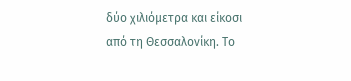δύο χιλιόμετρα και είκοσι από τη Θεσσαλονίκη. Το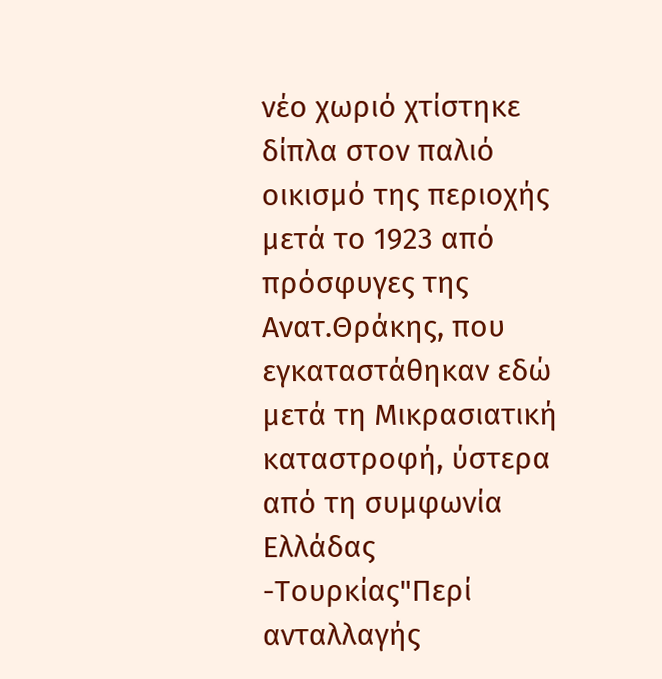νέο χωριό χτίστηκε δίπλα στον παλιό οικισμό της περιοχής μετά το 1923 από πρόσφυγες της Ανατ.Θράκης, που εγκαταστάθηκαν εδώ μετά τη Μικρασιατική καταστροφή, ύστερα από τη συμφωνία Ελλάδας -Τουρκίας"Περί ανταλλαγής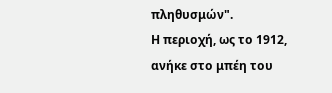πληθυσμών".
Η περιοχή, ως το 1912, ανήκε στο μπέη του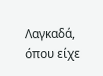Λαγκαδά, όπου είχε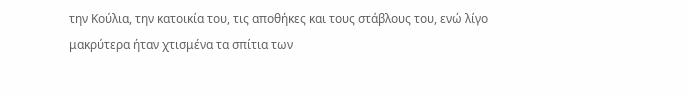την Κούλια, την κατοικία του, τις αποθήκες και τους στάβλους του, ενώ λίγο μακρύτερα ήταν χτισμένα τα σπίτια των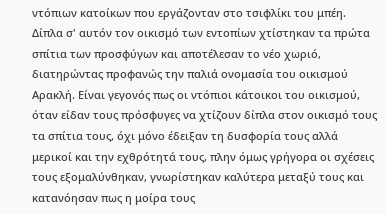ντόπιων κατοίκων που εργάζονταν στο τσιφλίκι του μπέη.
Δίπλα σ' αυτόν τον οικισμό των εντοπίων χτίστηκαν τα πρώτα σπίτια των προσφύγων και αποτέλεσαν το νέο χωριό, διατηρώντας προφανώς την παλιά ονομασία του οικισμού Αρακλή. Είναι γεγονός πως οι ντόπιοι κάτοικοι του οικισμού, όταν είδαν τους πρόσφυγες να χτίζουν δίπλα στον οικισμό τους τα σπίτια τους, όχι μόνο έδειξαν τη δυσφορία τους αλλά μερικοί και την εχθρότητά τους, πλην όμως γρήγορα οι σχέσεις τους εξομαλύνθηκαν, γνωρίστηκαν καλύτερα μεταξύ τους και κατανόησαν πως η μοίρα τους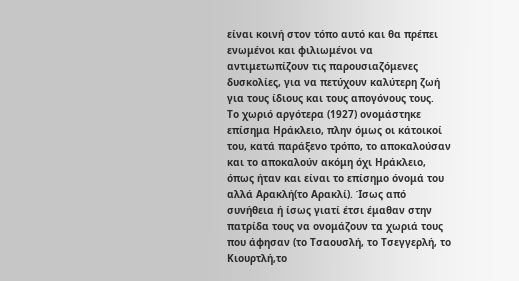είναι κοινή στον τόπο αυτό και θα πρέπει ενωμένοι και φιλιωμένοι να αντιμετωπίζουν τις παρουσιαζόμενες δυσκολίες, για να πετύχουν καλύτερη ζωή για τους ίδιους και τους απογόνους τους.
Το χωριό αργότερα (1927) ονομάστηκε επίσημα Ηράκλειο, πλην όμως οι κάτοικοί του, κατά παράξενο τρόπο, το αποκαλούσαν και το αποκαλούν ακόμη όχι Ηράκλειο, όπως ήταν και είναι το επίσημο όνομά του αλλά Αρακλή(το Αρακλί). Ίσως από συνήθεια ή ίσως γιατί έτσι έμαθαν στην πατρίδα τους να ονομάζουν τα χωριά τους που άφησαν (το Τσαουσλή, το Τσεγγερλή, το Κιουρτλή,το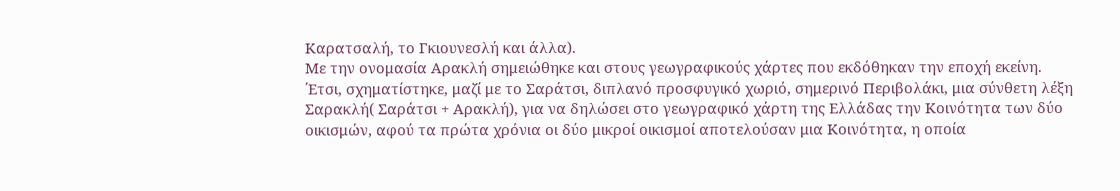Καρατσαλή, το Γκιουνεσλή και άλλα).
Με την ονομασία Αρακλή σημειώθηκε και στους γεωγραφικούς χάρτες που εκδόθηκαν την εποχή εκείνη. ΄Ετσι, σχηματίστηκε, μαζί με το Σαράτσι, διπλανό προσφυγικό χωριό, σημερινό Περιβολάκι, μια σύνθετη λέξη Σαρακλή( Σαράτσι + Αρακλή), για να δηλώσει στο γεωγραφικό χάρτη της Ελλάδας την Κοινότητα των δύο οικισμών, αφού τα πρώτα χρόνια οι δύο μικροί οικισμοί αποτελούσαν μια Κοινότητα, η οποία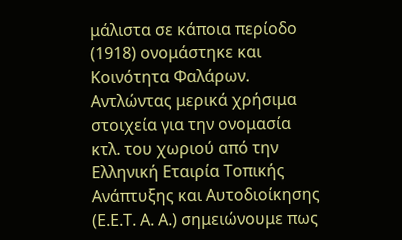μάλιστα σε κάποια περίοδο (1918) ονομάστηκε και Κοινότητα Φαλάρων.
Αντλώντας μερικά χρήσιμα στοιχεία για την ονομασία κτλ. του χωριού από την Ελληνική Εταιρία Τοπικής Ανάπτυξης και Αυτοδιοίκησης (Ε.Ε.Τ. Α. Α.) σημειώνουμε πως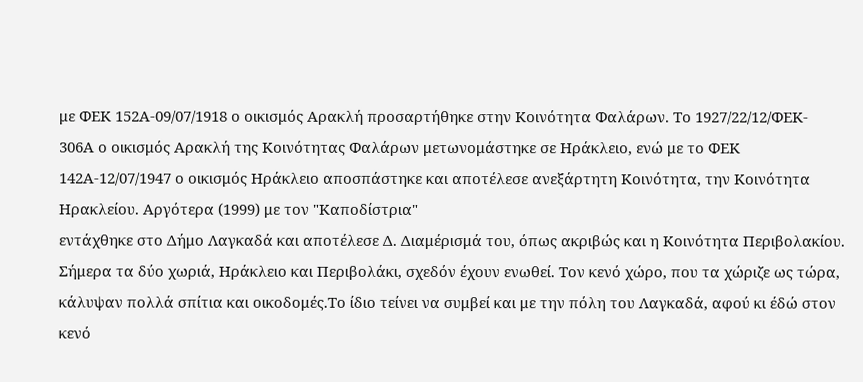με ΦΕΚ 152Α-09/07/1918 ο οικισμός Αρακλή προσαρτήθηκε στην Κοινότητα Φαλάρων. Το 1927/22/12/ΦΕΚ- 306Α ο οικισμός Αρακλή της Κοινότητας Φαλάρων μετωνομάστηκε σε Ηράκλειο, ενώ με το ΦΕΚ 142Α-12/07/1947 ο οικισμός Ηράκλειο αποσπάστηκε και αποτέλεσε ανεξάρτητη Κοινότητα, την Κοινότητα Ηρακλείου. Αργότερα (1999) με τον "Καποδίστρια"
εντάχθηκε στο Δήμο Λαγκαδά και αποτέλεσε Δ. Διαμέρισμά του, όπως ακριβώς και η Κοινότητα Περιβολακίου.
Σήμερα τα δύο χωριά, Ηράκλειο και Περιβολάκι, σχεδόν έχουν ενωθεί. Τον κενό χώρο, που τα χώριζε ως τώρα, κάλυψαν πολλά σπίτια και οικοδομές.Το ίδιο τείνει να συμβεί και με την πόλη του Λαγκαδά, αφού κι έδώ στον κενό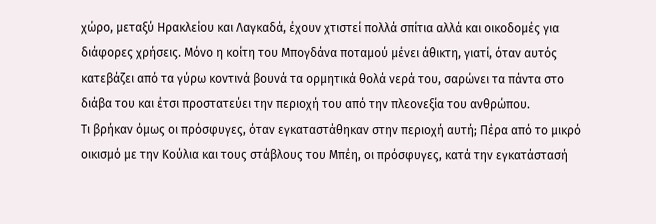χώρο, μεταξύ Ηρακλείου και Λαγκαδά, έχουν χτιστεί πολλά σπίτια αλλά και οικοδομές για διάφορες χρήσεις. Μόνο η κοίτη του Μπογδάνα ποταμού μένει άθικτη, γιατί, όταν αυτός κατεβάζει από τα γύρω κοντινά βουνά τα ορμητικά θολά νερά του, σαρώνει τα πάντα στο διάβα του και έτσι προστατεύει την περιοχή του από την πλεονεξία του ανθρώπου.
Τι βρήκαν όμως οι πρόσφυγες, όταν εγκαταστάθηκαν στην περιοχή αυτή; Πέρα από το μικρό οικισμό με την Κούλια και τους στάβλους του Μπέη, οι πρόσφυγες, κατά την εγκατάστασή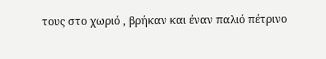τους στο χωριό , βρήκαν και έναν παλιό πέτρινο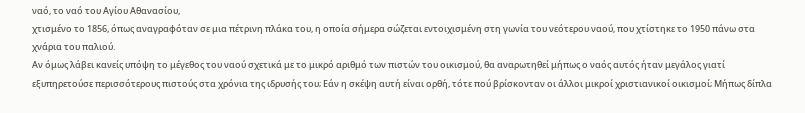ναό, το ναό του Αγίου Αθανασίου,
χτισμένο το 1856, όπως αναγραφόταν σε μια πέτρινη πλάκα του, η οποία σήμερα σώζεται εντοιχισμένη στη γωνία του νεότερου ναού, που χτίστηκε το 1950 πάνω στα χνάρια του παλιού.
Αν όμως λάβει κανείς υπόψη το μέγεθος του ναού σχετικά με το μικρό αριθμό των πιστών του οικισμού, θα αναρωτηθεί μήπως ο ναός αυτός ήταν μεγάλος γιατί εξυπηρετούσε περισσότερους πιστούς στα χρόνια της ιδρυσής του; Εάν η σκέψη αυτή είναι ορθή, τότε πού βρίσκονταν οι άλλοι μικροί χριστιανικοί οικισμοί; Μήπως δίπλα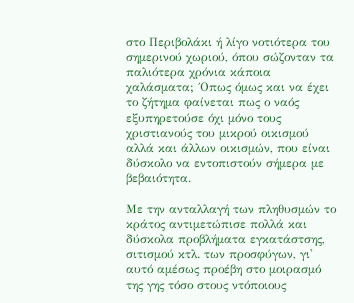στο Περιβολάκι ή λίγο νοτιότερα του σημερινού χωριού, όπου σώζονταν τα παλιότερα χρόνια κάποια χαλάσματα; ΄Οπως όμως και να έχει το ζήτημα φαίνεται πως ο ναός εξυπηρετούσε όχι μόνο τους χριστιανούς του μικρού οικισμού αλλά και άλλων οικισμών, που είναι δύσκολο να εντοπιστούν σήμερα με βεβαιότητα.

Με την ανταλλαγή των πληθυσμών το κράτος αντιμετώπισε πολλά και δύσκολα προβλήματα εγκατάστσης, σιτισμού κτλ. των προσφύγων, γι' αυτό αμέσως προέβη στο μοιρασμό της γης τόσο στους ντόποιους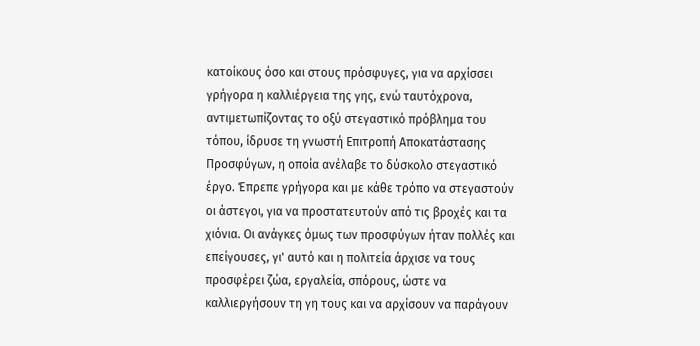κατοίκους όσο και στους πρόσφυγες, για να αρχίσσει γρήγορα η καλλιέργεια της γης, ενώ ταυτόχρονα, αντιμετωπίζοντας το οξύ στεγαστικό πρόβλημα του τόπου, ίδρυσε τη γνωστή Επιτροπή Αποκατάστασης Προσφύγων, η οποία ανέλαβε το δύσκολο στεγαστικό έργο. Έπρεπε γρήγορα και με κάθε τρόπο να στεγαστούν οι άστεγοι, για να προστατευτούν από τις βροχές και τα χιόνια. Οι ανάγκες όμως των προσφύγων ήταν πολλές και επείγουσες, γι' αυτό και η πολιτεία άρχισε να τους προσφέρει ζώα, εργαλεία, σπόρους, ώστε να καλλιεργήσουν τη γη τους και να αρχίσουν να παράγουν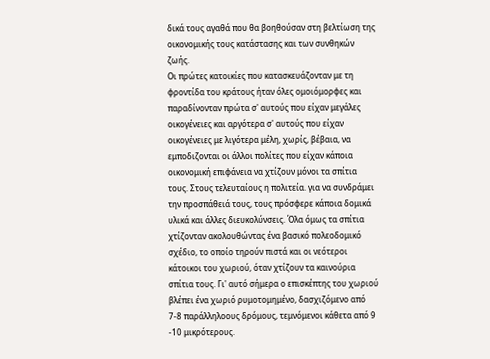δικά τους αγαθά που θα βοηθούσαν στη βελτίωση της οικονομικής τους κατάστασης και των συνθηκών ζωής.
Οι πρώτες κατοικίες που κατασκευάζονταν με τη φροντίδα του κράτους ήταν όλες ομοιόμορφες και παραδίνονταν πρώτα σ' αυτούς που είχαν μεγάλες οικογένειες και αργότερα σ' αυτούς που είχαν οικογένειες με λιγότερα μέλη, χωρίς, βέβαια, να εμποδιζονται οι άλλοι πολίτες που είχαν κάποια οικονομική επιφάνεια να χτίζουν μόνοι τα σπίτια τους. Στους τελευταίους η πολιτεία. για να συνδράμει την προσπάθειά τους, τους πρόσφερε κάποια δομικά υλικά και άλλες διευκολύνσεις. Όλα όμως τα σπίτια χτίζονταν ακολουθώντας ένα βασικό πολεοδομικό σχέδιο, το οποίο τηρούν πιστά και οι νεότεροι κάτοικοι του χωριού, όταν χτίζουν τα καινούρια σπίτια τους. Γι' αυτό σήμερα ο επισκέπτης του χωριού βλέπει ένα χωριό ρυμοτομημένο, δασχιζόμενο από 7-8 παράλληλοους δρόμους, τεμνόμενοι κάθετα από 9 -10 μικρότερους.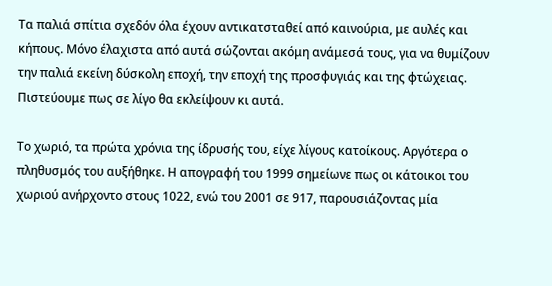Τα παλιά σπίτια σχεδόν όλα έχουν αντικατσταθεί από καινούρια, με αυλές και κήπους. Μόνο έλαχιστα από αυτά σώζονται ακόμη ανάμεσά τους, για να θυμίζουν την παλιά εκείνη δύσκολη εποχή, την εποχή της προσφυγιάς και της φτώχειας. Πιστεύουμε πως σε λίγο θα εκλείψουν κι αυτά.

Το χωριό, τα πρώτα χρόνια της ίδρυσής του, είχε λίγους κατοίκους. Αργότερα ο πληθυσμός του αυξήθηκε. Η απογραφή του 1999 σημείωνε πως οι κάτοικοι του χωριού ανήρχοντο στους 1022, ενώ του 2001 σε 917, παρουσιάζοντας μία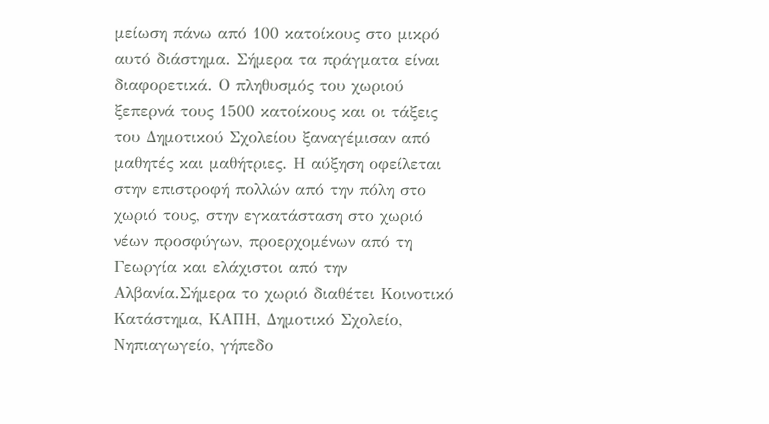μείωση πάνω από 100 κατοίκους στο μικρό αυτό διάστημα. Σήμερα τα πράγματα είναι διαφορετικά. Ο πληθυσμός του χωριού ξεπερνά τους 1500 κατοίκους και οι τάξεις του Δημοτικού Σχολείου ξαναγέμισαν από μαθητές και μαθήτριες. Η αύξηση οφείλεται στην επιστροφή πολλών από την πόλη στο χωριό τους, στην εγκατάσταση στο χωριό νέων προσφύγων, προερχομένων από τη Γεωργία και ελάχιστοι από την Αλβανία.Σήμερα το χωριό διαθέτει Κοινοτικό Κατάστημα, ΚΑΠΗ, Δημοτικό Σχολείο, Νηπιαγωγείο, γήπεδο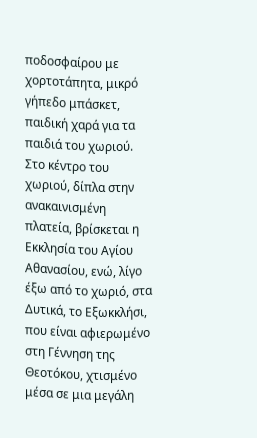ποδοσφαίρου με χορτοτάπητα, μικρό γήπεδο μπάσκετ, παιδική χαρά για τα παιδιά του χωριού. Στο κέντρο του χωριού, δίπλα στην ανακαινισμένη πλατεία, βρίσκεται η Εκκλησία του Αγίου Αθανασίου, ενώ, λίγο έξω από το χωριό, στα Δυτικά, το Εξωκκλήσι, που είναι αφιερωμένο στη Γέννηση της Θεοτόκου, χτισμένο μέσα σε μια μεγάλη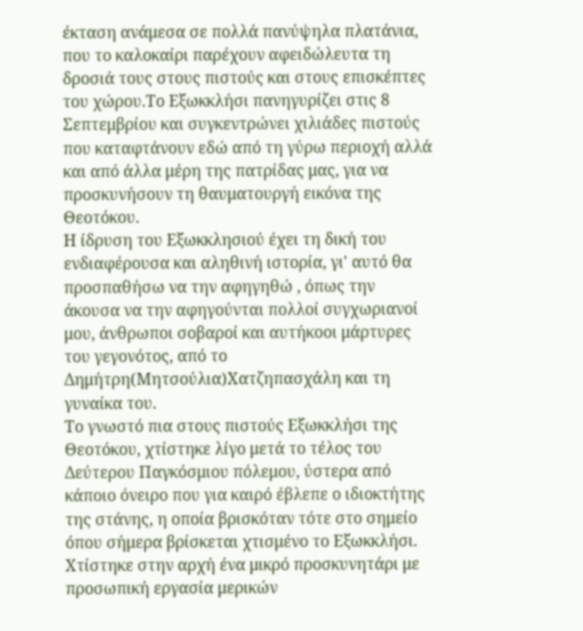έκταση ανάμεσα σε πολλά πανύψηλα πλατάνια, που το καλοκαίρι παρέχουν αφειδώλευτα τη δροσιά τους στους πιστούς και στους επισκέπτες του χώρου.Το Εξωκκλήσι πανηγυρίζει στις 8 Σεπτεμβρίου και συγκεντρώνει χιλιάδες πιστούς που καταφτάνουν εδώ από τη γύρω περιοχή αλλά και από άλλα μέρη της πατρίδας μας, για να προσκυνήσουν τη θαυματουργή εικόνα της Θεοτόκου.
Η ίδρυση του Εξωκκλησιού έχει τη δική του ενδιαφέρουσα και αληθινή ιστορία, γι' αυτό θα προσπαθήσω να την αφηγηθώ , όπως την άκουσα να την αφηγούνται πολλοί συγχωριανοί μου, άνθρωποι σοβαροί και αυτήκοοι μάρτυρες του γεγονότος, από το Δημήτρη(Μητσούλια)Χατζηπασχάλη και τη γυναίκα του.
Το γνωστό πια στους πιστούς Εξωκκλήσι της Θεοτόκου, χτίστηκε λίγο μετά το τέλος του Δεύτερου Παγκόσμιου πόλεμου, ύστερα από κάποιο όνειρο που για καιρό έβλεπε ο ιδιοκτήτης της στάνης, η οποία βρισκόταν τότε στο σημείο όπου σήμερα βρίσκεται χτισμένο το Εξωκκλήσι. Χτίστηκε στην αρχή ένα μικρό προσκυνητάρι με προσωπική εργασία μερικών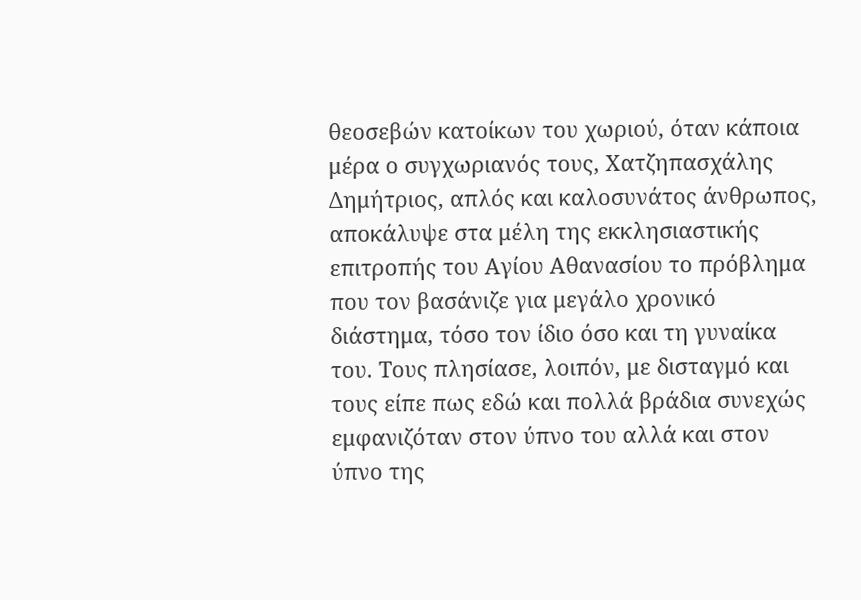θεοσεβών κατοίκων του χωριού, όταν κάποια μέρα ο συγχωριανός τους, Χατζηπασχάλης Δημήτριος, απλός και καλοσυνάτος άνθρωπος, αποκάλυψε στα μέλη της εκκλησιαστικής επιτροπής του Αγίου Αθανασίου το πρόβλημα που τον βασάνιζε για μεγάλο χρονικό διάστημα, τόσο τον ίδιο όσο και τη γυναίκα του. Τους πλησίασε, λοιπόν, με δισταγμό και τους είπε πως εδώ και πολλά βράδια συνεχώς εμφανιζόταν στον ύπνο του αλλά και στον ύπνο της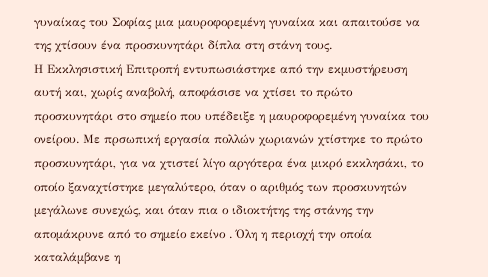γυναίκας του Σοφίας μια μαυροφορεμένη γυναίκα και απαιτούσε να της χτίσουν ένα προσκυνητάρι δίπλα στη στάνη τους.
Η Εκκλησιστική Επιτροπή εντυπωσιάστηκε από την εκμυστήρευση αυτή και, χωρίς αναβολή, αποφάσισε να χτίσει το πρώτο προσκυνητάρι στο σημείο που υπέδειξε η μαυροφορεμένη γυναίκα του ονείρου. Με πρσωπική εργασία πολλών χωριανών χτίστηκε το πρώτο προσκυνητάρι, για να χτιστεί λίγο αργότερα ένα μικρό εκκλησάκι, το οποίο ξαναχτίστηκε μεγαλύτερο, όταν ο αριθμός των προσκυνητών μεγάλωνε συνεχώς, και όταν πια ο ιδιοκτήτης της στάνης την απομάκρυνε από το σημείο εκείνο . Όλη η περιοχή την οποία καταλάμβανε η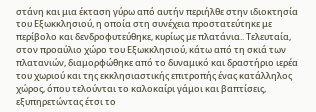στάνη και μια έκταση γύρω από αυτήν περιήλθε στην ιδιοκτησία του Εξωκκλησιού, η οποία στη συνέχεια προστατεύτηκε με περίβολο και δενδροφυτεύθηκε, κυρίως με πλατάνια.. Τελευταία, στον προαύλιο χώρο του Εξωκκλησιού, κάτω από τη σκιά των πλατανιών, διαμορφώθηκε από το δυναμικό και δραστήριο ιερέα του χωριού και της εκκλησιαστικής επιτροπής ένας κατάλληλος χώρος, όπου τελούνται το καλοκαίρι γάμοι και βαπτίσεις, εξυπηρετώντας έτσι το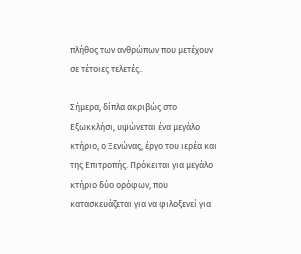πλήθος των ανθρώπων που μετέχουν σε τέτοιες τελετές..

Σήμερα, δίπλα ακριβώς στο Εξωκκλήσι, υψώνεται ένα μεγάλο κτήριο, ο Ξενώνας, έργο του ιερέα και της Επιτροπής. Πρόκειται για μεγάλο κτήριο δύο ορόφων, που κατασκευάζεται για να φιλοξενεί για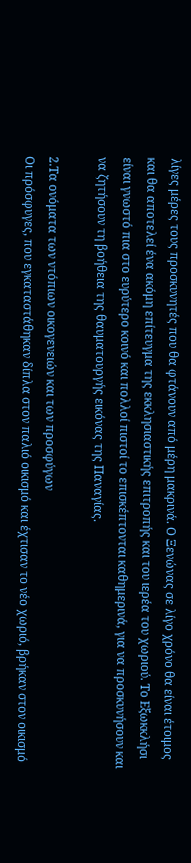λίγες μέρες τους προσκυνητές που θα φτάνουν από μέρη μακρινά. Ο Ξενώνας σε λίγο χρόνο θα είναι έτοιμος και θα αποτελεί ένα ακόμη επίτευγμα της εκκλησιαστικής επιτροπής και του ιερέα του χωριού. Το Εξωκκλήσι είναι γνωστό πια στο ευρύτερο κοινό και πολλοί πιστοί το επισκέπτονται καθημερινά, για να προσκυνήσουν και να ζητήσουν τη βοήθεια της θαυματουργής εικόνας της Παναγίας.

2.Τα ονόματα των ντόπιων οικογενειών και των προσφύγων
Οι πρόσφυγες, που εγκαταστάθηκαν δίπλα στον παλιό οικισμό και έχτισαν το νέο χωριό, βρήκαν στον οικισμό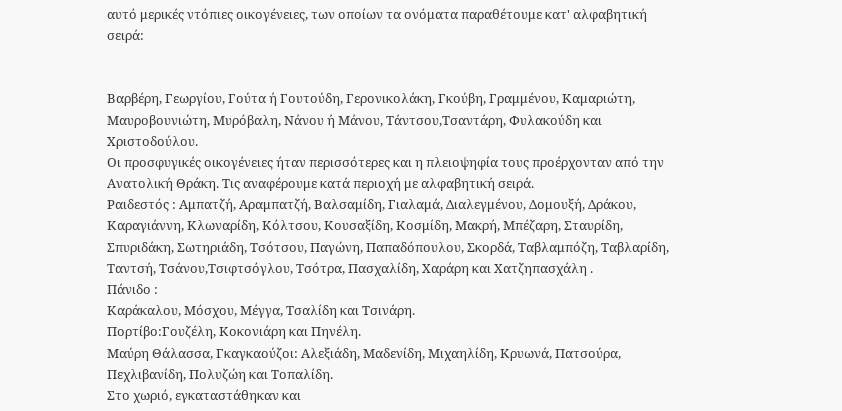αυτό μερικές ντόπιες οικογένειες, των οποίων τα ονόματα παραθέτουμε κατ' αλφαβητική σειρά:


Βαρβέρη, Γεωργίου, Γούτα ή Γουτούδη, Γερονικολάκη, Γκούβη, Γραμμένου, Καμαριώτη, Μαυροβουνιώτη, Μυρόβαλη, Νάνου ή Μάνου, Τάντσου,Τσαντάρη, Φυλακούδη και Χριστοδούλου.
Οι προσφυγικές οικογένειες ήταν περισσότερες και η πλειοψηφία τους προέρχονταν από την Ανατολική Θράκη. Τις αναφέρουμε κατά περιοχή με αλφαβητική σειρά.
Ραιδεστός : Αμπατζή, Αραμπατζή, Βαλσαμίδη, Γιαλαμά, Διαλεγμένου, Δομουξή, Δράκου, Καραγιάννη, Κλωναρίδη, Κόλτσου, Κουσαξίδη, Κοσμίδη, Μακρή, Μπέζαρη, Σταυρίδη, Σπυριδάκη, Σωτηριάδη, Τσότσου, Παγώνη, Παπαδόπουλου, Σκορδά, Ταβλαμπόζη, Ταβλαρίδη, Ταντσή, Τσάνου,Τσιφτσόγλου, Τσότρα, Πασχαλίδη, Χαράρη και Χατζηπασχάλη .
Πάνιδο :
Καράκαλου, Μόσχου, Μέγγα, Τσαλίδη και Τσινάρη.
Πορτίβο:Γουζέλη, Κοκονιάρη και Πηνέλη.
Μαύρη Θάλασσα, Γκαγκαούζοι: Αλεξιάδη, Μαδενίδη, Μιχαηλίδη, Κρυωνά, Πατσούρα, Πεχλιβανίδη, Πολυζώη και Τοπαλίδη.
Στο χωριό, εγκαταστάθηκαν και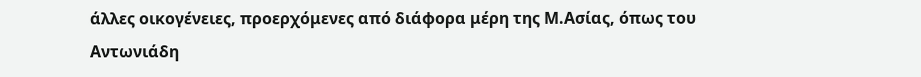άλλες οικογένειες, προερχόμενες από διάφορα μέρη της Μ.Ασίας, όπως του Αντωνιάδη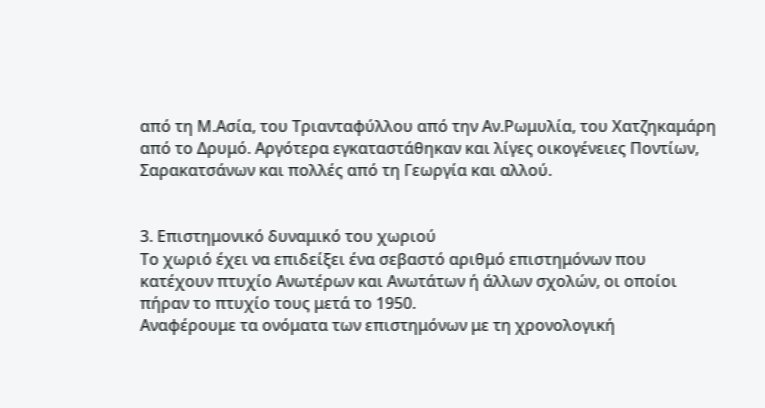από τη Μ.Ασία, του Τριανταφύλλου από την Αν.Ρωμυλία, του Χατζηκαμάρη από το Δρυμό. Αργότερα εγκαταστάθηκαν και λίγες οικογένειες Ποντίων, Σαρακατσάνων και πολλές από τη Γεωργία και αλλού.


3. Επιστημονικό δυναμικό του χωριού
Το χωριό έχει να επιδείξει ένα σεβαστό αριθμό επιστημόνων που κατέχουν πτυχίο Ανωτέρων και Ανωτάτων ή άλλων σχολών, οι οποίοι πήραν το πτυχίο τους μετά το 1950.
Αναφέρουμε τα ονόματα των επιστημόνων με τη χρονολογική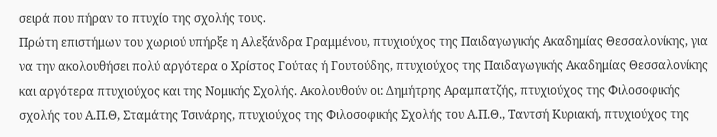σειρά που πήραν το πτυχίο της σχολής τους.
Πρώτη επιστήμων του χωριού υπήρξε η Αλεξάνδρα Γραμμένου, πτυχιούχος της Παιδαγωγικής Ακαδημίας Θεσσαλονίκης, για να την ακολουθήσει πολύ αργότερα ο Χρίστος Γούτας ή Γουτούδης, πτυχιούχος της Παιδαγωγικής Ακαδημίας Θεσσαλονίκης και αργότερα πτυχιούχος και της Νομικής Σχολής. Ακολουθούν οι: Δημήτρης Αραμπατζής, πτυχιούχος της Φιλοσοφικής σχολής του Α.Π.Θ, Σταμάτης Τσινάρης, πτυχιούχος της Φιλοσοφικής Σχολής του Α.Π.Θ., Ταντσή Κυριακή, πτυχιούχος της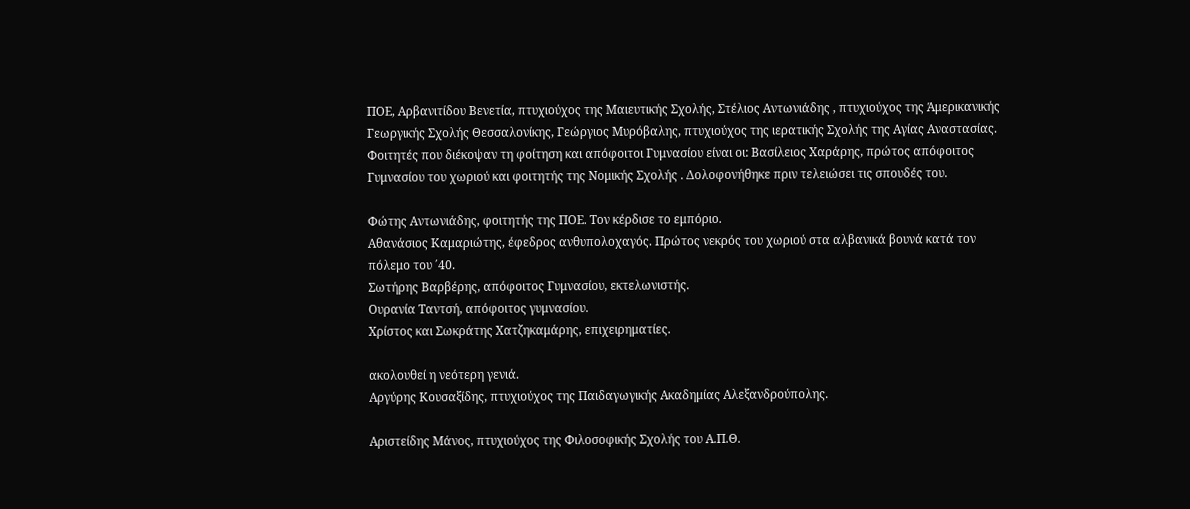ΠΟΕ, Αρβανιτίδου Βενετία, πτυχιούχος της Μαιευτικής Σχολής, Στέλιος Αντωνιάδης , πτυχιούχος της Άμερικανικής Γεωργικής Σχολής Θεσσαλονίκης, Γεώργιος Μυρόβαλης, πτυχιούχος της ιερατικής Σχολής της Αγίας Αναστασίας.
Φοιτητές που διέκοψαν τη φοίτηση και απόφοιτοι Γυμνασίου είναι οι: Βασίλειος Χαράρης, πρώτος απόφοιτος Γυμνασίου του χωριού και φοιτητής της Νομικής Σχολής . Δολοφονήθηκε πριν τελειώσει τις σπουδές του.

Φώτης Αντωνιάδης, φοιτητής της ΠΟΕ. Τον κέρδισε το εμπόριο.
Αθανάσιος Καμαριώτης, έφεδρος ανθυπολοχαγός. Πρώτος νεκρός του χωριού στα αλβανικά βουνά κατά τον πόλεμο του ΄40.
Σωτήρης Βαρβέρης, απόφοιτος Γυμνασίου, εκτελωνιστής.
Ουρανία Ταντσή, απόφοιτος γυμνασίου.
Χρίστος και Σωκράτης Χατζηκαμάρης, επιχειρηματίες.

ακολουθεί η νεότερη γενιά.
Αργύρης Κουσαξίδης, πτυχιούχος της Παιδαγωγικής Ακαδημίας Αλεξανδρούπολης.

Αριστείδης Μάνος, πτυχιούχος της Φιλοσοφικής Σχολής του Α.Π.Θ.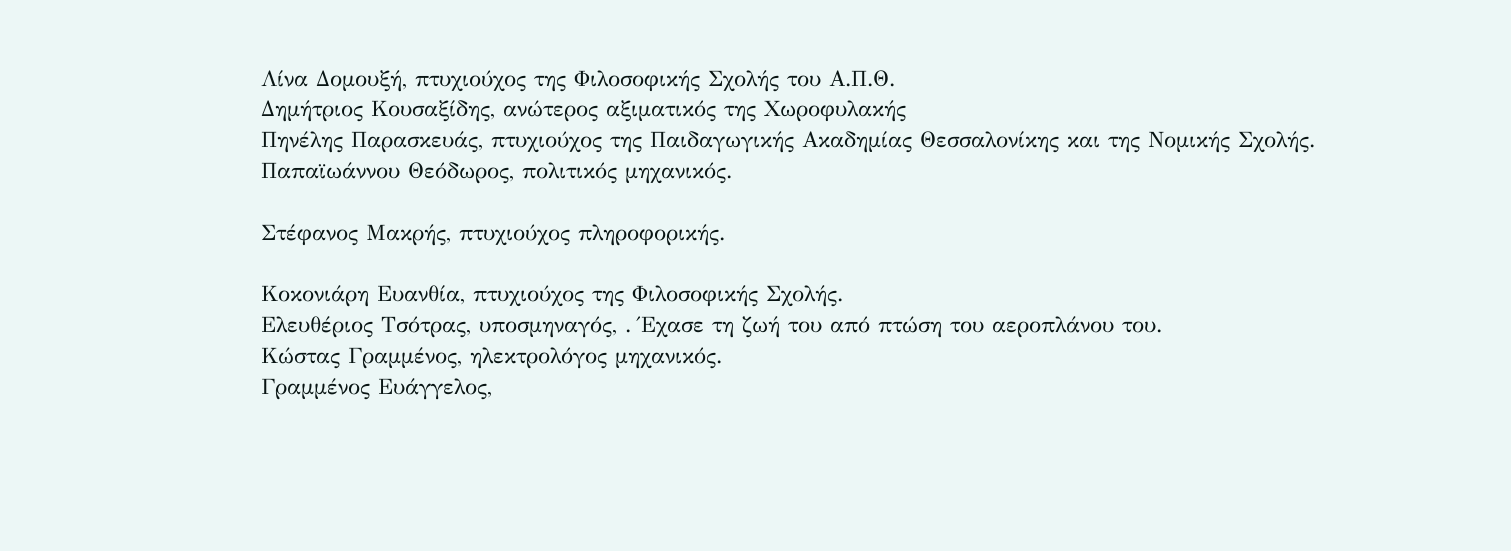Λίνα Δομουξή, πτυχιούχος της Φιλοσοφικής Σχολής του Α.Π.Θ.
Δημήτριος Κουσαξίδης, ανώτερος αξιματικός της Χωροφυλακής
Πηνέλης Παρασκευάς, πτυχιούχος της Παιδαγωγικής Ακαδημίας Θεσσαλονίκης και της Νομικής Σχολής.
Παπαϊωάννου Θεόδωρος, πολιτικός μηχανικός.

Στέφανος Μακρής, πτυχιούχος πληροφορικής.

Κοκονιάρη Ευανθία, πτυχιούχος της Φιλοσοφικής Σχολής.
Ελευθέριος Τσότρας, υποσμηναγός, . Έχασε τη ζωή του από πτώση του αεροπλάνου του.
Κώστας Γραμμένος, ηλεκτρολόγος μηχανικός.
Γραμμένος Ευάγγελος,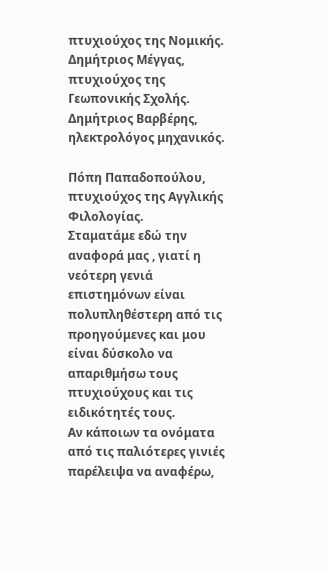πτυχιούχος της Νομικής.
Δημήτριος Μέγγας, πτυχιούχος της Γεωπονικής Σχολής.
Δημήτριος Βαρβέρης, ηλεκτρολόγος μηχανικός.

Πόπη Παπαδοπούλου, πτυχιούχος της Αγγλικής Φιλολογίας.
Σταματάμε εδώ την αναφορά μας , γιατί η νεότερη γενιά επιστημόνων είναι πολυπληθέστερη από τις προηγούμενες και μου είναι δύσκολο να απαριθμήσω τους πτυχιούχους και τις ειδικότητές τους.
Αν κάποιων τα ονόματα από τις παλιότερες γινιές παρέλειψα να αναφέρω,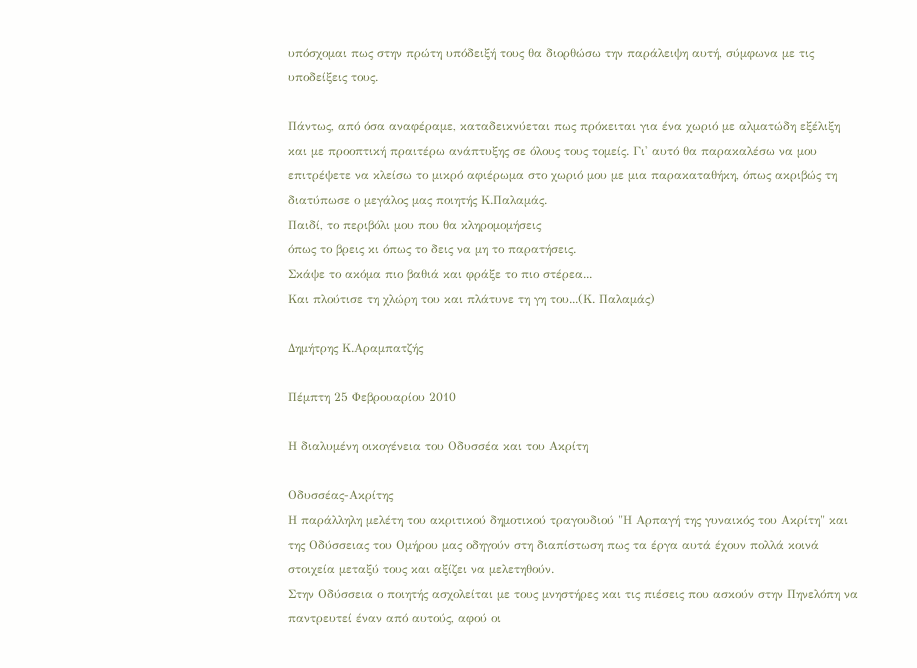υπόσχομαι πως στην πρώτη υπόδειξή τους θα διορθώσω την παράλειψη αυτή, σύμφωνα με τις υποδείξεις τους.

Πάντως, από όσα αναφέραμε, καταδεικνύεται πως πρόκειται για ένα χωριό με αλματώδη εξέλιξη και με προοπτική πραιτέρω ανάπτυξης σε όλους τους τομείς. Γι' αυτό θα παρακαλέσω να μου επιτρέψετε να κλείσω το μικρό αφιέρωμα στο χωριό μου με μια παρακαταθήκη, όπως ακριβώς τη διατύπωσε ο μεγάλος μας ποιητής Κ.Παλαμάς.
Παιδί, το περιβόλι μου που θα κληρομομήσεις
όπως το βρεις κι όπως το δεις να μη το παρατήσεις.
Σκάψε το ακόμα πιο βαθιά και φράξε το πιο στέρεα...
Και πλούτισε τη χλώρη του και πλάτυνε τη γη του...(Κ. Παλαμάς)

Δημήτρης Κ.Αραμπατζής

Πέμπτη 25 Φεβρουαρίου 2010

Η διαλυμένη οικογένεια του Οδυσσέα και του Ακρίτη

Οδυσσέας-Ακρίτης
Η παράλληλη μελέτη του ακριτικού δημοτικού τραγουδιού "Η Αρπαγή της γυναικός του Ακρίτη" και της Οδύσσειας του Ομήρου μας οδηγούν στη διαπίστωση πως τα έργα αυτά έχουν πολλά κοινά στοιχεία μεταξύ τους και αξίζει να μελετηθούν.
Στην Οδύσσεια ο ποιητής ασχολείται με τους μνηστήρες και τις πιέσεις που ασκούν στην Πηνελόπη να παντρευτεί έναν από αυτούς, αφού οι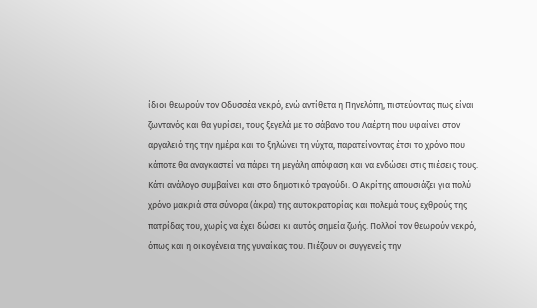ίδιοι θεωρούν τον Οδυσσέα νεκρό, ενώ αντίθετα η Πηνελόπη, πιστεύοντας πως είναι ζωντανός και θα γυρίσει, τους ξεγελά με το σάβανο του Λαέρτη που υφαίνει στον αργαλειό της την ημέρα και το ξηλώνει τη νύχτα, παρατείνοντας έτσι το χρόνο που κάποτε θα αναγκαστεί να πάρει τη μεγάλη απόφαση και να ενδώσει στις πιέσεις τους.
Κάτι ανάλογο συμβαίνει και στο δημοτικό τραγούδι. Ο Ακρίτης απουσιάζει για πολύ χρόνο μακριά στα σύνορα (άκρα) της αυτοκρατορίας και πολεμά τους εχθρούς της πατρίδας του, χωρίς να έχει δώσει κι αυτός σημεία ζωής. Πολλοί τον θεωρούν νεκρό, όπως και η οικογένεια της γυναίκας του. Πιέζουν οι συγγενείς την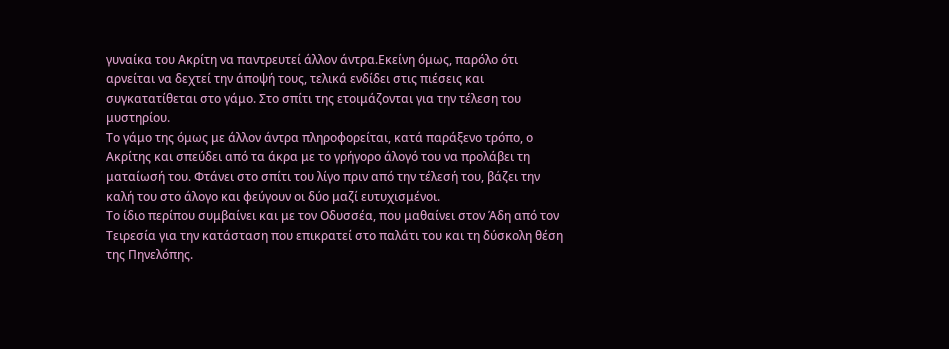γυναίκα του Ακρίτη να παντρευτεί άλλον άντρα.Εκείνη όμως, παρόλο ότι αρνείται να δεχτεί την άποψή τους, τελικά ενδίδει στις πιέσεις και συγκατατίθεται στο γάμο. Στο σπίτι της ετοιμάζονται για την τέλεση του μυστηρίου.
Το γάμο της όμως με άλλον άντρα πληροφορείται, κατά παράξενο τρόπο, ο Ακρίτης και σπεύδει από τα άκρα με το γρήγορο άλογό του να προλάβει τη ματαίωσή του. Φτάνει στο σπίτι του λίγο πριν από την τέλεσή του, βάζει την καλή του στο άλογο και φεύγουν οι δύο μαζί ευτυχισμένοι.
Το ίδιο περίπου συμβαίνει και με τον Οδυσσέα, που μαθαίνει στον Άδη από τον Τειρεσία για την κατάσταση που επικρατεί στο παλάτι του και τη δύσκολη θέση της Πηνελόπης.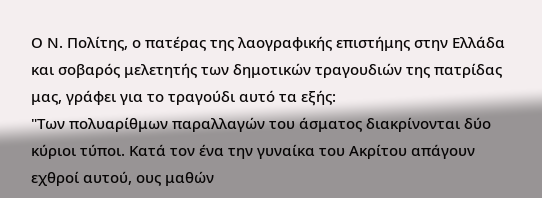Ο Ν. Πολίτης, ο πατέρας της λαογραφικής επιστήμης στην Ελλάδα και σοβαρός μελετητής των δημοτικών τραγουδιών της πατρίδας μας, γράφει για το τραγούδι αυτό τα εξής:
"Των πολυαρίθμων παραλλαγών του άσματος διακρίνονται δύο κύριοι τύποι. Κατά τον ένα την γυναίκα του Ακρίτου απάγουν εχθροί αυτού, ους μαθών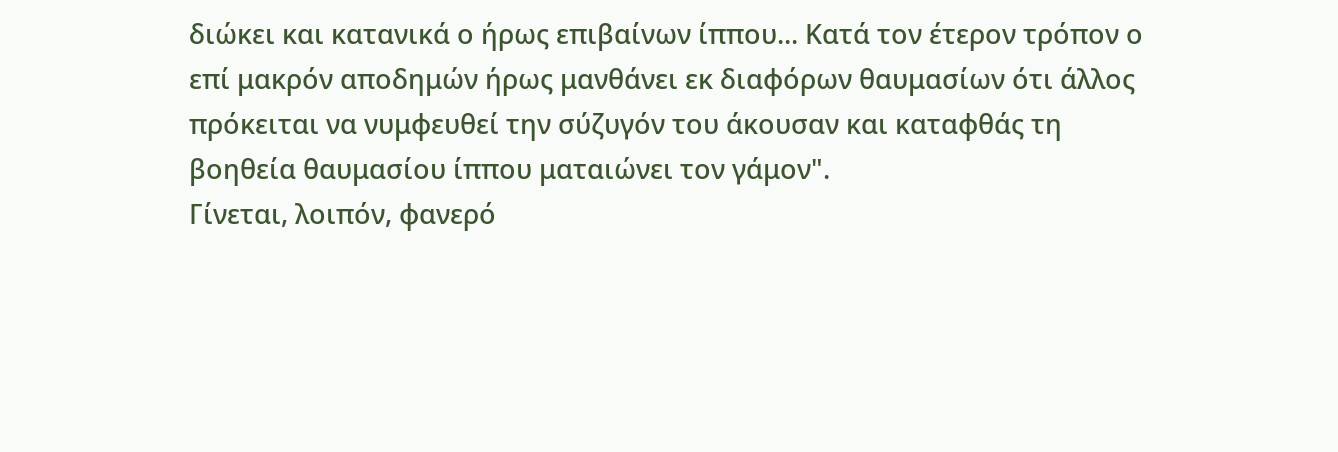διώκει και κατανικά ο ήρως επιβαίνων ίππου... Κατά τον έτερον τρόπον ο επί μακρόν αποδημών ήρως μανθάνει εκ διαφόρων θαυμασίων ότι άλλος πρόκειται να νυμφευθεί την σύζυγόν του άκουσαν και καταφθάς τη βοηθεία θαυμασίου ίππου ματαιώνει τον γάμον".
Γίνεται, λοιπόν, φανερό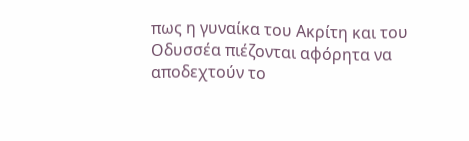πως η γυναίκα του Ακρίτη και του Οδυσσέα πιέζονται αφόρητα να αποδεχτούν το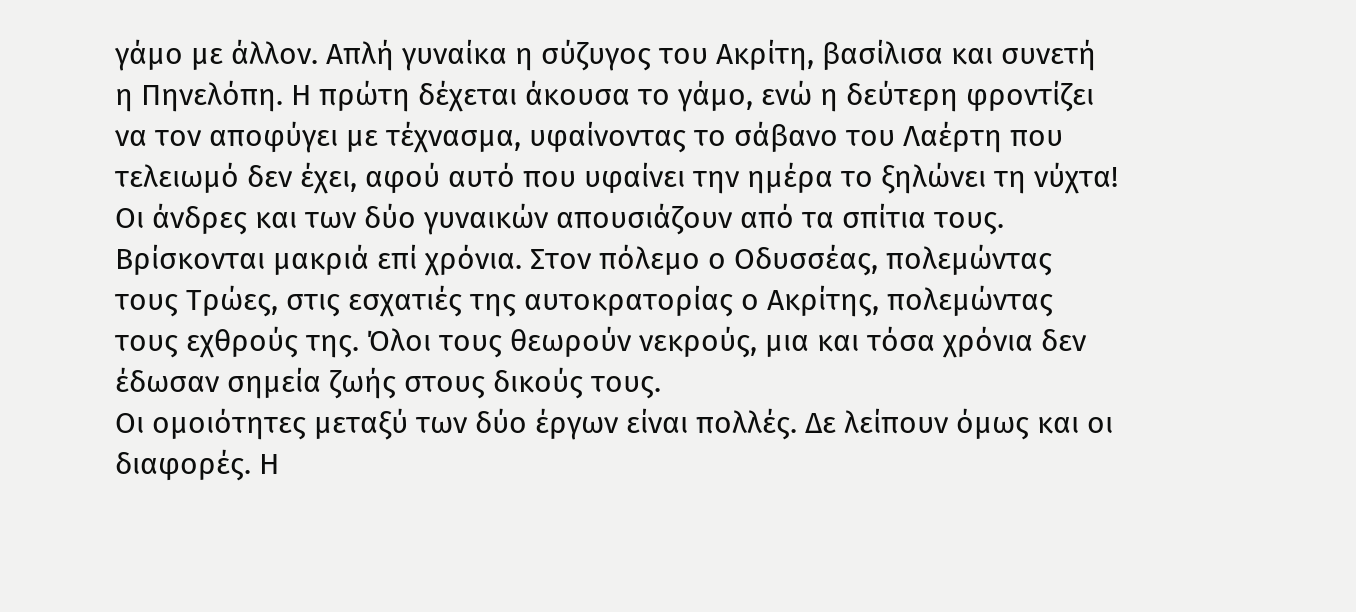γάμο με άλλον. Απλή γυναίκα η σύζυγος του Ακρίτη, βασίλισα και συνετή η Πηνελόπη. Η πρώτη δέχεται άκουσα το γάμο, ενώ η δεύτερη φροντίζει να τον αποφύγει με τέχνασμα, υφαίνοντας το σάβανο του Λαέρτη που τελειωμό δεν έχει, αφού αυτό που υφαίνει την ημέρα το ξηλώνει τη νύχτα!
Οι άνδρες και των δύο γυναικών απουσιάζουν από τα σπίτια τους. Βρίσκονται μακριά επί χρόνια. Στον πόλεμο ο Οδυσσέας, πολεμώντας τους Τρώες, στις εσχατιές της αυτοκρατορίας ο Ακρίτης, πολεμώντας τους εχθρούς της. Όλοι τους θεωρούν νεκρούς, μια και τόσα χρόνια δεν έδωσαν σημεία ζωής στους δικούς τους.
Οι ομοιότητες μεταξύ των δύο έργων είναι πολλές. Δε λείπουν όμως και οι διαφορές. Η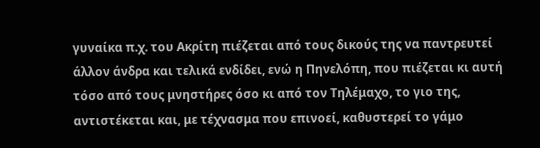γυναίκα π.χ. του Ακρίτη πιέζεται από τους δικούς της να παντρευτεί άλλον άνδρα και τελικά ενδίδει, ενώ η Πηνελόπη, που πιέζεται κι αυτή τόσο από τους μνηστήρες όσο κι από τον Τηλέμαχο, το γιο της, αντιστέκεται και, με τέχνασμα που επινοεί, καθυστερεί το γάμο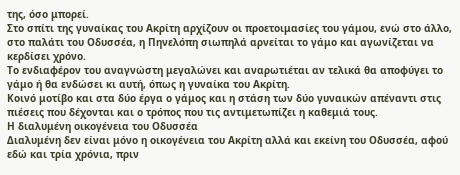της, όσο μπορεί.
Στο σπίτι της γυναίκας του Ακρίτη αρχίζουν οι προετοιμασίες του γάμου, ενώ στο άλλο, στο παλάτι του Οδυσσέα, η Πηνελόπη σιωπηλά αρνείται το γάμο και αγωνίζεται να κερδίσει χρόνο.
Το ενδιαφέρον του αναγνώστη μεγαλώνει και αναρωτιέται αν τελικά θα αποφύγει το γάμο ή θα ενδώσει κι αυτή, όπως η γυναίκα του Ακρίτη.
Κοινό μοτίβο και στα δύο έργα ο γάμος και η στάση των δύο γυναικών απέναντι στις πιέσεις που δέχονται και ο τρόπος που τις αντιμετωπίζει η καθεμιά τους.
Η διαλυμένη οικογένεια του Οδυσσέα
Διαλυμένη δεν είναι μόνο η οικογένεια του Ακρίτη αλλά και εκείνη του Οδυσσέα, αφού εδώ και τρία χρόνια, πριν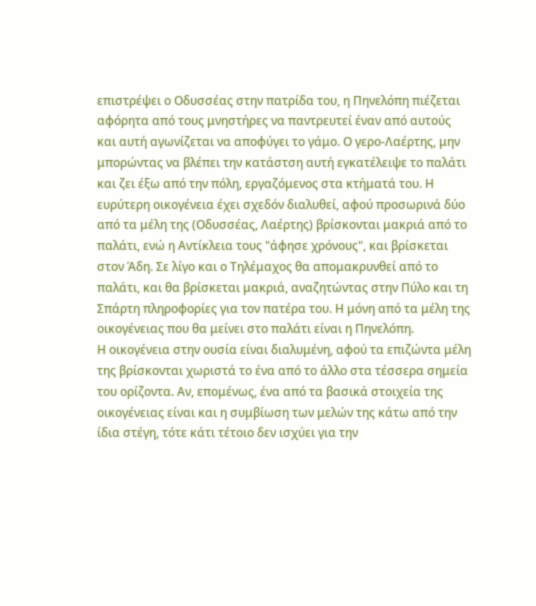επιστρέψει ο Οδυσσέας στην πατρίδα του, η Πηνελόπη πιέζεται αφόρητα από τους μνηστήρες να παντρευτεί έναν από αυτούς και αυτή αγωνίζεται να αποφύγει το γάμο. Ο γερο-Λαέρτης, μην μπορώντας να βλέπει την κατάστση αυτή εγκατέλειψε το παλάτι και ζει έξω από την πόλη, εργαζόμενος στα κτήματά του. Η ευρύτερη οικογένεια έχει σχεδόν διαλυθεί, αφού προσωρινά δύο από τα μέλη της (Οδυσσέας, Λαέρτης) βρίσκονται μακριά από το παλάτι, ενώ η Αντίκλεια τους "άφησε χρόνους", και βρίσκεται στον Άδη. Σε λίγο και ο Τηλέμαχος θα απομακρυνθεί από το παλάτι, και θα βρίσκεται μακριά, αναζητώντας στην Πύλο και τη Σπάρτη πληροφορίες για τον πατέρα του. Η μόνη από τα μέλη της οικογένειας που θα μείνει στο παλάτι είναι η Πηνελόπη.
Η οικογένεια στην ουσία είναι διαλυμένη, αφού τα επιζώντα μέλη της βρίσκονται χωριστά το ένα από το άλλο στα τέσσερα σημεία του ορίζοντα. Αν, επομένως, ένα από τα βασικά στοιχεία της οικογένειας είναι και η συμβίωση των μελών της κάτω από την ίδια στέγη, τότε κάτι τέτοιο δεν ισχύει για την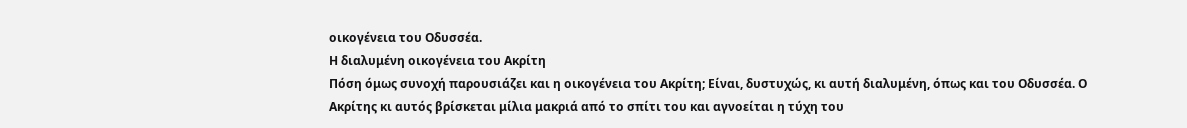οικογένεια του Οδυσσέα.
Η διαλυμένη οικογένεια του Ακρίτη
Πόση όμως συνοχή παρουσιάζει και η οικογένεια του Ακρίτη; Είναι, δυστυχώς, κι αυτή διαλυμένη, όπως και του Οδυσσέα. Ο Ακρίτης κι αυτός βρίσκεται μίλια μακριά από το σπίτι του και αγνοείται η τύχη του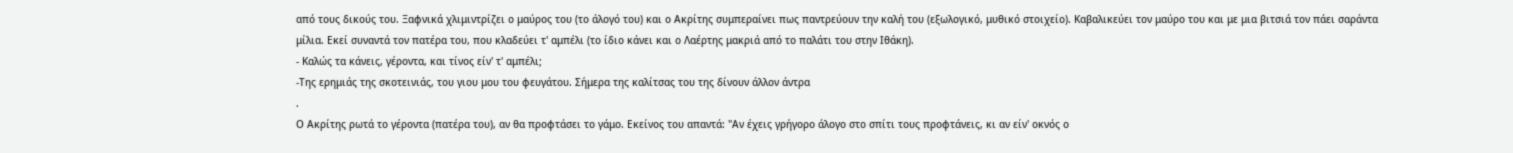από τους δικούς του. Ξαφνικά χλιμιντρίζει ο μαύρος του (το άλογό του) και ο Ακρίτης συμπεραίνει πως παντρεύουν την καλή του (εξωλογικό, μυθικό στοιχείο). Καβαλικεύει τον μαύρο του και με μια βιτσιά τον πάει σαράντα μίλια. Εκεί συναντά τον πατέρα του, που κλαδεύει τ' αμπέλι (το ίδιο κάνει και ο Λαέρτης μακριά από το παλάτι του στην Ιθάκη).
- Καλώς τα κάνεις, γέροντα, και τίνος είν' τ' αμπέλι;
-Της ερημιάς της σκοτεινιάς, του γιου μου του φευγάτου. Σήμερα της καλίτσας του της δίνουν άλλον άντρα
.
Ο Ακρίτης ρωτά το γέροντα (πατέρα του), αν θα προφτάσει το γάμο. Εκείνος του απαντά: "Αν έχεις γρήγορο άλογο στο σπίτι τους προφτάνεις, κι αν είν' οκνός ο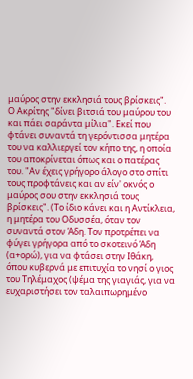μαύρος στην εκκλησιά τους βρίσκεις".
Ο Ακρίτης "δίνει βιτσιά του μαύρου του και πάει σαράντα μίλια". Εκεί που φτάνει συναντά τη γερόντισσα μητέρα του να καλλιεργεί τον κήπο της, η οποία του αποκρίνεται όπως και ο πατέρας του. "Αν έχεις γρήγορο άλογο στο σπίτι τους προφτάνεις και αν είν' οκνός ο μαύρος σου στην εκκλησιά τους βρίσκεις". (Το ίδιο κάνει και η Αντίκλεια, η μητέρα του Οδυσσέα, όταν τον συναντά στον Άδη. Τον προτρέπει να φύγει γρήγορα από το σκοτεινό Άδη (α+ορώ), για να φτάσει στην Ιθάκη, όπου κυβερνά με επιτυχία το νησί ο γιος του Τηλέμαχος (ψέμα της γιαγιάς, για να ευχαριστήσει τον ταλαιπωρημένο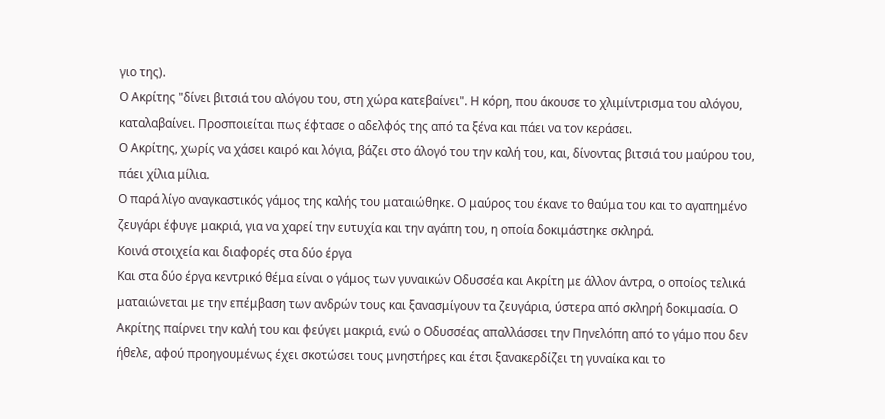γιο της).
Ο Ακρίτης "δίνει βιτσιά του αλόγου του, στη χώρα κατεβαίνει". Η κόρη, που άκουσε το χλιμίντρισμα του αλόγου, καταλαβαίνει. Προσποιείται πως έφτασε ο αδελφός της από τα ξένα και πάει να τον κεράσει.
Ο Ακρίτης, χωρίς να χάσει καιρό και λόγια, βάζει στο άλογό του την καλή του, και, δίνοντας βιτσιά του μαύρου του, πάει χίλια μίλια.
Ο παρά λίγο αναγκαστικός γάμος της καλής του ματαιώθηκε. Ο μαύρος του έκανε το θαύμα του και το αγαπημένο ζευγάρι έφυγε μακριά, για να χαρεί την ευτυχία και την αγάπη του, η οποία δοκιμάστηκε σκληρά.
Κοινά στοιχεία και διαφορές στα δύο έργα
Και στα δύο έργα κεντρικό θέμα είναι ο γάμος των γυναικών Οδυσσέα και Ακρίτη με άλλον άντρα, ο οποίος τελικά ματαιώνεται με την επέμβαση των ανδρών τους και ξανασμίγουν τα ζευγάρια, ύστερα από σκληρή δοκιμασία. Ο Ακρίτης παίρνει την καλή του και φεύγει μακριά, ενώ ο Οδυσσέας απαλλάσσει την Πηνελόπη από το γάμο που δεν ήθελε, αφού προηγουμένως έχει σκοτώσει τους μνηστήρες και έτσι ξανακερδίζει τη γυναίκα και το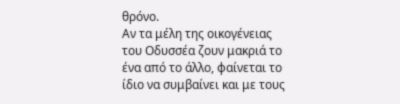θρόνο.
Αν τα μέλη της οικογένειας του Οδυσσέα ζουν μακριά το ένα από το άλλο, φαίνεται το ίδιο να συμβαίνει και με τους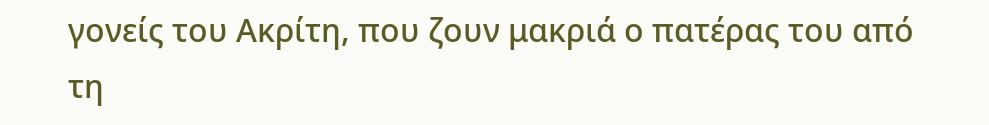γονείς του Ακρίτη, που ζουν μακριά ο πατέρας του από τη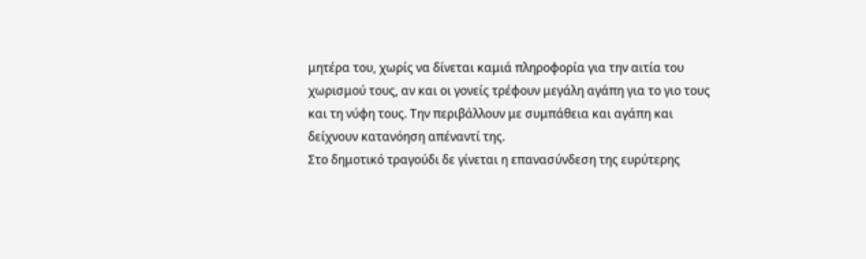μητέρα του, χωρίς να δίνεται καμιά πληροφορία για την αιτία του χωρισμού τους, αν και οι γονείς τρέφουν μεγάλη αγάπη για το γιο τους και τη νύφη τους. Την περιβάλλουν με συμπάθεια και αγάπη και δείχνουν κατανόηση απέναντί της.
Στο δημοτικό τραγούδι δε γίνεται η επανασύνδεση της ευρύτερης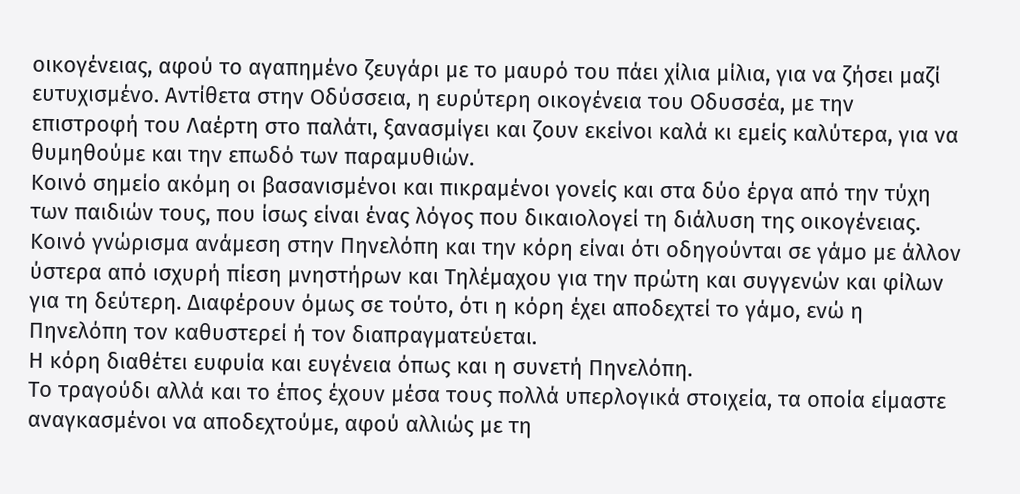οικογένειας, αφού το αγαπημένο ζευγάρι με το μαυρό του πάει χίλια μίλια, για να ζήσει μαζί ευτυχισμένο. Αντίθετα στην Οδύσσεια, η ευρύτερη οικογένεια του Οδυσσέα, με την επιστροφή του Λαέρτη στο παλάτι, ξανασμίγει και ζουν εκείνοι καλά κι εμείς καλύτερα, για να θυμηθούμε και την επωδό των παραμυθιών.
Κοινό σημείο ακόμη οι βασανισμένοι και πικραμένοι γονείς και στα δύο έργα από την τύχη των παιδιών τους, που ίσως είναι ένας λόγος που δικαιολογεί τη διάλυση της οικογένειας. Κοινό γνώρισμα ανάμεση στην Πηνελόπη και την κόρη είναι ότι οδηγούνται σε γάμο με άλλον ύστερα από ισχυρή πίεση μνηστήρων και Τηλέμαχου για την πρώτη και συγγενών και φίλων για τη δεύτερη. Διαφέρουν όμως σε τούτο, ότι η κόρη έχει αποδεχτεί το γάμο, ενώ η Πηνελόπη τον καθυστερεί ή τον διαπραγματεύεται.
Η κόρη διαθέτει ευφυία και ευγένεια όπως και η συνετή Πηνελόπη.
Το τραγούδι αλλά και το έπος έχουν μέσα τους πολλά υπερλογικά στοιχεία, τα οποία είμαστε αναγκασμένοι να αποδεχτούμε, αφού αλλιώς με τη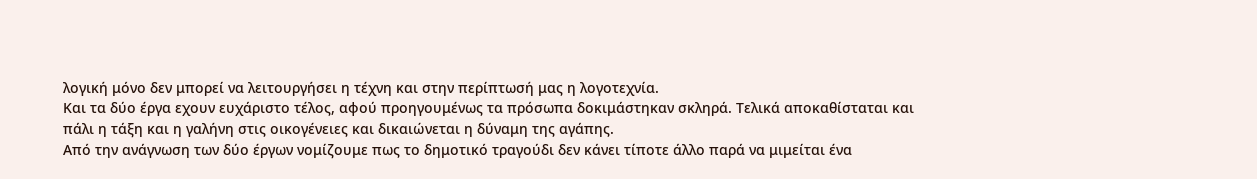λογική μόνο δεν μπορεί να λειτουργήσει η τέχνη και στην περίπτωσή μας η λογοτεχνία.
Και τα δύο έργα εχουν ευχάριστο τέλος, αφού προηγουμένως τα πρόσωπα δοκιμάστηκαν σκληρά. Τελικά αποκαθίσταται και πάλι η τάξη και η γαλήνη στις οικογένειες και δικαιώνεται η δύναμη της αγάπης.
Από την ανάγνωση των δύο έργων νομίζουμε πως το δημοτικό τραγούδι δεν κάνει τίποτε άλλο παρά να μιμείται ένα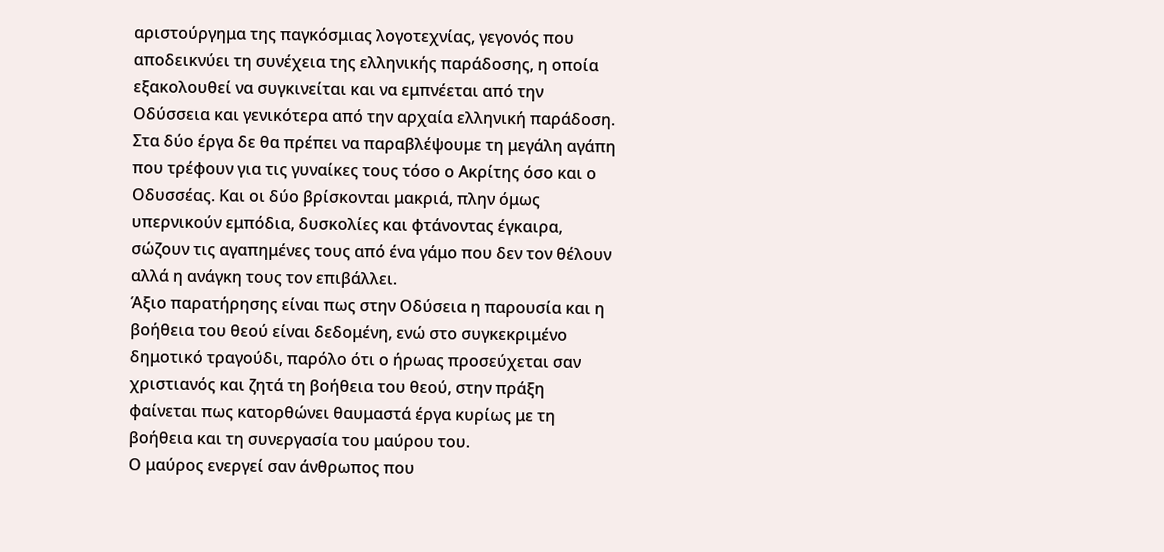αριστούργημα της παγκόσμιας λογοτεχνίας, γεγονός που αποδεικνύει τη συνέχεια της ελληνικής παράδοσης, η οποία εξακολουθεί να συγκινείται και να εμπνέεται από την Οδύσσεια και γενικότερα από την αρχαία ελληνική παράδοση. Στα δύο έργα δε θα πρέπει να παραβλέψουμε τη μεγάλη αγάπη που τρέφουν για τις γυναίκες τους τόσο ο Ακρίτης όσο και ο Οδυσσέας. Και οι δύο βρίσκονται μακριά, πλην όμως υπερνικούν εμπόδια, δυσκολίες και φτάνοντας έγκαιρα, σώζουν τις αγαπημένες τους από ένα γάμο που δεν τον θέλουν αλλά η ανάγκη τους τον επιβάλλει.
Άξιο παρατήρησης είναι πως στην Οδύσεια η παρουσία και η βοήθεια του θεού είναι δεδομένη, ενώ στο συγκεκριμένο δημοτικό τραγούδι, παρόλο ότι ο ήρωας προσεύχεται σαν χριστιανός και ζητά τη βοήθεια του θεού, στην πράξη φαίνεται πως κατορθώνει θαυμαστά έργα κυρίως με τη βοήθεια και τη συνεργασία του μαύρου του.
Ο μαύρος ενεργεί σαν άνθρωπος που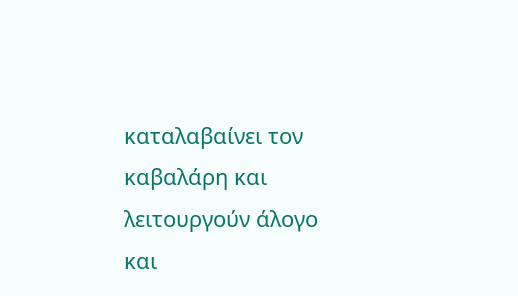καταλαβαίνει τον καβαλάρη και λειτουργούν άλογο και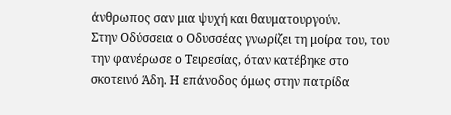άνθρωπος σαν μια ψυχή και θαυματουργούν.
Στην Οδύσσεια ο Οδυσσέας γνωρίζει τη μοίρα του, του την φανέρωσε ο Τειρεσίας, όταν κατέβηκε στο σκοτεινό Άδη. Η επάνοδος όμως στην πατρίδα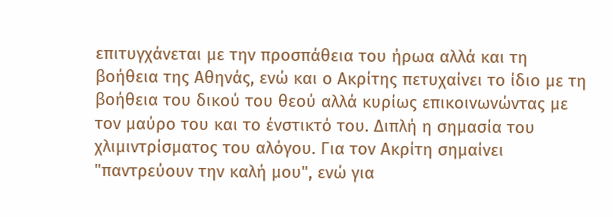επιτυγχάνεται με την προσπάθεια του ήρωα αλλά και τη βοήθεια της Αθηνάς, ενώ και ο Ακρίτης πετυχαίνει το ίδιο με τη βοήθεια του δικού του θεού αλλά κυρίως επικοινωνώντας με τον μαύρο του και το ένστικτό του. Διπλή η σημασία του χλιμιντρίσματος του αλόγου. Για τον Ακρίτη σημαίνει "παντρεύουν την καλή μου", ενώ για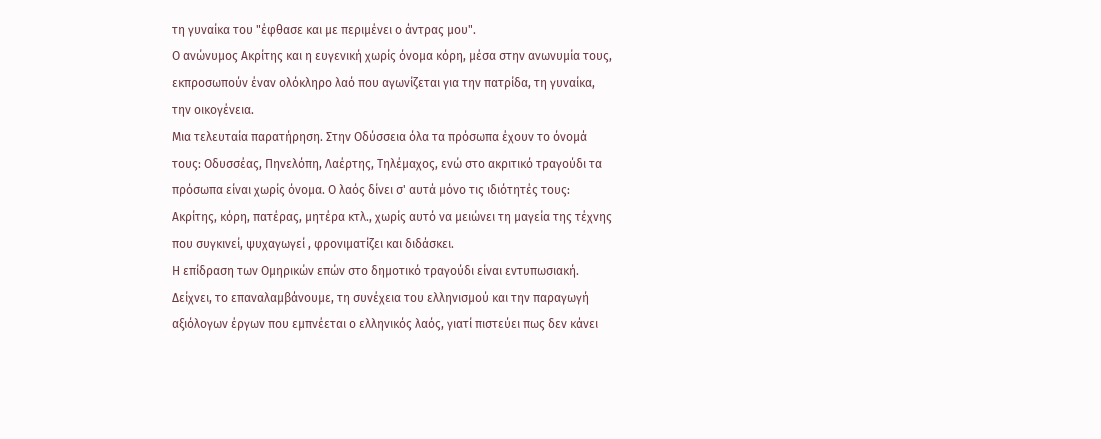τη γυναίκα του "έφθασε και με περιμένει ο άντρας μου".
Ο ανώνυμος Ακρίτης και η ευγενική χωρίς όνομα κόρη, μέσα στην ανωνυμία τους, εκπροσωπούν έναν ολόκληρο λαό που αγωνίζεται για την πατρίδα, τη γυναίκα, την οικογένεια.
Μια τελευταία παρατήρηση. Στην Οδύσσεια όλα τα πρόσωπα έχουν το όνομά τους: Οδυσσέας, Πηνελόπη, Λαέρτης, Τηλέμαχος, ενώ στο ακριτικό τραγούδι τα πρόσωπα είναι χωρίς όνομα. Ο λαός δίνει σ' αυτά μόνο τις ιδιότητές τους: Ακρίτης, κόρη, πατέρας, μητέρα κτλ., χωρίς αυτό να μειώνει τη μαγεία της τέχνης που συγκινεί, ψυχαγωγεί , φρονιματίζει και διδάσκει.
Η επίδραση των Ομηρικών επών στο δημοτικό τραγούδι είναι εντυπωσιακή. Δείχνει, το επαναλαμβάνουμε, τη συνέχεια του ελληνισμού και την παραγωγή αξιόλογων έργων που εμπνέεται ο ελληνικός λαός, γιατί πιστεύει πως δεν κάνει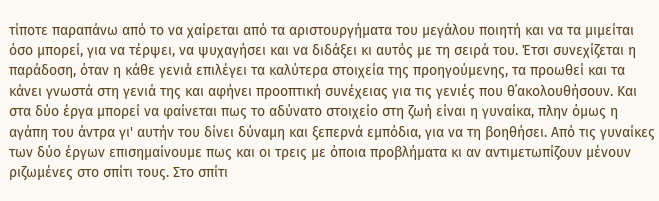τίποτε παραπάνω από το να χαίρεται από τα αριστουργήματα του μεγάλου ποιητή και να τα μιμείται όσο μπορεί, για να τέρψει, να ψυχαγήσει και να διδάξει κι αυτός με τη σειρά του. Έτσι συνεχίζεται η παράδοση, όταν η κάθε γενιά επιλέγει τα καλύτερα στοιχεία της προηγούμενης, τα προωθεί και τα κάνει γνωστά στη γενιά της και αφήνει προοπτική συνέχειας για τις γενιές που θ΄ακολουθήσουν. Και στα δύο έργα μπορεί να φαίνεται πως το αδύνατο στοιχείο στη ζωή είναι η γυναίκα, πλην όμως η αγάπη του άντρα γι' αυτήν του δίνει δύναμη και ξεπερνά εμπόδια, για να τη βοηθήσει. Από τις γυναίκες των δύο έργων επισημαίνουμε πως και οι τρεις με όποια προβλήματα κι αν αντιμετωπίζουν μένουν ριζωμένες στο σπίτι τους. Στο σπίτι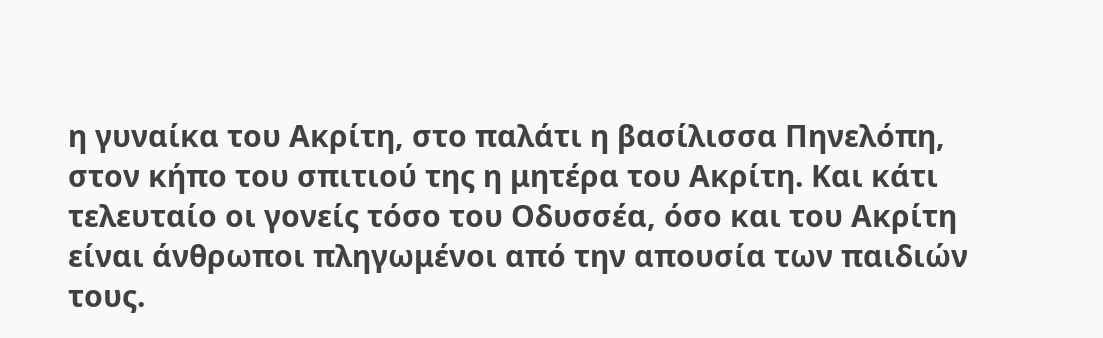η γυναίκα του Ακρίτη, στο παλάτι η βασίλισσα Πηνελόπη, στον κήπο του σπιτιού της η μητέρα του Ακρίτη. Και κάτι τελευταίο οι γονείς τόσο του Οδυσσέα, όσο και του Ακρίτη είναι άνθρωποι πληγωμένοι από την απουσία των παιδιών τους.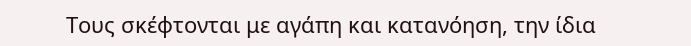Τους σκέφτονται με αγάπη και κατανόηση, την ίδια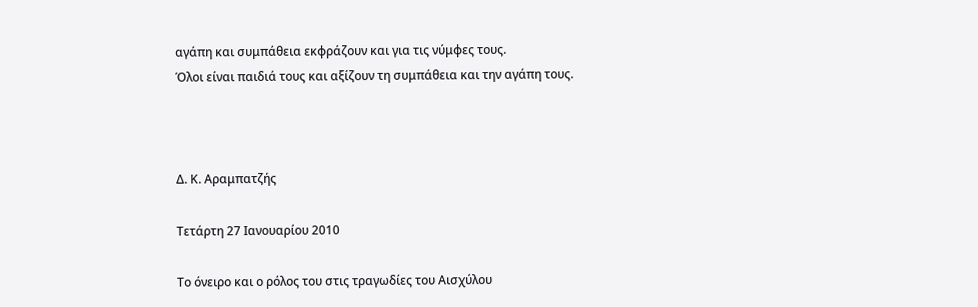αγάπη και συμπάθεια εκφράζουν και για τις νύμφες τους.
Όλοι είναι παιδιά τους και αξίζουν τη συμπάθεια και την αγάπη τους.



Δ. Κ. Αραμπατζής

Τετάρτη 27 Ιανουαρίου 2010

Το όνειρο και ο ρόλος του στις τραγωδίες του Αισχύλου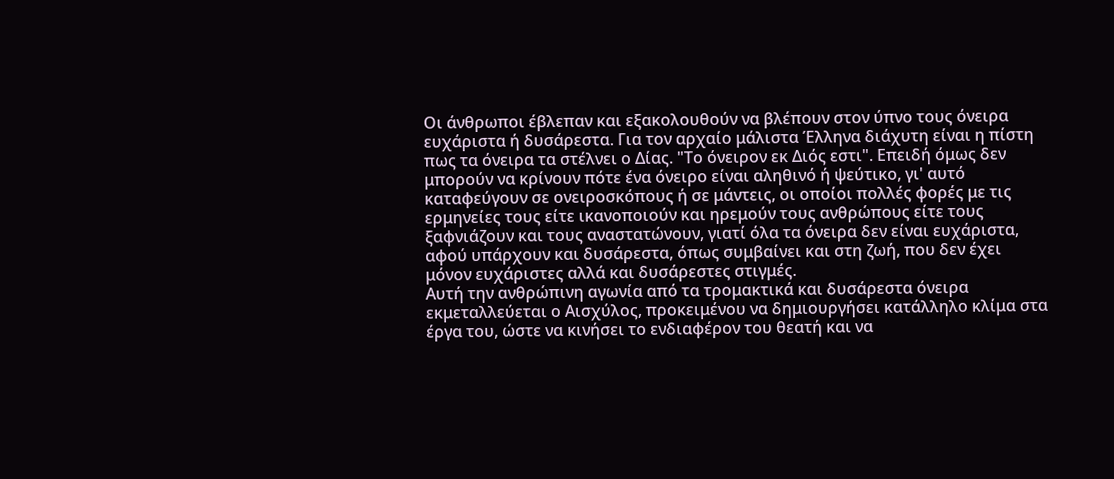Οι άνθρωποι έβλεπαν και εξακολουθούν να βλέπουν στον ύπνο τους όνειρα ευχάριστα ή δυσάρεστα. Για τον αρχαίο μάλιστα Έλληνα διάχυτη είναι η πίστη πως τα όνειρα τα στέλνει ο Δίας. "Το όνειρον εκ Διός εστι". Eπειδή όμως δεν μπορούν να κρίνουν πότε ένα όνειρο είναι αληθινό ή ψεύτικο, γι' αυτό καταφεύγουν σε ονειροσκόπους ή σε μάντεις, οι οποίοι πολλές φορές με τις ερμηνείες τους είτε ικανοποιούν και ηρεμούν τους ανθρώπους είτε τους ξαφνιάζουν και τους αναστατώνουν, γιατί όλα τα όνειρα δεν είναι ευχάριστα, αφού υπάρχουν και δυσάρεστα, όπως συμβαίνει και στη ζωή, που δεν έχει μόνον ευχάριστες αλλά και δυσάρεστες στιγμές.
Αυτή την ανθρώπινη αγωνία από τα τρομακτικά και δυσάρεστα όνειρα εκμεταλλεύεται ο Αισχύλος, προκειμένου να δημιουργήσει κατάλληλο κλίμα στα έργα του, ώστε να κινήσει το ενδιαφέρον του θεατή και να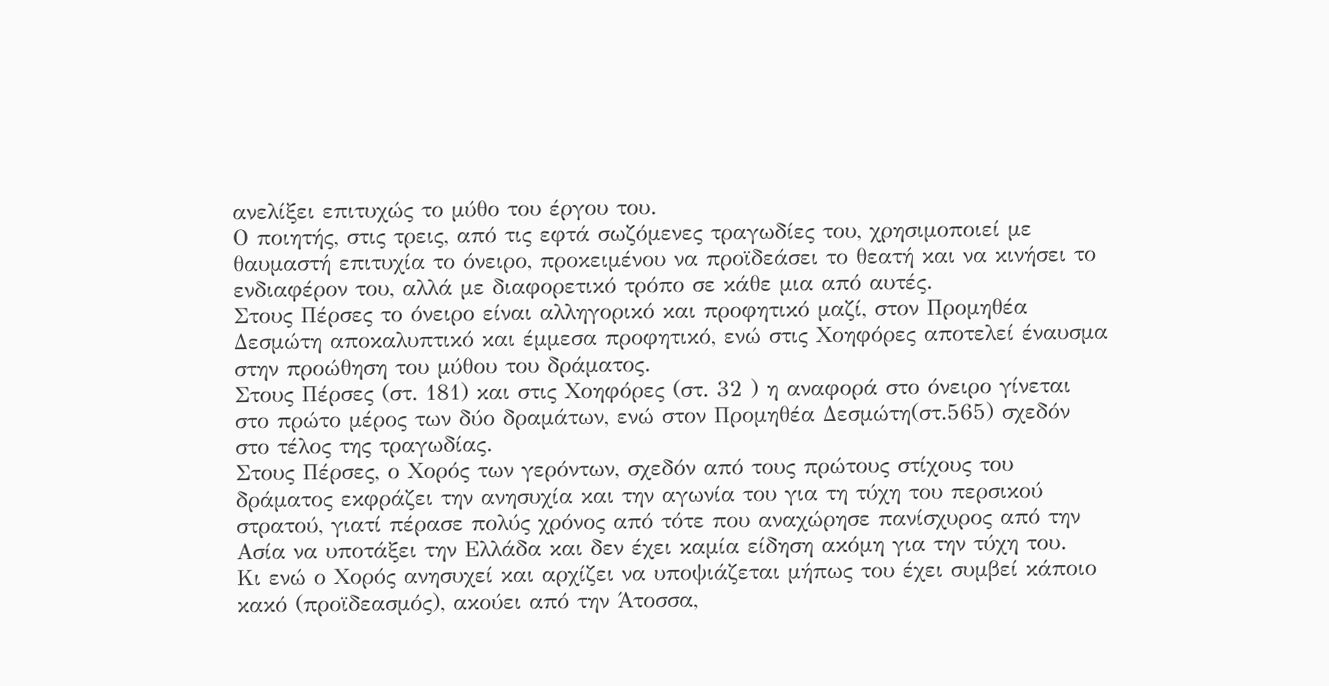ανελίξει επιτυχώς το μύθο του έργου του.
Ο ποιητής, στις τρεις, από τις εφτά σωζόμενες τραγωδίες του, χρησιμοποιεί με θαυμαστή επιτυχία το όνειρο, προκειμένου να προϊδεάσει το θεατή και να κινήσει το ενδιαφέρον του, αλλά με διαφορετικό τρόπο σε κάθε μια από αυτές.
Στους Πέρσες το όνειρο είναι αλληγορικό και προφητικό μαζί, στον Προμηθέα Δεσμώτη αποκαλυπτικό και έμμεσα προφητικό, ενώ στις Χοηφόρες αποτελεί έναυσμα στην προώθηση του μύθου του δράματος.
Στους Πέρσες (στ. 181) και στις Χοηφόρες (στ. 32 ) η αναφορά στο όνειρο γίνεται στο πρώτο μέρος των δύο δραμάτων, ενώ στον Προμηθέα Δεσμώτη(στ.565) σχεδόν στο τέλος της τραγωδίας.
Στους Πέρσες, ο Χορός των γερόντων, σχεδόν από τους πρώτους στίχους του δράματος εκφράζει την ανησυχία και την αγωνία του για τη τύχη του περσικού στρατού, γιατί πέρασε πολύς χρόνος από τότε που αναχώρησε πανίσχυρος από την Ασία να υποτάξει την Ελλάδα και δεν έχει καμία είδηση ακόμη για την τύχη του.
Κι ενώ ο Χορός ανησυχεί και αρχίζει να υποψιάζεται μήπως του έχει συμβεί κάποιο κακό (προϊδεασμός), ακούει από την Άτοσσα,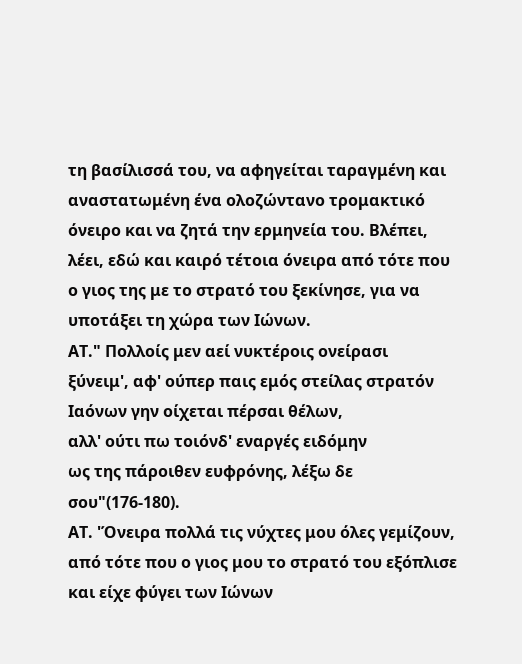τη βασίλισσά του, να αφηγείται ταραγμένη και αναστατωμένη ένα ολοζώντανο τρομακτικό όνειρο και να ζητά την ερμηνεία του. Βλέπει, λέει, εδώ και καιρό τέτοια όνειρα από τότε που ο γιος της με το στρατό του ξεκίνησε, για να υποτάξει τη χώρα των Ιώνων.
ΑΤ." Πολλοίς μεν αεί νυκτέροις ονείρασι
ξύνειμ', αφ' ούπερ παις εμός στείλας στρατόν
Ιαόνων γην οίχεται πέρσαι θέλων,
αλλ' ούτι πω τοιόνδ' εναργές ειδόμην
ως της πάροιθεν ευφρόνης, λέξω δε σου"(176-180).
ΑΤ. 'Όνειρα πολλά τις νύχτες μου όλες γεμίζουν,
από τότε που ο γιος μου το στρατό του εξόπλισε
και είχε φύγει των Ιώνων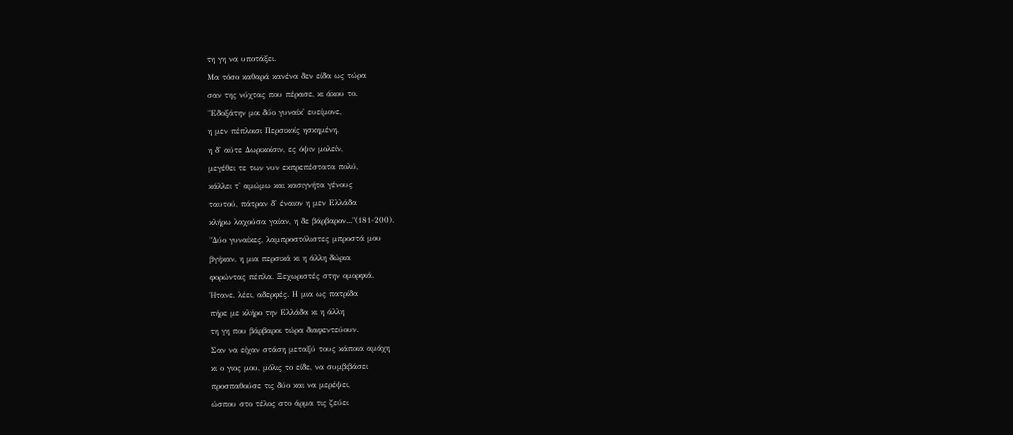τη γη να υποτάξει.
Μα τόσο καθαρά κανένα δεν είδα ως τώρα
σαν της νύχτας που πέρασε, κι άκου το.
"Εδοξάτην μοι δύο γυναίκ' ευείμονε,
η μεν πέπλοισι Περσικοίς ησκημένη,
η δ' αύτε Δωρικοίσιν, ες όψιν μολείν,
μεγέθει τε των νυν εκπρεπέστατα πολύ,
κάλλει τ' αμώμω και κασιγνήτα γένους
ταυτού, πάτραν δ' έναιον η μεν Ελλάδα
κλήρω λαχούσα γαίαν, η δε βάρβαρον..."(181-200).
"Δύο γυναίκες, λαμπροστόλιστες μπροστά μου
βγήκαν, η μια περσικά κι η άλλη δώρια
φορώντας πέπλα. Ξεχωριστές στην ομορφιά.
Ήτανε, λέει, αδερφές. Η μια ως πατρίδα
πήρε με κλήρο την Ελλάδα κι η άλλη
τη γη που βάρβαροι τώρα διαφεντεύουν.
Σαν να είχαν στάση μεταξύ τους κάποια αμάχη
κι ο γιος μου, μόλις το είδε, να συμβιβάσει
προσπαθούσε τις δύο και να μερέψει,
ώσπου στο τέλος στο άρμα τις ζεύει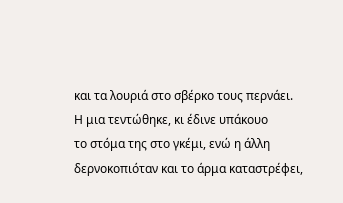και τα λουριά στο σβέρκο τους περνάει.
Η μια τεντώθηκε, κι έδινε υπάκουο
το στόμα της στο γκέμι, ενώ η άλλη
δερνοκοπιόταν και το άρμα καταστρέφει,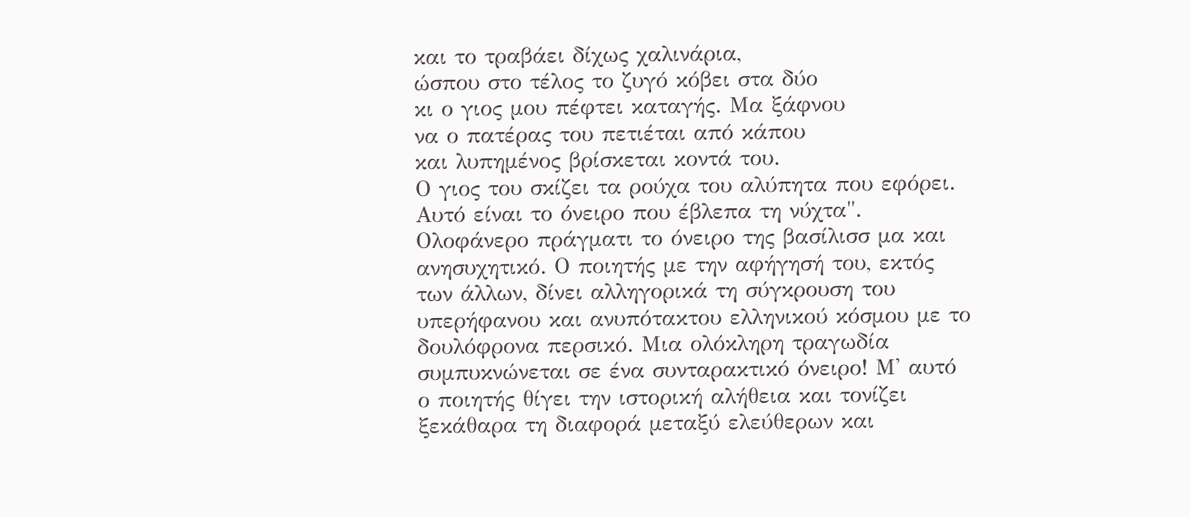και το τραβάει δίχως χαλινάρια,
ώσπου στο τέλος το ζυγό κόβει στα δύο
κι ο γιος μου πέφτει καταγής. Μα ξάφνου
να ο πατέρας του πετιέται από κάπου
και λυπημένος βρίσκεται κοντά του.
Ο γιος του σκίζει τα ρούχα του αλύπητα που εφόρει.
Αυτό είναι το όνειρο που έβλεπα τη νύχτα".
Ολοφάνερο πράγματι το όνειρο της βασίλισσ μα και ανησυχητικό. Ο ποιητής με την αφήγησή του, εκτός των άλλων, δίνει αλληγορικά τη σύγκρουση του υπερήφανου και ανυπότακτου ελληνικού κόσμου με το δουλόφρονα περσικό. Μια ολόκληρη τραγωδία συμπυκνώνεται σε ένα συνταρακτικό όνειρο! Μ' αυτό ο ποιητής θίγει την ιστορική αλήθεια και τονίζει ξεκάθαρα τη διαφορά μεταξύ ελεύθερων και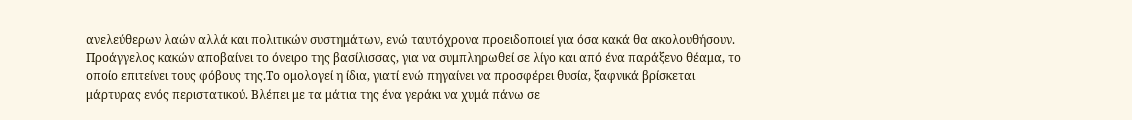ανελεύθερων λαών αλλά και πολιτικών συστημάτων, ενώ ταυτόχρονα προειδοποιεί για όσα κακά θα ακολουθήσουν.
Προάγγελος κακών αποβαίνει το όνειρο της βασίλισσας, για να συμπληρωθεί σε λίγο και από ένα παράξενο θέαμα, το οποίο επιτείνει τους φόβους της.Το ομολογεί η ίδια, γιατί ενώ πηγαίνει να προσφέρει θυσία, ξαφνικά βρίσκεται μάρτυρας ενός περιστατικού. Βλέπει με τα μάτια της ένα γεράκι να χυμά πάνω σε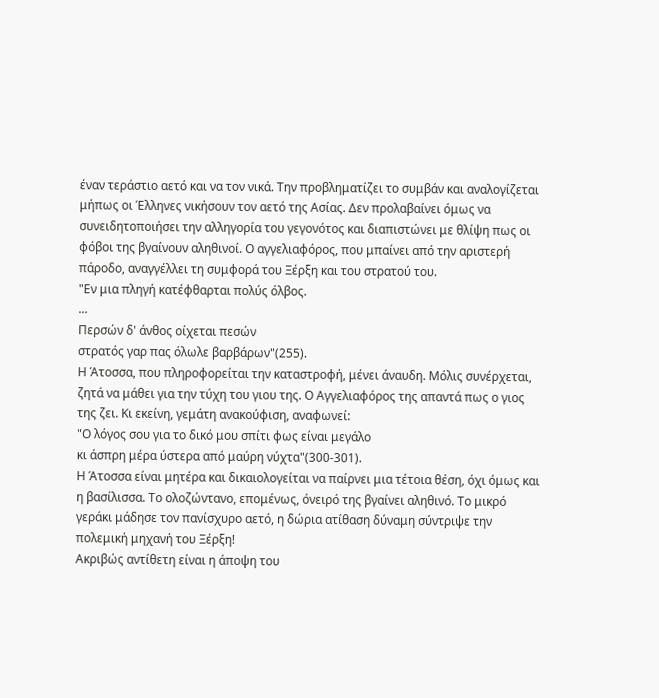έναν τεράστιο αετό και να τον νικά. Την προβληματίζει το συμβάν και αναλογίζεται μήπως οι Έλληνες νικήσουν τον αετό της Ασίας. Δεν προλαβαίνει όμως να συνειδητοποιήσει την αλληγορία του γεγονότος και διαπιστώνει με θλίψη πως οι φόβοι της βγαίνουν αληθινοί. Ο αγγελιαφόρος, που μπαίνει από την αριστερή πάροδο, αναγγέλλει τη συμφορά του Ξέρξη και του στρατού του.
"Εν μια πληγή κατέφθαρται πολύς όλβος.
...
Περσών δ' άνθος οίχεται πεσών
στρατός γαρ πας όλωλε βαρβάρων"(255).
Η Άτοσσα, που πληροφορείται την καταστροφή, μένει άναυδη. Μόλις συνέρχεται, ζητά να μάθει για την τύχη του γιου της. Ο Αγγελιαφόρος της απαντά πως ο γιος της ζει. Κι εκείνη, γεμάτη ανακούφιση, αναφωνεί:
"Ο λόγος σου για το δικό μου σπίτι φως είναι μεγάλο
κι άσπρη μέρα ύστερα από μαύρη νύχτα"(300-301).
Η Άτοσσα είναι μητέρα και δικαιολογείται να παίρνει μια τέτοια θέση, όχι όμως και η βασίλισσα. Το ολοζώντανο, επομένως, όνειρό της βγαίνει αληθινό. Το μικρό γεράκι μάδησε τον πανίσχυρο αετό, η δώρια ατίθαση δύναμη σύντριψε την πολεμική μηχανή του Ξέρξη!
Ακριβώς αντίθετη είναι η άποψη του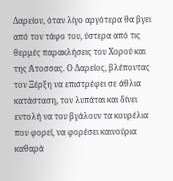Δαρείου, όταν λίγο αργότερα θα βγει από τον τάφο του, ύστερα από τις θερμές παρακλήσεις του Χορού και της Άτοσσας. Ο Δαρείος, βλέποντας τον Ξέρξη να επιστρέφει σε άθλια κατάσταση, τον λυπάται και δίνει εντολή να του βγάλουν τα κουρέλια που φορεί, να φορέσει καινούρια καθαρά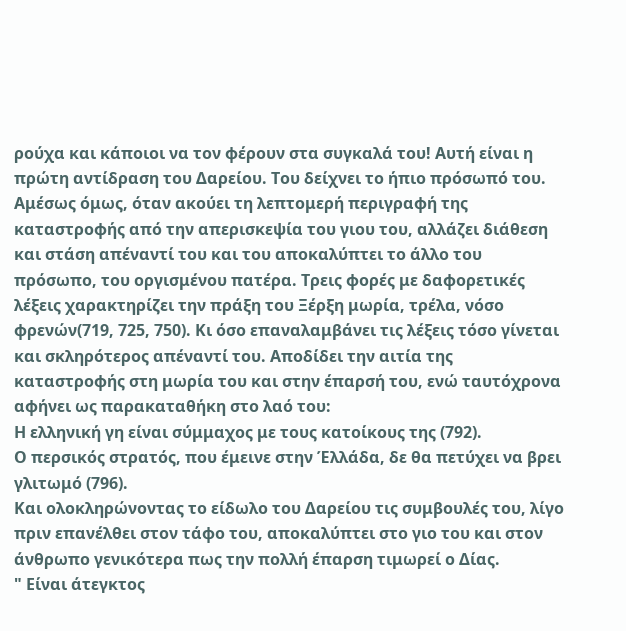ρούχα και κάποιοι να τον φέρουν στα συγκαλά του! Αυτή είναι η πρώτη αντίδραση του Δαρείου. Του δείχνει το ήπιο πρόσωπό του. Αμέσως όμως, όταν ακούει τη λεπτομερή περιγραφή της καταστροφής από την απερισκεψία του γιου του, αλλάζει διάθεση και στάση απέναντί του και του αποκαλύπτει το άλλο του πρόσωπο, του οργισμένου πατέρα. Τρεις φορές με δαφορετικές λέξεις χαρακτηρίζει την πράξη του Ξέρξη μωρία, τρέλα, νόσο φρενών(719, 725, 750). Κι όσο επαναλαμβάνει τις λέξεις τόσο γίνεται και σκληρότερος απέναντί του. Αποδίδει την αιτία της καταστροφής στη μωρία του και στην έπαρσή του, ενώ ταυτόχρονα αφήνει ως παρακαταθήκη στο λαό του:
Η ελληνική γη είναι σύμμαχος με τους κατοίκους της (792).
Ο περσικός στρατός, που έμεινε στην Έλλάδα, δε θα πετύχει να βρει γλιτωμό (796).
Και ολοκληρώνοντας το είδωλο του Δαρείου τις συμβουλές του, λίγο πριν επανέλθει στον τάφο του, αποκαλύπτει στο γιο του και στον άνθρωπο γενικότερα πως την πολλή έπαρση τιμωρεί ο Δίας.
" Είναι άτεγκτος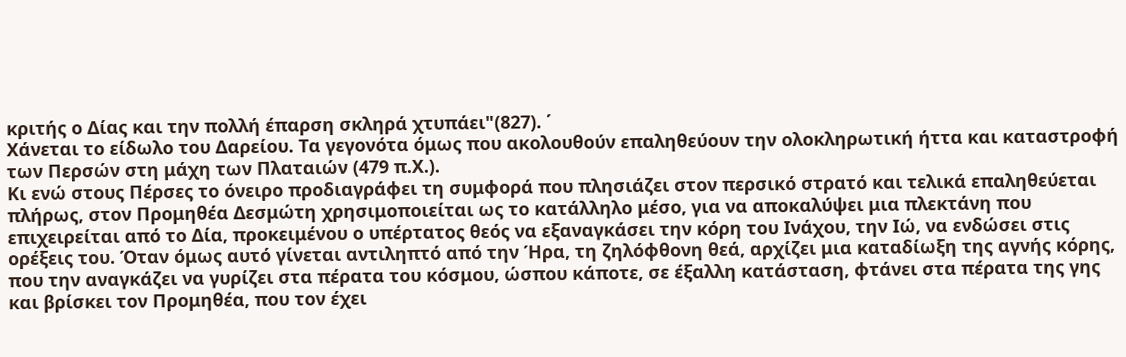κριτής ο Δίας και την πολλή έπαρση σκληρά χτυπάει"(827). ΄
Χάνεται το είδωλο του Δαρείου. Τα γεγονότα όμως που ακολουθούν επαληθεύουν την ολοκληρωτική ήττα και καταστροφή των Περσών στη μάχη των Πλαταιών (479 π.Χ.).
Κι ενώ στους Πέρσες το όνειρο προδιαγράφει τη συμφορά που πλησιάζει στον περσικό στρατό και τελικά επαληθεύεται πλήρως, στον Προμηθέα Δεσμώτη χρησιμοποιείται ως το κατάλληλο μέσο, για να αποκαλύψει μια πλεκτάνη που επιχειρείται από το Δία, προκειμένου ο υπέρτατος θεός να εξαναγκάσει την κόρη του Ινάχου, την Ιώ, να ενδώσει στις ορέξεις του. Όταν όμως αυτό γίνεται αντιληπτό από την Ήρα, τη ζηλόφθονη θεά, αρχίζει μια καταδίωξη της αγνής κόρης, που την αναγκάζει να γυρίζει στα πέρατα του κόσμου, ώσπου κάποτε, σε έξαλλη κατάσταση, φτάνει στα πέρατα της γης και βρίσκει τον Προμηθέα, που τον έχει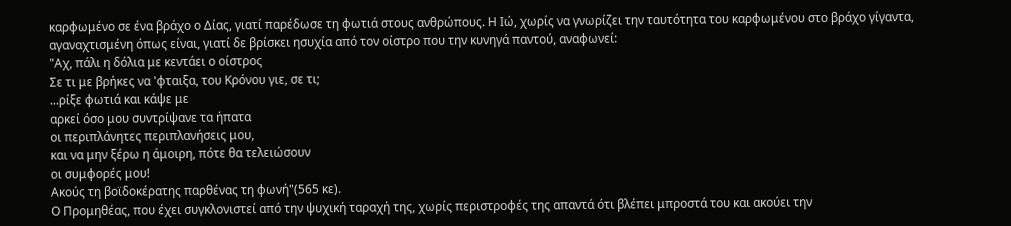καρφωμένο σε ένα βράχο ο Δίας, γιατί παρέδωσε τη φωτιά στους ανθρώπους. Η Ιώ, χωρίς να γνωρίζει την ταυτότητα του καρφωμένου στο βράχο γίγαντα, αγαναχτισμένη όπως είναι, γιατί δε βρίσκει ησυχία από τον οίστρο που την κυνηγά παντού, αναφωνεί:
"Αχ, πάλι η δόλια με κεντάει ο οίστρος
Σε τι με βρήκες να 'φταιξα, του Κρόνου γιε, σε τι;
...ρίξε φωτιά και κάψε με
αρκεί όσο μου συντρίψανε τα ήπατα
οι περιπλάνητες περιπλανήσεις μου,
και να μην ξέρω η άμοιρη, πότε θα τελειώσουν
οι συμφορές μου!
Ακούς τη βοϊδοκέρατης παρθένας τη φωνή"(565 κε).
Ο Προμηθέας, που έχει συγκλονιστεί από την ψυχική ταραχή της, χωρίς περιστροφές της απαντά ότι βλέπει μπροστά του και ακούει την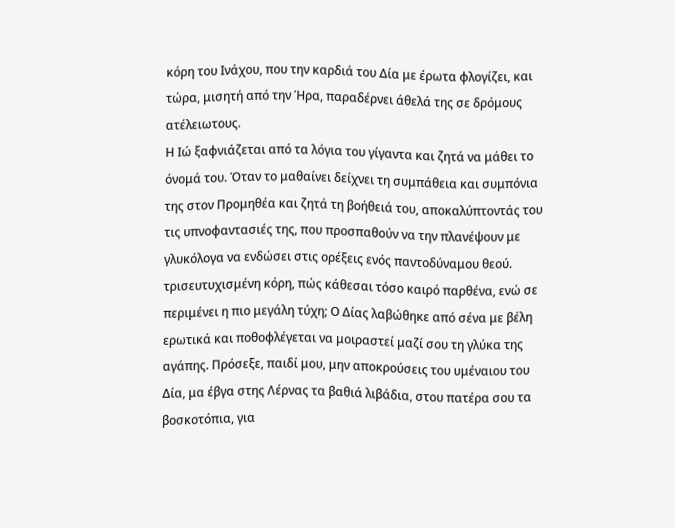κόρη του Ινάχου, που την καρδιά του Δία με έρωτα φλογίζει, και τώρα, μισητή από την Ήρα, παραδέρνει άθελά της σε δρόμους ατέλειωτους.
Η Ιώ ξαφνιάζεται από τα λόγια του γίγαντα και ζητά να μάθει το όνομά του. Όταν το μαθαίνει δείχνει τη συμπάθεια και συμπόνια της στον Προμηθέα και ζητά τη βοήθειά του, αποκαλύπτοντάς του τις υπνοφαντασιές της, που προσπαθούν να την πλανέψουν με γλυκόλογα να ενδώσει στις ορέξεις ενός παντοδύναμου θεού.
τρισευτυχισμένη κόρη, πώς κάθεσαι τόσο καιρό παρθένα, ενώ σε περιμένει η πιο μεγάλη τύχη; Ο Δίας λαβώθηκε από σένα με βέλη ερωτικά και ποθοφλέγεται να μοιραστεί μαζί σου τη γλύκα της αγάπης. Πρόσεξε, παιδί μου, μην αποκρούσεις του υμέναιου του Δία, μα έβγα στης Λέρνας τα βαθιά λιβάδια, στου πατέρα σου τα βοσκοτόπια, για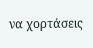να χορτάσεις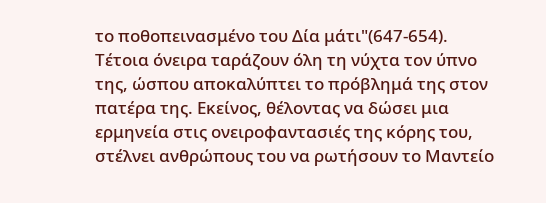το ποθοπεινασμένο του Δία μάτι"(647-654).
Τέτοια όνειρα ταράζουν όλη τη νύχτα τον ύπνο της, ώσπου αποκαλύπτει το πρόβλημά της στον πατέρα της. Εκείνος, θέλοντας να δώσει μια ερμηνεία στις ονειροφαντασιές της κόρης του, στέλνει ανθρώπους του να ρωτήσουν το Μαντείο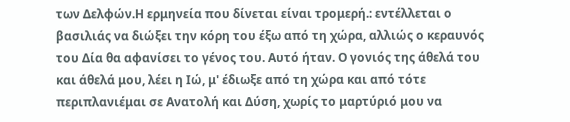των Δελφών.Η ερμηνεία που δίνεται είναι τρομερή.: εντέλλεται ο βασιλιάς να διώξει την κόρη του έξω από τη χώρα, αλλιώς ο κεραυνός του Δία θα αφανίσει το γένος του. Αυτό ήταν. Ο γονιός της άθελά του και άθελά μου, λέει η Ιώ, μ' έδιωξε από τη χώρα και από τότε περιπλανιέμαι σε Ανατολή και Δύση, χωρίς το μαρτύριό μου να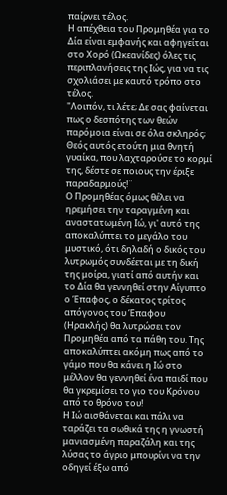παίρνει τέλος.
Η απέχθεια του Προμηθέα για το Δία είναι εμφανής και αφηγείται στο Χορό (Ωκεανίδες) όλες τις περιπλανήσεις της Ιώς, για να τις σχολιάσει με καυτό τρόπο στο τέλος.
"Λοιπόν, τι λέτε; Δε σας φαίνεται πως ο δεσπότης των θεών παρόμοια είναι σε όλα σκληρός; Θεός αυτός ετούτη μια θνητή γυαίκα, που λαχταρούσε το κορμί της, δέστε σε ποιους την έριξε παραδαρμούς!¨
Ο Προμηθέας όμως θέλει να ηρεμήσει την ταραγμένη και αναστατωμένη Ιώ, γι' αυτό της αποκαλύπτει το μεγάλο του μυστικό, ότι δηλαδή ο δικός του λυτρωμός συνδέεται με τη δική της μοίρα, γιατί από αυτήν και το Δία θα γεννηθεί στην Αίγυπτο ο Έπαφος, ο δέκατος τρίτος απόγονος του Έπαφου (Ηρακλής) θα λυτρώσει τον Προμηθέα από τα πάθη του. Της αποκαλύπτει ακόμη πως από το γάμο που θα κάνει η Ιώ στο μέλλον θα γεννηθεί ένα παιδί που θα γκρεμίσει το γιο του Κρόνου από το θρόνο του!
Η Ιώ αισθάνεται και πάλι να ταράζει τα σωθικά της η γνωστή μανιασμένη παραζάλη και της λύσας το άγριο μπουρίνι να την οδηγεί έξω από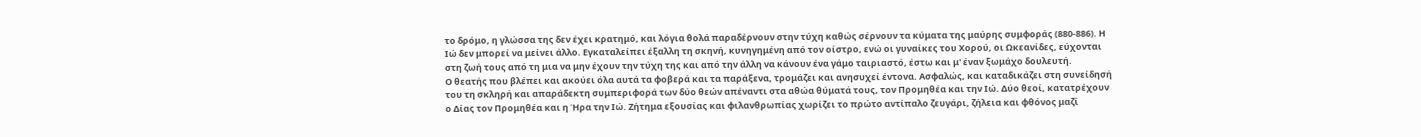το δρόμο, η γλώσσα της δεν έχει κρατημό, και λόγια θολά παραδέρνουν στην τύχη καθώς σέρνουν τα κύματα της μαύρης συμφοράς (880-886). Η Ιώ δεν μπορεί να μείνει άλλο. Εγκαταλείπει έξαλλη τη σκηνή, κυνηγημένη από τον οίστρο, ενώ οι γυναίκες του Χορού, οι Ωκεανίδες, εύχονται στη ζωή τους από τη μια να μην έχουν την τύχη της και από την άλλη να κάνουν ένα γάμο ταιριαστό, έστω και μ' έναν ξωμάχο δουλευτή.
Ο θεατής που βλέπει και ακούει όλα αυτά τα φοβερά και τα παράξενα, τρομάζει και ανησυχεί έντονα. Ασφαλώς, και καταδικάζει στη συνείδησή του τη σκληρή και απαράδεκτη συμπεριφορά των δύο θεών απέναντι στα αθώα θύματά τους, τον Προμηθέα και την Ιώ. Δύο θεοί, κατατρέχουν ο Δίας τον Προμηθέα και η Ήρα την Ιώ. Ζήτημα εξουσίας και φιλανθρωπίας χωρίζει το πρώτο αντίπαλο ζευγάρι, ζήλεια και φθόνος μαζί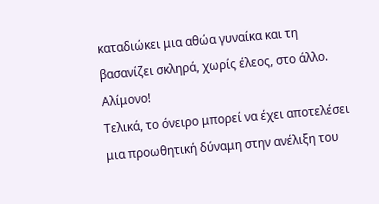καταδιώκει μια αθώα γυναίκα και τη βασανίζει σκληρά, χωρίς έλεος, στο άλλο. Αλίμονο!
Τελικά, το όνειρο μπορεί να έχει αποτελέσει μια προωθητική δύναμη στην ανέλιξη του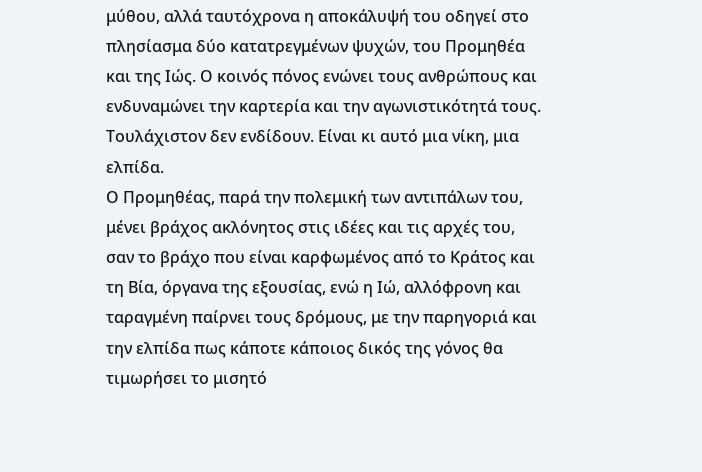μύθου, αλλά ταυτόχρονα η αποκάλυψή του οδηγεί στο πλησίασμα δύο κατατρεγμένων ψυχών, του Προμηθέα και της Ιώς. Ο κοινός πόνος ενώνει τους ανθρώπους και ενδυναμώνει την καρτερία και την αγωνιστικότητά τους. Τουλάχιστον δεν ενδίδουν. Είναι κι αυτό μια νίκη, μια ελπίδα.
Ο Προμηθέας, παρά την πολεμική των αντιπάλων του, μένει βράχος ακλόνητος στις ιδέες και τις αρχές του, σαν το βράχο που είναι καρφωμένος από το Κράτος και τη Βία, όργανα της εξουσίας, ενώ η Ιώ, αλλόφρονη και ταραγμένη παίρνει τους δρόμους, με την παρηγοριά και την ελπίδα πως κάποτε κάποιος δικός της γόνος θα τιμωρήσει το μισητό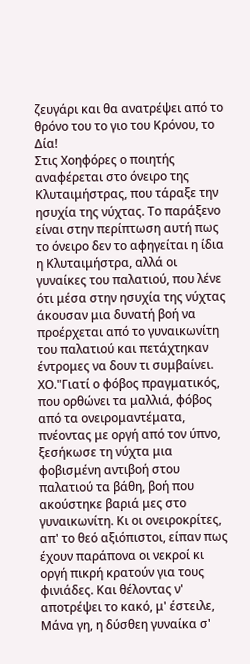ζευγάρι και θα ανατρέψει από το θρόνο του το γιο του Κρόνου, το Δία!
Στις Χοηφόρες ο ποιητής αναφέρεται στο όνειρο της Κλυταιμήστρας, που τάραξε την ησυχία της νύχτας. Το παράξενο είναι στην περίπτωση αυτή πως το όνειρο δεν το αφηγείται η ίδια η Κλυταιμήστρα, αλλά οι γυναίκες του παλατιού, που λένε ότι μέσα στην ησυχία της νύχτας άκουσαν μια δυνατή βοή να προέρχεται από το γυναικωνίτη του παλατιού και πετάχτηκαν έντρομες να δουν τι συμβαίνει.
ΧΟ."Γιατί ο φόβος πραγματικός, που ορθώνει τα μαλλιά, φόβος από τα ονειρομαντέματα, πνέοντας με οργή από τον ύπνο, ξεσήκωσε τη νύχτα μια φοβισμένη αντιβοή στου παλατιού τα βάθη, βοή που ακούστηκε βαριά μες στο γυναικωνίτη. Κι οι ονειροκρίτες, απ' το θεό αξιόπιστοι, είπαν πως έχουν παράπονα οι νεκροί κι οργή πικρή κρατούν για τους φινιάδες. Και θέλοντας ν' αποτρέψει το κακό, μ' έστειλε, Μάνα γη, η δύσθεη γυναίκα σ'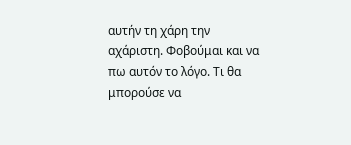αυτήν τη χάρη την αχάριστη. Φοβούμαι και να πω αυτόν το λόγο. Τι θα μπορούσε να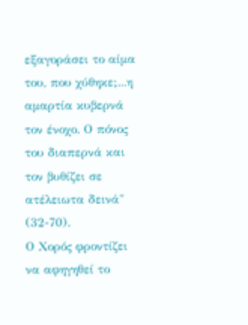εξαγοράσει το αίμα του, που χύθηκε;...η αμαρτία κυβερνά τον ένοχο. Ο πόνος του διαπερνά και τον βυθίζει σε ατέλειωτα δεινά" (32-70).
Ο Χορός φροντίζει να αφηγηθεί το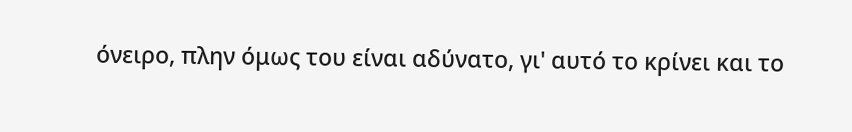όνειρο, πλην όμως του είναι αδύνατο, γι' αυτό το κρίνει και το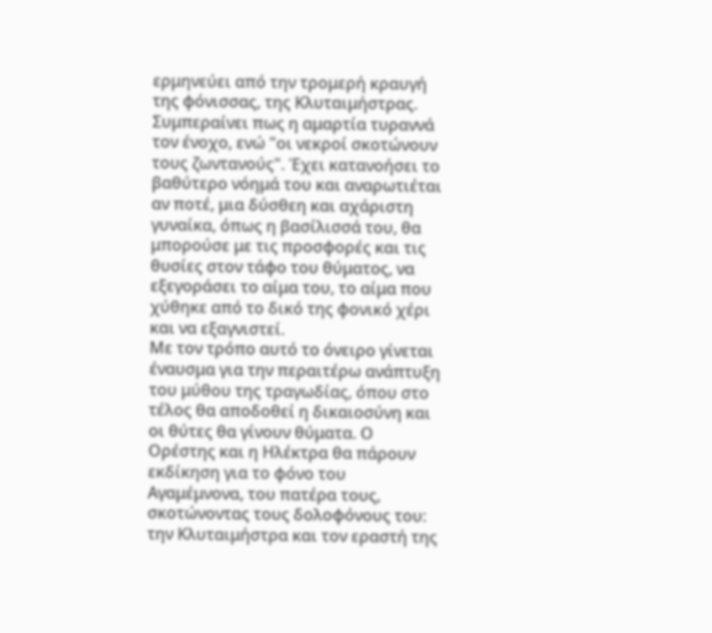ερμηνεύει από την τρομερή κραυγή της φόνισσας, της Κλυταιμήστρας. Συμπεραίνει πως η αμαρτία τυραννά τον ένοχο, ενώ "οι νεκροί σκοτώνουν τους ζωντανούς". Έχει κατανοήσει το βαθύτερο νόημά του και αναρωτιέται αν ποτέ, μια δύσθεη και αχάριστη γυναίκα, όπως η βασίλισσά του, θα μπορούσε με τις προσφορές και τις θυσίες στον τάφο του θύματος, να εξεγοράσει το αίμα του, το αίμα που χύθηκε από το δικό της φονικό χέρι και να εξαγνιστεί.
Με τον τρόπο αυτό το όνειρο γίνεται έναυσμα για την περαιτέρω ανάπτυξη του μύθου της τραγωδίας, όπου στο τέλος θα αποδοθεί η δικαιοσύνη και οι θύτες θα γίνουν θύματα. Ο Ορέστης και η Ηλέκτρα θα πάρουν εκδίκηση για το φόνο του Αγαμέμνονα, του πατέρα τους, σκοτώνοντας τους δολοφόνους του: την Κλυταιμήστρα και τον εραστή της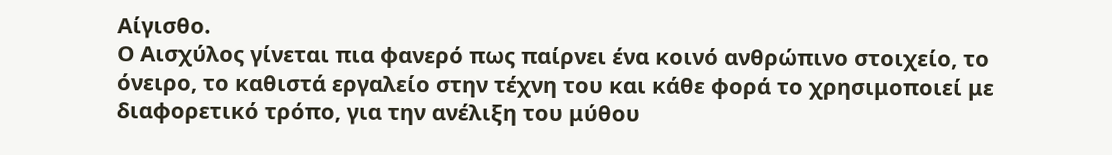Αίγισθο.
Ο Αισχύλος γίνεται πια φανερό πως παίρνει ένα κοινό ανθρώπινο στοιχείο, το όνειρο, το καθιστά εργαλείο στην τέχνη του και κάθε φορά το χρησιμοποιεί με διαφορετικό τρόπο, για την ανέλιξη του μύθου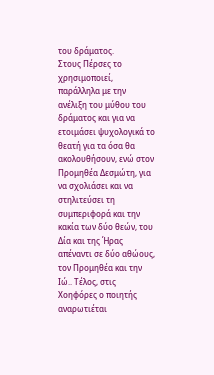του δράματος.
Στους Πέρσες το χρησιμοποιεί, παράλληλα με την ανέλιξη του μύθου του δράματος και για να ετοιμάσει ψυχολογικά το θεατή για τα όσα θα ακολουθήσουν, ενώ στον Προμηθέα Δεσμώτη, για να σχολιάσει και να στηλιτεύσει τη συμπεριφορά και την κακία των δύο θεών, του Δία και της Ήρας απέναντι σε δύο αθώους, τον Προμηθέα και την Ιώ.. Τέλος, στις Χοηφόρες ο ποιητής αναρωτιέται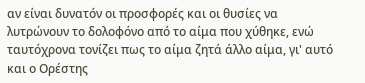αν είναι δυνατόν οι προσφορές και οι θυσίες να λυτρώνουν το δολοφόνο από το αίμα που χύθηκε, ενώ ταυτόχρονα τονίζει πως το αίμα ζητά άλλο αίμα, γι' αυτό και ο Ορέστης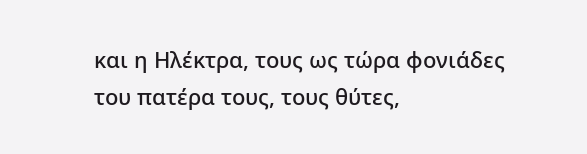και η Ηλέκτρα, τους ως τώρα φονιάδες του πατέρα τους, τους θύτες,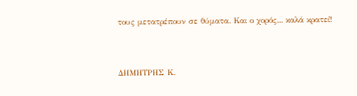τους μετατρέπουν σε θύματα. Και ο χορός... καλά κρατεί!


ΔΗΜΗΤΡΗΣ Κ.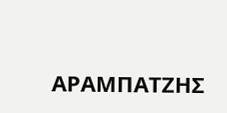ΑΡΑΜΠΑΤΖΗΣ